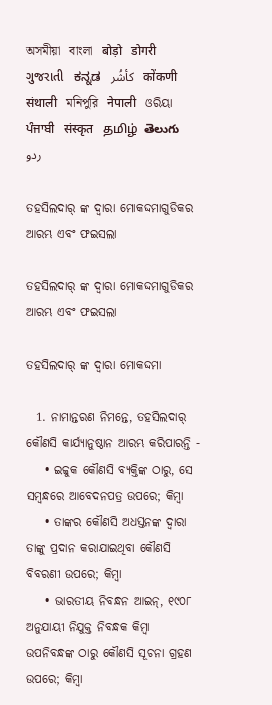অসমীয়া   বাংলা   बोड़ो   डोगरी   ગુજરાતી   ಕನ್ನಡ   كأشُر   कोंकणी   संथाली   মনিপুরি   नेपाली   ଓରିୟା   ਪੰਜਾਬੀ   संस्कृत   தமிழ்  తెలుగు   ردو

ତହସିଲଦାର୍ ଙ୍କ ଦ୍ଵାରା ମୋକଦ୍ଦମାଗୁଡିକର ଆରମ୍ଭ ଏବଂ ଫଇସଲା

ତହସିଲଦାର୍ ଙ୍କ ଦ୍ଵାରା ମୋକଦ୍ଦମାଗୁଡିକର ଆରମ୍ଭ ଏବଂ ଫଇସଲା

ତହସିଲଦାର୍ ଙ୍କ ଦ୍ଵାରା ମୋକଦ୍ଦମା

  1. ନାମାନ୍ତରଣ ନିମନ୍ତେ, ତହସିଲଦାର୍ କୌଣସି କାର୍ଯ୍ୟାନୁଷ୍ଠାନ ଆରମ୍ଭ କରିପାରନ୍ତି -
    • ଇଚ୍ଚୁକ କୌଣସି ବ୍ୟକ୍ତିଙ୍କ ଠାରୁ, ସେ ସମ୍ବନ୍ଧରେ ଆବେଦନପତ୍ର ଉପରେ; କିମ୍ବା
    • ତାଙ୍କର କୌଣସି ଅଧସ୍ତନଙ୍କ ଦ୍ଵାରା ତାଙ୍କୁ ପ୍ରଦାନ କରାଯାଇଥିବା କୌଣସି ବିବରଣୀ ଉପରେ; କିମ୍ବା
    • ଭାରତୀୟ ନିବନ୍ଧନ ଆଇନ୍, ୧୯୦୮ ଅନୁଯାୟୀ ନିଯୁକ୍ତ ନିବନ୍ଧକ କିମ୍ବା ଉପନିବନ୍ଧଙ୍କ ଠାରୁ କୌଣସି ସୂଚନା ଗ୍ରହଣ ଉପରେ; କିମ୍ବା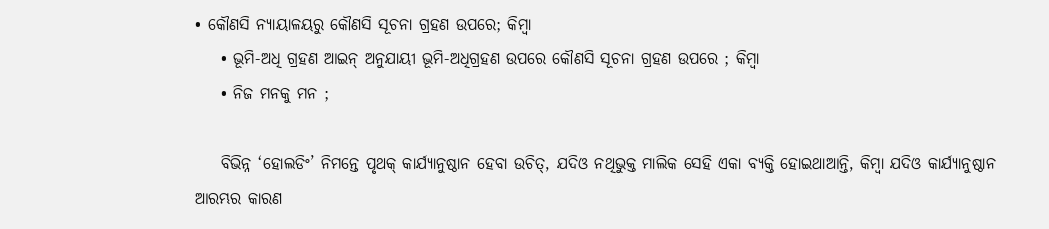• କୌଣସି ନ୍ୟାୟାଳୟରୁ କୌଣସି ସୂଚନା ଗ୍ରହଣ ଉପରେ; କିମ୍ବା
    • ଭୂମି-ଅଧି ଗ୍ରହଣ ଆଇନ୍ ଅନୁଯାୟୀ ଭୂମି-ଅଧିଗ୍ରହଣ ଉପରେ କୌଣସି ସୂଚନା ଗ୍ରହଣ ଉପରେ ; କିମ୍ବା
    • ନିଜ ମନକୁ ମନ ;

    ବିଭିନ୍ନ ‘ହୋଲଡିଂ’ ନିମନ୍ତେ ପୃଥକ୍ କାର୍ଯ୍ୟାନୁଷ୍ଠାନ ହେବା ଉଚିତ୍, ଯଦିଓ ନଥିଭୁକ୍ତ ମାଲିକ ସେହି ଏକା ବ୍ୟକ୍ତି ହୋଇଥାଆନ୍ତି, କିମ୍ବା ଯଦିଓ କାର୍ଯ୍ୟାନୁଷ୍ଠାନ ଆରମ୍ଭର କାରଣ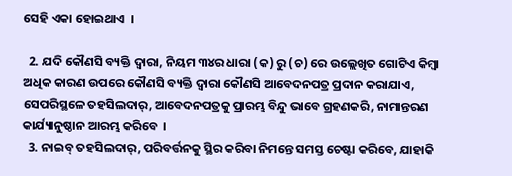ସେହି ଏକା ହୋଇଥାଏ  ।

  2. ଯଦି କୌଣସି ବ୍ୟକ୍ତି ଦ୍ଵାରା, ନିୟମ ୩୪ର ଧାରା (କ) ରୁ (ଚ) ରେ ଉଲ୍ଲେଖିତ ଗୋଟିଏ କିମ୍ବା ଅଧିକ କାରଣ ଉପରେ କୌଣସି ବ୍ୟକ୍ତି ଦ୍ଵାରା କୌଣସି ଆବେଦନପତ୍ର ପ୍ରଦାନ କରାଯାଏ, ସେପରିସ୍ଥଳେ ତହସିଲଦାର୍, ଆବେଦନପତ୍ରକୁ ପ୍ରାରମ୍ଭ ବିନ୍ଦୁ ଭାବେ ଗ୍ରହଣକରି, ନାମାନ୍ତରଣ କାର୍ଯ୍ୟାନୁଷ୍ଠାନ ଆରମ୍ଭ କରିବେ  ।
  3. ନାଇବ୍ ତହସିଲଦାର୍, ପରିବର୍ତ୍ତନକୁ ସ୍ଥିର କରିବା ନିମନ୍ତେ ସମସ୍ତ ଚେଷ୍ଟା କରିବେ, ଯାହାକି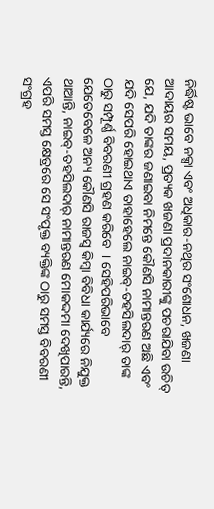ନିର୍ଦ୍ଧିଷ୍ଟ ଭାବେ ନକ୍ସା ଏବଂ ଅଧିକାର-ନଥିର ସଂଶୋଧନ, ଖଜଣା ଆଦାୟର ସମୟ, ପ୍ରତ୍ୟକ ଖଜଣା ପ୍ରଦାନକାରୀଙ୍କୁ ପଚରାଯିବା ଉଚିତ୍ ଯେ, ଯଦି ତାଙ୍କର ଜଣାଇବା ନିମନ୍ତେ କୌଣସି ନାମାନ୍ତରଣ ଅଛି ଏବଂ ଯଦି ସେପରି ହୋଇଥାଏ ତାହାହେଲେ ନାଇବ୍-ତହସିଲଦାର୍ ତାଙ୍କ ଠାରୁ ସମ୍ପୂର୍ଣ୍ଣ ବିବରଣୀ ଗ୍ରହଣ କରିବେ  । ସେହିପରିଭାବେ ଯେତେବେଳେ ଅନ୍ୟ କୌଣସି ରାଜସ୍ୱ କିମ୍ବା ବିବିଧା କାର୍ଯ୍ୟରେ ନିଯୁକ୍ତ ଥାଆନ୍ତି, ନାଇବ୍-ତହସିଲଦାର୍ ନାମାନ୍ତରଣ ମୋକଦ୍ଦମା ଦେଖିପାରନ୍ତି, ଏପରି ସମସ୍ତ କ୍ଷେତ୍ରରେ ସେ ସଂପୃକ୍ତ ବ୍ୟକ୍ତିଙ୍କ ଠାରୁ ସମସ୍ତ ବିବରଣୀ ସଂଗ୍ରହ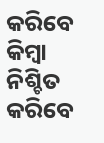କରିବେ କିମ୍ବା ନିଶ୍ଚିତ କରିବେ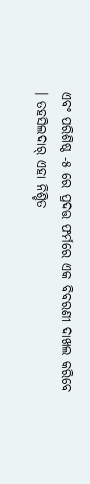ଏବଂ ପରିଶିଷ୍ଠ -୫ ରେ ପ୍ରଦତ୍ତ ଫର୍ମରେ ଏକ ବିବରଣୀ ଦାଖଲ କରିବେ  । ତହସିଲଦାର୍ ଏହା ନିଶ୍ଚିତ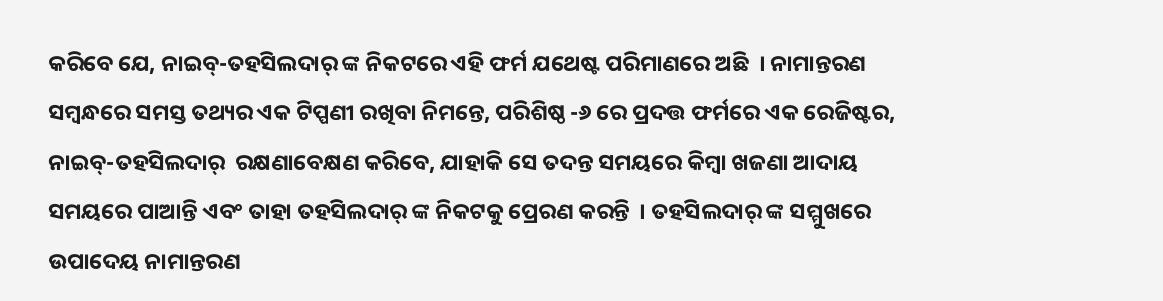କରିବେ ଯେ, ନାଇବ୍-ତହସିଲଦାର୍ ଙ୍କ ନିକଟରେ ଏହି ଫର୍ମ ଯଥେଷ୍ଟ ପରିମାଣରେ ଅଛି  । ନାମାନ୍ତରଣ ସମ୍ବନ୍ଧରେ ସମସ୍ତ ତଥ୍ୟର ଏକ ଟିପ୍ପଣୀ ରଖିବା ନିମନ୍ତେ, ପରିଶିଷ୍ଠ -୬ ରେ ପ୍ରଦତ୍ତ ଫର୍ମରେ ଏକ ରେଜିଷ୍ଟର, ନାଇବ୍-ତହସିଲଦାର୍  ରକ୍ଷଣାବେକ୍ଷଣ କରିବେ, ଯାହାକି ସେ ତଦନ୍ତ ସମୟରେ କିମ୍ବା ଖଜଣା ଆଦାୟ ସମୟରେ ପାଆନ୍ତି ଏବଂ ତାହା ତହସିଲଦାର୍ ଙ୍କ ନିକଟକୁ ପ୍ରେରଣ କରନ୍ତି  । ତହସିଲଦାର୍ ଙ୍କ ସମ୍ମୁଖରେ ଉପାଦେୟ ନାମାନ୍ତରଣ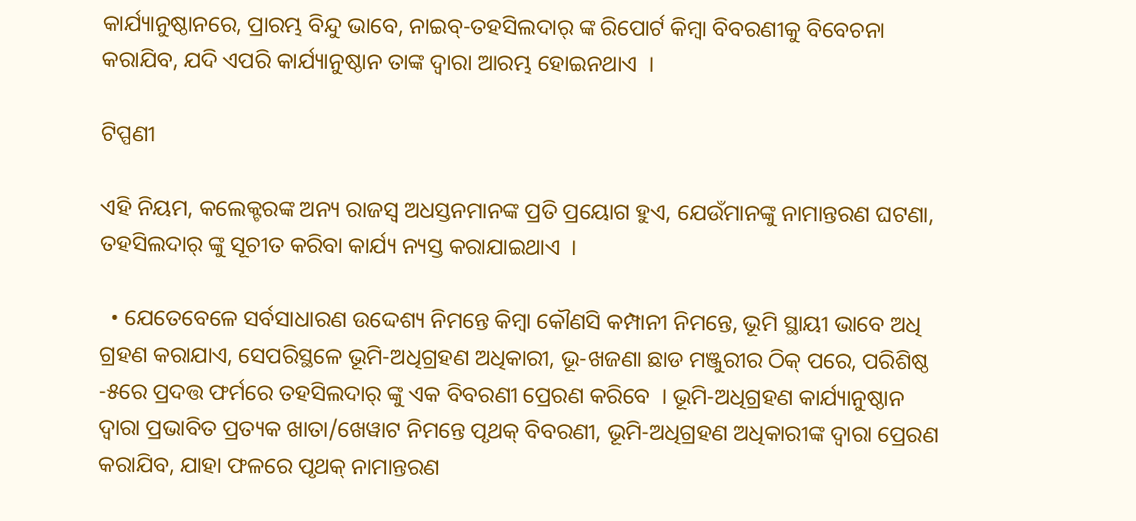କାର୍ଯ୍ୟାନୁଷ୍ଠାନରେ, ପ୍ରାରମ୍ଭ ବିନ୍ଦୁ ଭାବେ, ନାଇବ୍-ତହସିଲଦାର୍ ଙ୍କ ରିପୋର୍ଟ କିମ୍ବା ବିବରଣୀକୁ ବିବେଚନା କରାଯିବ, ଯଦି ଏପରି କାର୍ଯ୍ୟାନୁଷ୍ଠାନ ତାଙ୍କ ଦ୍ଵାରା ଆରମ୍ଭ ହୋଇନଥାଏ  ।

ଟିପ୍ପଣୀ

ଏହି ନିୟମ, କଲେକ୍ଟରଙ୍କ ଅନ୍ୟ ରାଜସ୍ୱ ଅଧସ୍ତନମାନଙ୍କ ପ୍ରତି ପ୍ରୟୋଗ ହୁଏ, ଯେଉଁମାନଙ୍କୁ ନାମାନ୍ତରଣ ଘଟଣା, ତହସିଲଦାର୍ ଙ୍କୁ ସୂଚୀତ କରିବା କାର୍ଯ୍ୟ ନ୍ୟସ୍ତ କରାଯାଇଥାଏ  ।

  • ଯେତେବେଳେ ସର୍ବସାଧାରଣ ଉଦ୍ଦେଶ୍ୟ ନିମନ୍ତେ କିମ୍ବା କୌଣସି କମ୍ପାନୀ ନିମନ୍ତେ, ଭୂମି ସ୍ଥାୟୀ ଭାବେ ଅଧି ଗ୍ରହଣ କରାଯାଏ, ସେପରିସ୍ଥଳେ ଭୂମି-ଅଧିଗ୍ରହଣ ଅଧିକାରୀ, ଭୂ-ଖଜଣା ଛାଡ ମଞ୍ଜୁରୀର ଠିକ୍ ପରେ, ପରିଶିଷ୍ଠ -୫ରେ ପ୍ରଦତ୍ତ ଫର୍ମରେ ତହସିଲଦାର୍ ଙ୍କୁ ଏକ ବିବରଣୀ ପ୍ରେରଣ କରିବେ  । ଭୂମି-ଅଧିଗ୍ରହଣ କାର୍ଯ୍ୟାନୁଷ୍ଠାନ ଦ୍ଵାରା ପ୍ରଭାବିତ ପ୍ରତ୍ୟକ ଖାତା/ଖେୱାଟ ନିମନ୍ତେ ପୃଥକ୍ ବିବରଣୀ, ଭୂମି-ଅଧିଗ୍ରହଣ ଅଧିକାରୀଙ୍କ ଦ୍ଵାରା ପ୍ରେରଣ କରାଯିବ, ଯାହା ଫଳରେ ପୃଥକ୍ ନାମାନ୍ତରଣ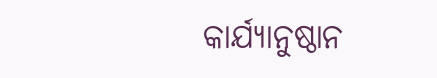କାର୍ଯ୍ୟାନୁଷ୍ଠାନ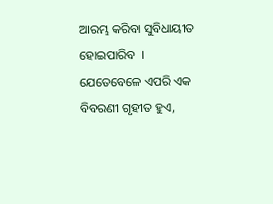ଆରମ୍ଭ କରିବା ସୁବିଧାୟୀତ ହୋଇପାରିବ  । ଯେତେବେଳେ ଏପରି ଏକ ବିବରଣୀ ଗୃହୀତ ହୁଏ,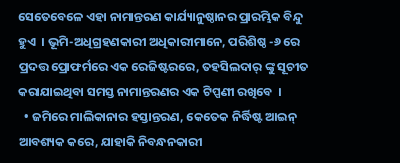ସେତେବେଳେ ଏହା ନାମାନ୍ତରଣ କାର୍ଯ୍ୟାନୁଷ୍ଠାନର ପ୍ରାରମ୍ଭିକ ବିନ୍ଦୁ ହୁଏ  । ଭୂମି-ଅଧିଗ୍ରହଣକାରୀ ଅଧିକାରୀମାନେ, ପରିଶିଷ୍ଠ -୬ ରେ ପ୍ରଦତ୍ତ ପ୍ରୋଫର୍ମରେ ଏକ ରେଜିଷ୍ଟରରେ, ତହସିଲଦାର୍ ଙ୍କୁ ସୂଚୀତ କରାଯାଇଥିବା ସମସ୍ତ ନାମାନ୍ତରଣର ଏକ ଟିପ୍ପଣୀ ରଖିବେ  ।
  • ଜମିରେ ମାଲିକାନାର ହସ୍ତାନ୍ତରଣ, କେତେକ ନିର୍ଦ୍ଧିଷ୍ଟ ଆଇନ୍ ଆବଶ୍ୟକ କରେ, ଯାହାକି ନିବନ୍ଧନକାରୀ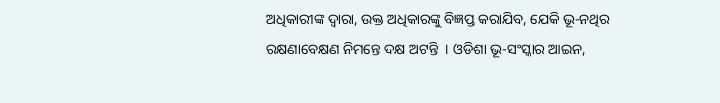ଅଧିକାରୀଙ୍କ ଦ୍ଵାରା, ଉକ୍ତ ଅଧିକାରଙ୍କୁ ବିଜ୍ଞପ୍ତ କରାଯିବ, ଯେକି ଭୂ-ନଥିର ରକ୍ଷଣାବେକ୍ଷଣ ନିମନ୍ତେ ଦକ୍ଷ ଅଟନ୍ତି  । ଓଡିଶା ଭୂ-ସଂସ୍କାର ଆଇନ,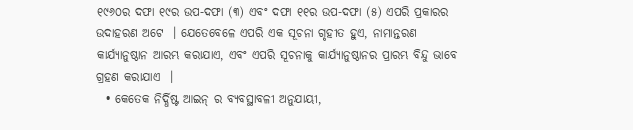୧୯୬୦ର ଦଫା ୧୯ର ଉପ-ଦଫା (୩) ଏବଂ ଦଫା ୧୧ର ଉପ-ଦଫା (୫) ଏପରି ପ୍ରକାରର ଉଦାହରଣ ଅଟେ  । ଯେତେବେଳେ ଏପରି ଏକ ସୂଚନା ଗୃହୀତ ହୁଏ, ନାମାନ୍ତରଣ କାର୍ଯ୍ୟାନୁଷ୍ଠାନ ଆରମ୍ଭ କରାଯାଏ, ଏବଂ ଏପରି ସୂଚନାକୁ କାର୍ଯ୍ୟାନୁଷ୍ଠାନର ପ୍ରାରମ୍ଭ ବିନ୍ଦୁ ଭାବେ ଗ୍ରହଣ କରାଯାଏ  ।
  • କେତେକ ନିର୍ଦ୍ଧିଷ୍ଟ ଆଇନ୍ ର ବ୍ୟବସ୍ଥାବଳୀ ଅନୁଯାୟୀ,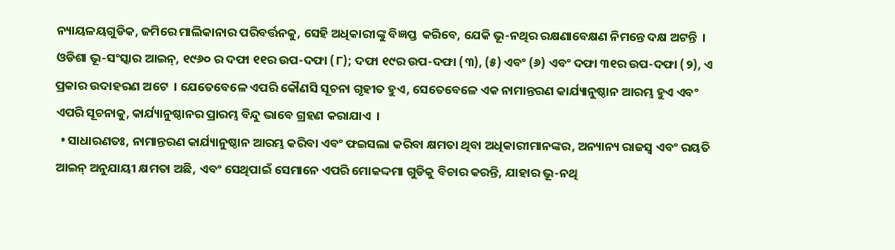ନ୍ୟାୟଳୟଗୁଡିକ, ଜମିରେ ମାଲିକାନାର ପରିବର୍ତ୍ତନକୁ, ସେହି ଅଧିକାରୀଙ୍କୁ ବିଜ୍ଞପ୍ତ  କରିବେ, ଯେକି ଭୂ-ନଥିର ରକ୍ଷଣାବେକ୍ଷଣ ନିମନ୍ତେ ଦକ୍ଷ ଅଟନ୍ତି  । ଓଡିଶା ଭୂ-ସଂସ୍କାର ଆଇନ୍, ୧୯୬୦ ର ଦଫା ୧୧ର ଉପ-ଦଫା (୮); ଦଫା ୧୯ର ଉପ-ଦଫା (୩), (୫) ଏବଂ (୬) ଏବଂ ଦଫା ୩୧ର ଉପ-ଦଫା (୨), ଏ ପ୍ରକାର ଉଦାହରଣ ଅଟେ  । ଯେତେବେଳେ ଏପରି କୌଣସି ସୂଚନା ଗୃହୀତ ହୁଏ, ସେତେବେଳେ ଏକ ନାମାନ୍ତରଣ କାର୍ଯ୍ୟାନୁଷ୍ଠାନ ଆରମ୍ଭ ହୁଏ ଏବଂ ଏପରି ସୂଚନାକୁ, କାର୍ଯ୍ୟାନୁଷ୍ଠାନର ପ୍ରାରମ୍ଭ ବିନ୍ଦୁ ଭାବେ ଗ୍ରହଣ କରାଯାଏ  ।
  • ସାଧାରଣତଃ, ନାମାନ୍ତରଣ କାର୍ଯ୍ୟାନୁଷ୍ଠାନ ଆରମ୍ଭ କରିବା ଏବଂ ଫଇସଲା କରିବା କ୍ଷମତା ଥିବା ଅଧିକାରୀମାନଙ୍କର, ଅନ୍ୟାନ୍ୟ ରାଜସ୍ୱ ଏବଂ ରୟତି ଆଇନ୍ ଅନୁଯାୟୀ କ୍ଷମତା ଅଛି, ଏବଂ ସେଥିପାଇଁ ସେମାନେ ଏପରି ମୋକଦ୍ଦମା ଗୁଡିକୁ ବିଚାର କରନ୍ତି, ଯାହାର ଭୂ-ନଥି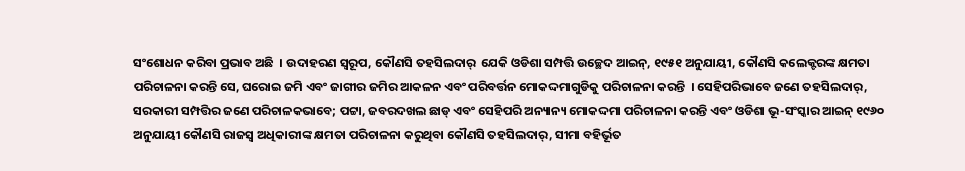ସଂଶୋଧନ କରିବା ପ୍ରଭାବ ଅଛି  । ଉଦାହରଣ ସ୍ୱରୂପ, କୌଣସି ତହସିଲଦାର୍  ଯେକି ଓଡିଶା ସମ୍ପତ୍ତି ଉଚ୍ଛେଦ ଆଇନ୍, ୧୯୫୧ ଅନୁଯାୟୀ, କୌଣସି କଲେକ୍ଟରଙ୍କ କ୍ଷମତା ପରିଚାଳନା କରନ୍ତି ସେ, ଘରୋଇ ଜମି ଏବଂ ଜାଗୀର ଜମିର ଆକଳନ ଏବଂ ପରିବର୍ତ୍ତନ ମୋକଦ୍ଦମାଗୁଡିକୁ ପରିଚାଳନା କରନ୍ତି  । ସେହିପରିଭାବେ ଜଣେ ତହସିଲଦାର୍, ସରକାରୀ ସମ୍ପତ୍ତିର ଜଣେ ପରିଚାଳକଭାବେ; ପଟ୍ଟା, ଜବରଦଖଲ ଛାଡ୍ ଏବଂ ସେହିପରି ଅନ୍ୟାନ୍ୟ ମୋକଦ୍ଦମା ପରିଚାଳନା କରନ୍ତି ଏବଂ ଓଡିଶା ଭୂ-ସଂସ୍କାର ଆଇନ୍ ୧୯୬୦ ଅନୁଯାୟୀ କୌଣସି ରାଜସ୍ୱ ଅଧିକାରୀଙ୍କ କ୍ଷମତା ପରିଚାଳନା କରୁଥିବା କୌଣସି ତହସିଲଦାର୍, ସୀମା ବହିର୍ଭୂତ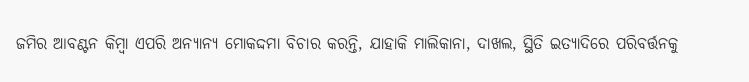ଜମିର ଆବଣ୍ଟନ କିମ୍ବା ଏପରି ଅନ୍ୟାନ୍ୟ ମୋକଦ୍ଦମା ବିଚାର କରନ୍ତି, ଯାହାକି ମାଲିକାନା, ଦାଖଲ, ସ୍ଥିତି ଇତ୍ୟାଦିରେ ପରିବର୍ତ୍ତନକୁ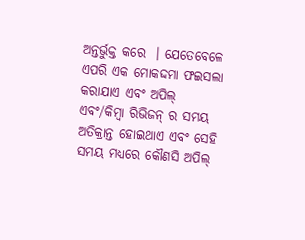ଅନ୍ତର୍ଭୁକ୍ତ କରେ  । ଯେତେବେଳେ ଏପରି ଏକ ମୋକଦ୍ଦମା ଫଇସଲା କରାଯାଏ ଏବଂ ଅପିଲ୍ ଏବଂ/କିମ୍ବା ରିଭିଜନ୍ ର ସମୟ ଅତିକ୍ରାନ୍ତ ହୋଇଥାଏ ଏବଂ ସେହି ସମୟ ମଧ୍ୟରେ କୌଣସି ଅପିଲ୍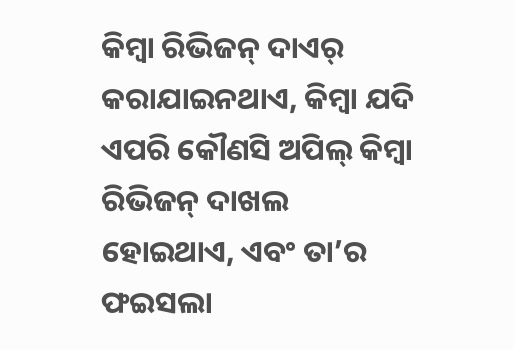କିମ୍ବା ରିଭିଜନ୍ ଦାଏର୍ କରାଯାଇନଥାଏ, କିମ୍ବା ଯଦି ଏପରି କୌଣସି ଅପିଲ୍ କିମ୍ବା ରିଭିଜନ୍ ଦାଖଲ ହୋଇଥାଏ, ଏବଂ ତା’ର ଫଇସଲା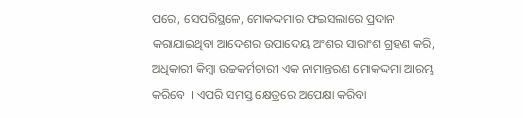ପରେ, ସେପରିସ୍ଥଳେ, ମୋକଦ୍ଦମାର ଫଇସଲାରେ ପ୍ରଦାନ କରାଯାଇଥିବା ଆଦେଶର ଉପାଦେୟ ଅଂଶର ସାରାଂଶ ଗ୍ରହଣ କରି, ଅଧିକାରୀ କିମ୍ବା ଉଚ୍ଚକର୍ମଚାରୀ ଏକ ନାମାନ୍ତରଣ ମୋକଦ୍ଦମା ଆରମ୍ଭ କରିବେ  । ଏପରି ସମସ୍ତ କ୍ଷେତ୍ରରେ ଅପେକ୍ଷା କରିବା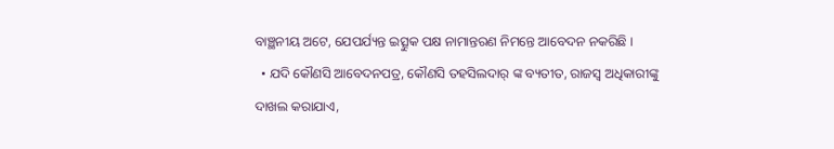ବାଞ୍ଛନୀୟ ଅଟେ, ଯେପର୍ଯ୍ୟନ୍ତ ଇତ୍ସୁକ ପକ୍ଷ ନାମାନ୍ତରଣ ନିମନ୍ତେ ଆବେଦନ ନକରିଛି ।
  • ଯଦି କୌଣସି ଆବେଦନପତ୍ର, କୌଣସି ତହସିଲଦାର୍ ଙ୍କ ବ୍ୟତୀତ, ରାଜସ୍ୱ ଅଧିକାରୀଙ୍କୁ ଦାଖଲ କରାଯାଏ,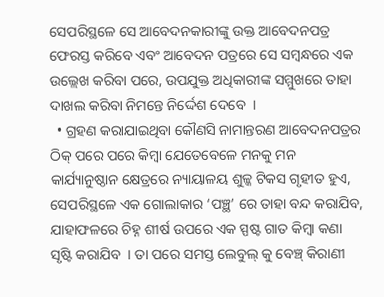ସେପରିସ୍ଥଳେ ସେ ଆବେଦନକାରୀଙ୍କୁ ଉକ୍ତ ଆବେଦନପତ୍ର ଫେରସ୍ତ କରିବେ ଏବଂ ଆବେଦନ ପତ୍ରରେ ସେ ସମ୍ବନ୍ଧରେ ଏକ ଉଲ୍ଲେଖ କରିବା ପରେ, ଉପଯୁକ୍ତ ଅଧିକାରୀଙ୍କ ସମ୍ମୁଖରେ ତାହା ଦାଖଲ କରିବା ନିମନ୍ତେ ନିର୍ଦ୍ଦେଶ ଦେବେ  ।
  • ଗ୍ରହଣ କରାଯାଇଥିବା କୌଣସି ନାମାନ୍ତରଣ ଆବେଦନପତ୍ରର ଠିକ୍ ପରେ ପରେ କିମ୍ବା ଯେତେବେଳେ ମନକୁ ମନ କାର୍ଯ୍ୟାନୁଷ୍ଠାନ କ୍ଷେତ୍ରରେ ନ୍ୟାୟାଳୟ ଶୁଳ୍କ ଟିକସ ଗୃହୀତ ହୁଏ, ସେପରିସ୍ଥଳେ ଏକ ଗୋଲାକାର ‘ପଞ୍ଛ’ ରେ ତାହା ବନ୍ଦ କରାଯିବ, ଯାହାଫଳରେ ଚିହ୍ନ ଶୀର୍ଷ ଉପରେ ଏକ ସ୍ପଷ୍ଟ ଗାତ କିମ୍ବା କଣା ସୃଷ୍ଟି କରାଯିବ  । ତା ପରେ ସମସ୍ତ ଲେବୁଲ୍ କୁ ବେଞ୍ଚ୍ କିରାଣୀ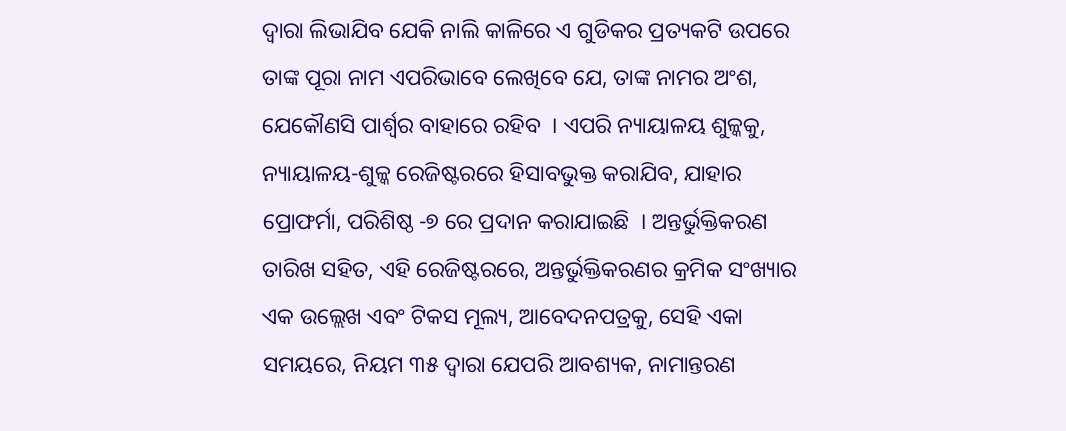ଦ୍ଵାରା ଲିଭାଯିବ ଯେକି ନାଲି କାଳିରେ ଏ ଗୁଡିକର ପ୍ରତ୍ୟକଟି ଉପରେ ତାଙ୍କ ପୂରା ନାମ ଏପରିଭାବେ ଲେଖିବେ ଯେ, ତାଙ୍କ ନାମର ଅଂଶ, ଯେକୌଣସି ପାର୍ଶ୍ଵର ବାହାରେ ରହିବ  । ଏପରି ନ୍ୟାୟାଳୟ ଶୁଳ୍କକୁ, ନ୍ୟାୟାଳୟ-ଶୁଳ୍କ ରେଜିଷ୍ଟରରେ ହିସାବଭୁକ୍ତ କରାଯିବ, ଯାହାର ପ୍ରୋଫର୍ମା, ପରିଶିଷ୍ଠ -୭ ରେ ପ୍ରଦାନ କରାଯାଇଛି  । ଅନ୍ତର୍ଭୁକ୍ତିକରଣ ତାରିଖ ସହିତ, ଏହି ରେଜିଷ୍ଟରରେ, ଅନ୍ତର୍ଭୁକ୍ତିକରଣର କ୍ରମିକ ସଂଖ୍ୟାର ଏକ ଉଲ୍ଲେଖ ଏବଂ ଟିକସ ମୂଲ୍ୟ, ଆବେଦନପତ୍ରକୁ, ସେହି ଏକା ସମୟରେ, ନିୟମ ୩୫ ଦ୍ଵାରା ଯେପରି ଆବଶ୍ୟକ, ନାମାନ୍ତରଣ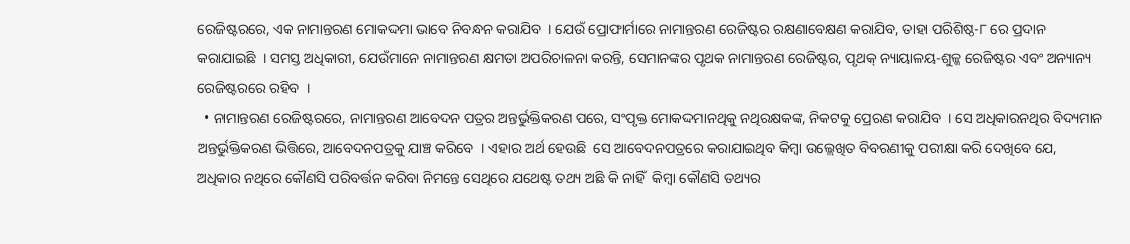ରେଜିଷ୍ଟରରେ, ଏକ ନାମାନ୍ତରଣ ମୋକଦ୍ଦମା ଭାବେ ନିବନ୍ଧନ କରାଯିବ  । ଯେଉଁ ପ୍ରୋଫାର୍ମାରେ ନାମାନ୍ତରଣ ରେଜିଷ୍ଟର ରକ୍ଷଣାବେକ୍ଷଣ କରାଯିବ, ତାହା ପରିଶିଷ୍ଠ-୮ ରେ ପ୍ରଦାନ କରାଯାଇଛି  । ସମସ୍ତ ଅଧିକାରୀ, ଯେଉଁମାନେ ନାମାନ୍ତରଣ କ୍ଷମତା ଅପରିଚାଳନା କରନ୍ତି, ସେମାନଙ୍କର ପୃଥକ ନାମାନ୍ତରଣ ରେଜିଷ୍ଟର, ପୃଥକ୍ ନ୍ୟାୟାଳୟ-ଶୁଳ୍କ ରେଜିଷ୍ଟର ଏବଂ ଅନ୍ୟାନ୍ୟ ରେଜିଷ୍ଟରରେ ରହିବ  ।
  • ନାମାନ୍ତରଣ ରେଜିଷ୍ଟରରେ, ନାମାନ୍ତରଣ ଆବେଦନ ପତ୍ରର ଅନ୍ତର୍ଭୁକ୍ତିକରଣ ପରେ, ସଂପୃକ୍ତ ମୋକଦ୍ଦମାନଥିକୁ ନଥିରକ୍ଷକଙ୍କ, ନିକଟକୁ ପ୍ରେରଣ କରାଯିବ  । ସେ ଅଧିକାରନଥିର ବିଦ୍ୟମାନ ଅନ୍ତର୍ଭୁକ୍ତିକରଣ ଭିତ୍ତିରେ, ଆବେଦନପତ୍ରକୁ ଯାଞ୍ଚ କରିବେ  । ଏହାର ଅର୍ଥ ହେଉଛି  ସେ ଆବେଦନପତ୍ରରେ କରାଯାଇଥିବ କିମ୍ବା ଉଲ୍ଲେଖିତ ବିବରଣୀକୁ ପରୀକ୍ଷା କରି ଦେଖିବେ ଯେ, ଅଧିକାର ନଥିରେ କୌଣସି ପରିବର୍ତ୍ତନ କରିବା ନିମନ୍ତେ ସେଥିରେ ଯଥେଷ୍ଟ ତଥ୍ୟ ଅଛି କି ନାହିଁ  କିମ୍ବା କୌଣସି ତଥ୍ୟର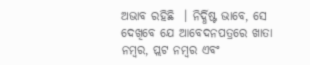ଅଭାବ ରହିଛି  । ନିର୍ଦ୍ଧିଷ୍ଟ ଭାବେ, ସେ ଦେଖିବେ ଯେ ଆବେଦନପତ୍ରରେ ଖାତା ନମ୍ବର, ପ୍ଲଟ ନମ୍ବର ଏବଂ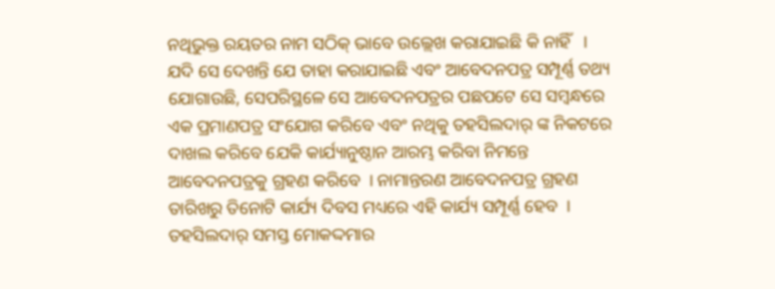ନଥିଭୁକ୍ତ ରୟତର ନାମ ସଠିକ୍ ଭାବେ ଉଲ୍ଲେଖ କରାଯାଇଛି କି ନାହିଁ   । ଯଦି ସେ ଦେଖନ୍ତି ଯେ ତାହା କରାଯାଇଛି ଏବଂ ଆବେଦନପତ୍ର ସମ୍ପୂର୍ଣ୍ଣ ତଥ୍ୟ ଯୋଗାଉଛି, ସେପରିସ୍ଥଳେ ସେ ଆବେଦନପତ୍ରର ପଛପଟେ ସେ ସମ୍ବନ୍ଧରେ ଏକ ପ୍ରମାଣପତ୍ର ସଂଯୋଗ କରିବେ ଏବଂ ନଥିକୁ ତହସିଲଦାର୍ ଙ୍କ ନିକଟରେ ଦାଖଲ କରିବେ ଯେକି କାର୍ଯ୍ୟାନୁଷ୍ଠାନ ଆରମ୍ଭ କରିବା ନିମନ୍ତେ ଆବେଦନପତ୍ରକୁ ଗ୍ରହଣ କରିବେ  । ନାମାନ୍ତରଣ ଆବେଦନପତ୍ର ଗ୍ରହଣ ତାରିଖରୁ ତିନୋଟି କାର୍ଯ୍ୟ ଦିବସ ମଧ୍ୟରେ ଏହି କାର୍ଯ୍ୟ ସମ୍ପୂର୍ଣ୍ଣ ହେବ  । ତହସିଲଦାର୍ ସମସ୍ତ ମୋକଦ୍ଦମାର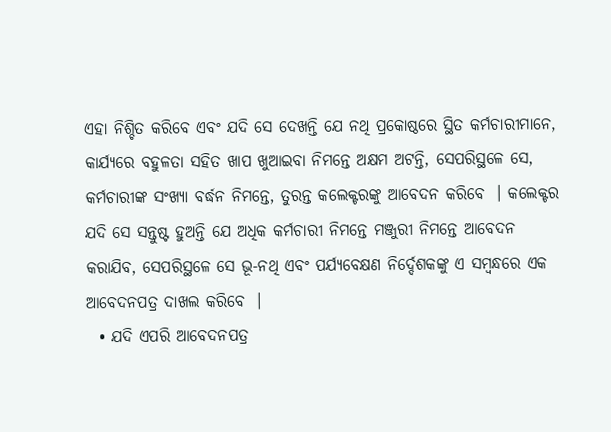ଏହା ନିଶ୍ଚିତ କରିବେ ଏବଂ ଯଦି ସେ ଦେଖନ୍ତି ଯେ ନଥି ପ୍ରକୋଷ୍ଠରେ ସ୍ଥିତ କର୍ମଚାରୀମାନେ, କାର୍ଯ୍ୟରେ ବହୁଳତା ସହିତ ଖାପ ଖୁଆଇବା ନିମନ୍ତେ ଅକ୍ଷମ ଅଟନ୍ତି, ସେପରିସ୍ଥଳେ ସେ, କର୍ମଚାରୀଙ୍କ ସଂଖ୍ୟା ବର୍ଦ୍ଧନ ନିମନ୍ତେ, ତୁରନ୍ତ କଲେକ୍ଟରଙ୍କୁ ଆବେଦନ କରିବେ  । କଲେକ୍ଟର ଯଦି ସେ ସନ୍ତୁଷ୍ଟ ହୁଅନ୍ତି ଯେ ଅଧିକ କର୍ମଚାରୀ ନିମନ୍ତେ ମଞ୍ଜୁରୀ ନିମନ୍ତେ ଆବେଦନ କରାଯିବ, ସେପରିସ୍ଥଳେ ସେ ଭୂ-ନଥି ଏବଂ ପର୍ଯ୍ୟବେକ୍ଷଣ ନିର୍ଦ୍ଦେଶକଙ୍କୁ ଏ ସମ୍ବନ୍ଧରେ ଏକ ଆବେଦନପତ୍ର ଦାଖଲ କରିବେ  ।
  • ଯଦି ଏପରି ଆବେଦନପତ୍ର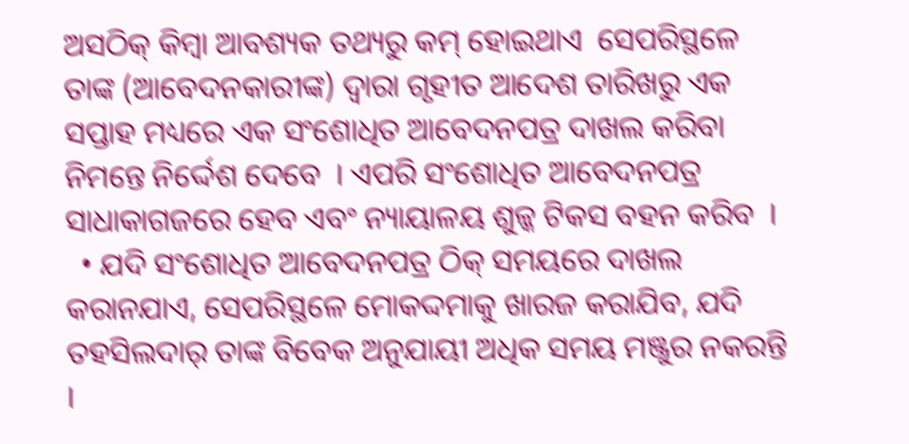ଅସଠିକ୍ କିମ୍ବା ଆବଶ୍ୟକ ତଥ୍ୟରୁ କମ୍ ହୋଇଥାଏ  ସେପରିସ୍ଥଳେ ତାଙ୍କ (ଆବେଦନକାରୀଙ୍କ) ଦ୍ଵାରା ଗୃହୀତ ଆଦେଶ ତାରିଖରୁ ଏକ ସପ୍ତାହ ମଧ୍ୟରେ ଏକ ସଂଶୋଧିତ ଆବେଦନପତ୍ର ଦାଖଲ କରିବା ନିମନ୍ତେ ନିର୍ଦ୍ଦେଶ ଦେବେ  । ଏପରି ସଂଶୋଧିତ ଆବେଦନପତ୍ର ସାଧାକାଗଜରେ ହେବ ଏବଂ ନ୍ୟାୟାଳୟ ଶୁଳ୍କ ଟିକସ ବହନ କରିବ  ।
  • ଯଦି ସଂଶୋଧିତ ଆବେଦନପତ୍ର ଠିକ୍ ସମୟରେ ଦାଖଲ କରାନଯାଏ, ସେପରିସ୍ଥଳେ ମୋକଦ୍ଦମାକୁ ଖାରଜ କରାଯିବ, ଯଦି ତହସିଲଦାର୍ ତାଙ୍କ ବିବେକ ଅନୁଯାୟୀ ଅଧିକ ସମୟ ମଞ୍ଜୁର ନକରନ୍ତି  ।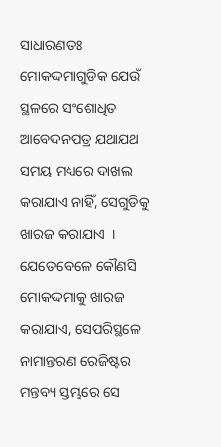ସାଧାରଣତଃ ମୋକଦ୍ଦମାଗୁଡିକ ଯେଉଁ ସ୍ଥଳରେ ସଂଶୋଧିତ ଆବେଦନପତ୍ର ଯଥାଯଥ ସମୟ ମଧ୍ୟରେ ଦାଖଲ କରାଯାଏ ନାହିଁ, ସେଗୁଡିକୁ ଖାରଜ କରାଯାଏ  । ଯେତେବେଳେ କୌଣସି ମୋକଦ୍ଦମାକୁ ଖାରଜ କରାଯାଏ, ସେପରିସ୍ଥଳେ ନାମାନ୍ତରଣ ରେଜିଷ୍ଟର ମନ୍ତବ୍ୟ ସ୍ତମ୍ଭରେ ସେ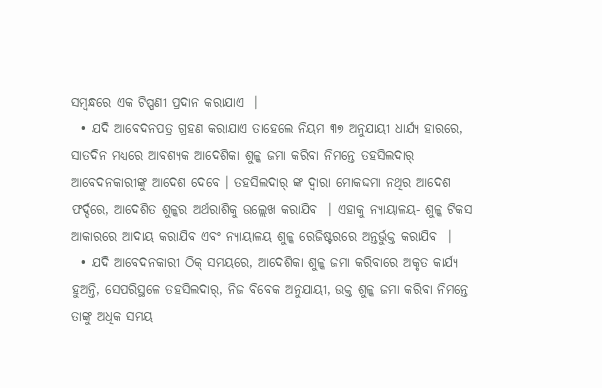ସମ୍ବନ୍ଧରେ ଏକ ଟିପ୍ପଣୀ ପ୍ରଦାନ କରାଯାଏ  ।
  • ଯଦି ଆବେଦନପତ୍ର ଗ୍ରହଣ କରାଯାଏ ତାହେଲେ ନିୟମ ୩୭ ଅନୁଯାୟୀ ଧାର୍ଯ୍ୟ ହାରରେ, ସାତଦିନ ମଧ୍ୟରେ ଆବଶ୍ୟକ ଆଦେଶିକା ଶୁଳ୍କ ଜମା କରିବା ନିମନ୍ତେ ତହସିଲଦାର୍ ଆବେଦନକାରୀଙ୍କୁ ଆଦେଶ ଦେବେ । ତହସିଲଦାର୍ ଙ୍କ ଦ୍ଵାରା ମୋକଦ୍ଦମା ନଥିର ଆଦେଶ ଫର୍ଦ୍ଦରେ, ଆଦେଶିତ ଶୁଳ୍କର ଅର୍ଥରାଶିକୁ ଉଲ୍ଲେଖ କରାଯିବ  । ଏହାକୁ ନ୍ୟାୟାଳୟ- ଶୁଳ୍କ ଟିକସ ଆକାରରେ ଆଦାୟ କରାଯିବ ଏବଂ ନ୍ୟାୟାଳୟ ଶୁଳ୍କ ରେଜିଷ୍ଟରରେ ଅନ୍ତର୍ଭୁକ୍ତ କରାଯିବ  ।
  • ଯଦି ଆବେଦନକାରୀ ଠିକ୍ ସମୟରେ, ଆଦେଶିକା ଶୁଳ୍କ ଜମା କରିବାରେ ଅକୃତ କାର୍ଯ୍ୟ ହୁଅନ୍ତି, ସେପରିସ୍ଥଳେ ତହସିଲଦାର୍, ନିଜ ବିବେକ ଅନୁଯାୟୀ, ଉକ୍ତ ଶୁଳ୍କ ଜମା କରିବା ନିମନ୍ତେ ତାଙ୍କୁ ଅଧିକ ସମୟ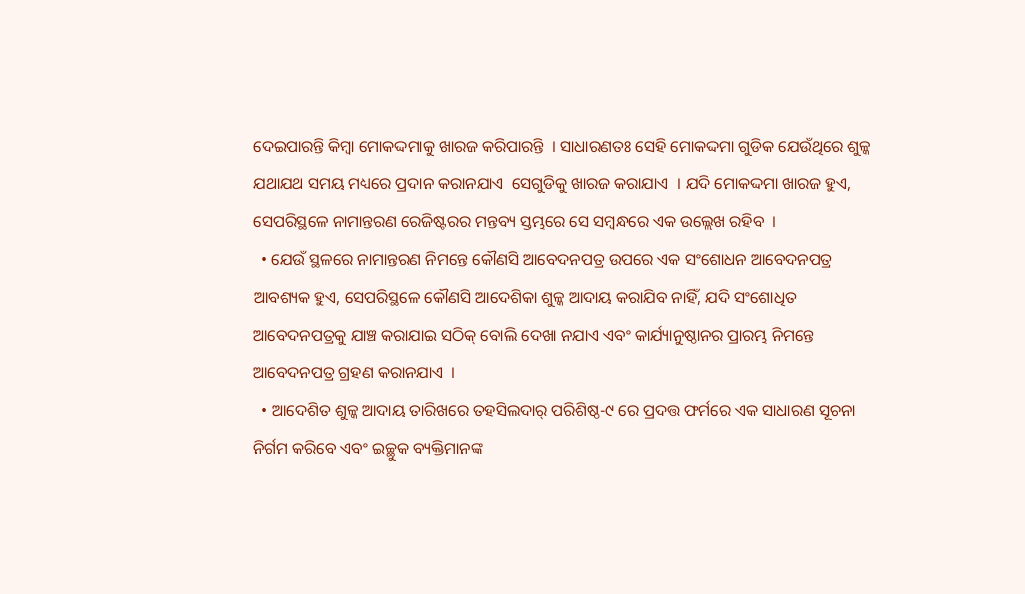ଦେଇପାରନ୍ତି କିମ୍ବା ମୋକଦ୍ଦମାକୁ ଖାରଜ କରିପାରନ୍ତି  । ସାଧାରଣତଃ ସେହି ମୋକଦ୍ଦମା ଗୁଡିକ ଯେଉଁଥିରେ ଶୁଳ୍କ ଯଥାଯଥ ସମୟ ମଧ୍ୟରେ ପ୍ରଦାନ କରାନଯାଏ  ସେଗୁଡିକୁ ଖାରଜ କରାଯାଏ  । ଯଦି ମୋକଦ୍ଦମା ଖାରଜ ହୁଏ, ସେପରିସ୍ଥଳେ ନାମାନ୍ତରଣ ରେଜିଷ୍ଟରର ମନ୍ତବ୍ୟ ସ୍ତମ୍ଭରେ ସେ ସମ୍ବନ୍ଧରେ ଏକ ଉଲ୍ଲେଖ ରହିବ  ।
  • ଯେଉଁ ସ୍ଥଳରେ ନାମାନ୍ତରଣ ନିମନ୍ତେ କୌଣସି ଆବେଦନପତ୍ର ଉପରେ ଏକ ସଂଶୋଧନ ଆବେଦନପତ୍ର ଆବଶ୍ୟକ ହୁଏ, ସେପରିସ୍ଥଳେ କୌଣସି ଆଦେଶିକା ଶୁଳ୍କ ଆଦାୟ କରାଯିବ ନାହିଁ, ଯଦି ସଂଶୋଧିତ ଆବେଦନପତ୍ରକୁ ଯାଞ୍ଚ କରାଯାଇ ସଠିକ୍ ବୋଲି ଦେଖା ନଯାଏ ଏବଂ କାର୍ଯ୍ୟାନୁଷ୍ଠାନର ପ୍ରାରମ୍ଭ ନିମନ୍ତେ ଆବେଦନପତ୍ର ଗ୍ରହଣ କରାନଯାଏ  ।
  • ଆଦେଶିତ ଶୁଳ୍କ ଆଦାୟ ତାରିଖରେ ତହସିଲଦାର୍ ପରିଶିଷ୍ଠ-୯ ରେ ପ୍ରଦତ୍ତ ଫର୍ମରେ ଏକ ସାଧାରଣ ସୂଚନା ନିର୍ଗମ କରିବେ ଏବଂ ଇଚ୍ଛୁକ ବ୍ୟକ୍ତିମାନଙ୍କ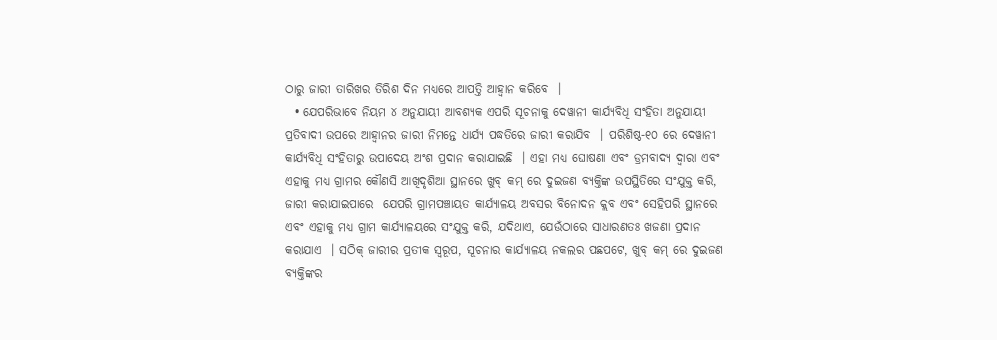ଠାରୁ ଜାରୀ ତାରିଖର ତିରିଶ ଦିନ ମଧ୍ୟରେ ଆପତ୍ତି ଆହ୍ଵାନ କରିବେ  ।
  • ଯେପରିଭାବେ ନିୟମ ୪ ଅନୁଯାୟୀ ଆବଶ୍ୟକ ଏପରି ସୂଚନାକୁ ଦେୱାନୀ କାର୍ଯ୍ୟବିଧି ସଂହିତା ଅନୁଯାୟୀ ପ୍ରତିବାଦୀ ଉପରେ ଆହ୍ଵାନର ଜାରୀ ନିମନ୍ତେ ଧାର୍ଯ୍ୟ ପଦ୍ଧତିରେ ଜାରୀ କରାଯିବ  । ପରିଶିଷ୍ଠ-୧୦ ରେ ଦେୱାନୀ କାର୍ଯ୍ୟବିଧି ସଂହିତାରୁ ଉପାଦେୟ ଅଂଶ ପ୍ରଦାନ କରାଯାଇଛି  । ଏହା ମଧ୍ୟ ଘୋଷଣା ଏବଂ ଡ୍ରମବାଦ୍ୟ ଦ୍ଵାରା ଏବଂ ଏହାକୁ ମଧ୍ୟ ଗ୍ରାମର କୌଣସି ଆଖିଦୃଶିଆ ସ୍ଥାନରେ ଖୁବ୍ କମ୍ ରେ ଦୁଇଜଣ ବ୍ୟକ୍ତିଙ୍କ ଉପସ୍ଥିତିରେ ସଂଯୁକ୍ତ କରି, ଜାରୀ କରାଯାଇପାରେ  ଯେପରି ଗ୍ରାମପଞ୍ଚାୟତ କାର୍ଯ୍ୟାଳୟ ଅବସର ବିନୋଦନ କ୍ଲବ ଏବଂ ସେହିପରି ସ୍ଥାନରେ ଏବଂ ଏହାକୁ ମଧ୍ୟ ଗ୍ରାମ କାର୍ଯ୍ୟାଳୟରେ ସଂଯୁକ୍ତ କରି, ଯଦିଥାଏ, ଯେଉଁଠାରେ ସାଧାରଣତଃ ଖଜଣା ପ୍ରଦାନ କରାଯାଏ  । ସଠିକ୍ ଜାରୀର ପ୍ରତୀକ ସ୍ୱରୂପ, ସୂଚନାର କାର୍ଯ୍ୟାଳୟ ନକଲର ପଛପଟେ, ଖୁବ୍ କମ୍ ରେ ଦୁଇଜଣ ବ୍ୟକ୍ତିଙ୍କର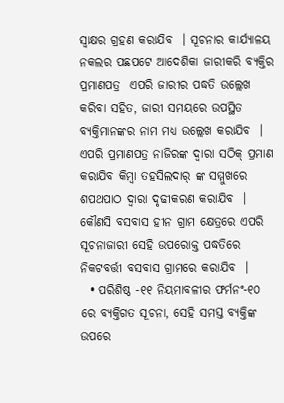ସ୍ଵାକ୍ଷର ଗ୍ରହଣ କରାଯିବ  । ସୂଚନାର କାର୍ଯ୍ୟାଳୟ ନକଲର ପଛପଟେ ଆଦେଶିକା ଜାରୀକରି ବ୍ୟକ୍ତିର ପ୍ରମାଣପତ୍ର  ଏପରି ଜାରୀର ପଦ୍ଧତି ଉଲ୍ଲେଖ କରିବା ସହିତ, ଜାରୀ ସମୟରେ ଉପସ୍ଥିତ ବ୍ୟକ୍ତିମାନଙ୍କର ନାମ ମଧ୍ୟ ଉଲ୍ଲେଖ କରାଯିବ  । ଏପରି ପ୍ରମାଣପତ୍ର ନାଜିରଙ୍କ ଦ୍ଵାରା ସଠିକ୍ ପ୍ରମାଣ କରାଯିବ କିମ୍ବା ତହସିଲଦାର୍ ଙ୍କ ସମ୍ମୁଖରେ ଶପଥପାଠ ଦ୍ଵାରା ଦୃଢୀକରଣ କରାଯିବ  । କୌଣସି ବସବାସ ହୀନ ଗ୍ରାମ କ୍ଷେତ୍ରରେ ଏପରି ସୂଚନାଜାରୀ ସେହି ଉପରୋକ୍ତ ପଦ୍ଧତିରେ ନିକଟବର୍ତ୍ତୀ ବସବାସ ଗ୍ରାମରେ କରାଯିବ  ।
  • ପରିଶିଷ୍ଠ -୧୧ ନିୟମାବଳୀର ଫର୍ମନଂ-୧୦ ରେ ବ୍ୟକ୍ତିଗତ ସୂଚନା, ସେହି ସମସ୍ତ ବ୍ୟକ୍ତିଙ୍କ ଉପରେ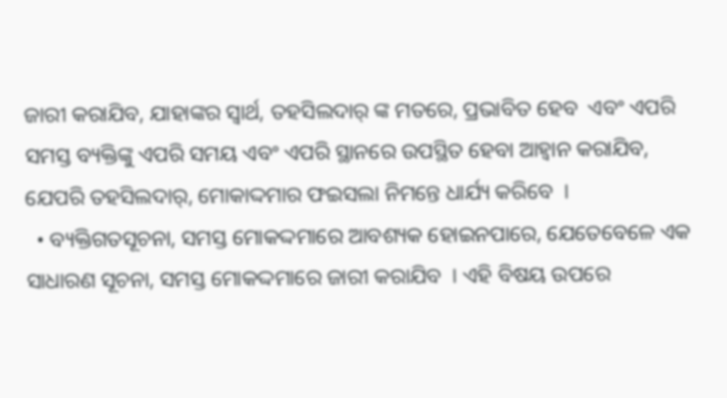ଜାରୀ କରାଯିବ, ଯାହାଙ୍କର ସ୍ଵାର୍ଥ, ତହସିଲଦାର୍ ଙ୍କ ମତରେ, ପ୍ରଭାବିତ ହେବ  ଏବଂ ଏପରି ସମସ୍ତ ବ୍ୟକ୍ତିଙ୍କୁ ଏପରି ସମୟ ଏବଂ ଏପରି ସ୍ଥାନରେ ଉପସ୍ଥିତ ହେବା ଆହ୍ଵାନ କରାଯିବ, ଯେପରି ତହସିଲଦାର୍, ମୋକାଦ୍ଦମାର ଫଇସଲା ନିମନ୍ତେ ଧାର୍ଯ୍ୟ କରିବେ  ।
  • ବ୍ୟକ୍ତିଗତସୂଚନା, ସମସ୍ତ ମୋକଦ୍ଦମାରେ ଆବଶ୍ୟକ ହୋଇନପାରେ, ଯେତେବେଳେ ଏକ ସାଧାରଣ ସୂଚନା, ସମସ୍ତ ମୋକଦ୍ଦମାରେ ଜାରୀ କରାଯିବ  । ଏହି ବିଷୟ ଉପରେ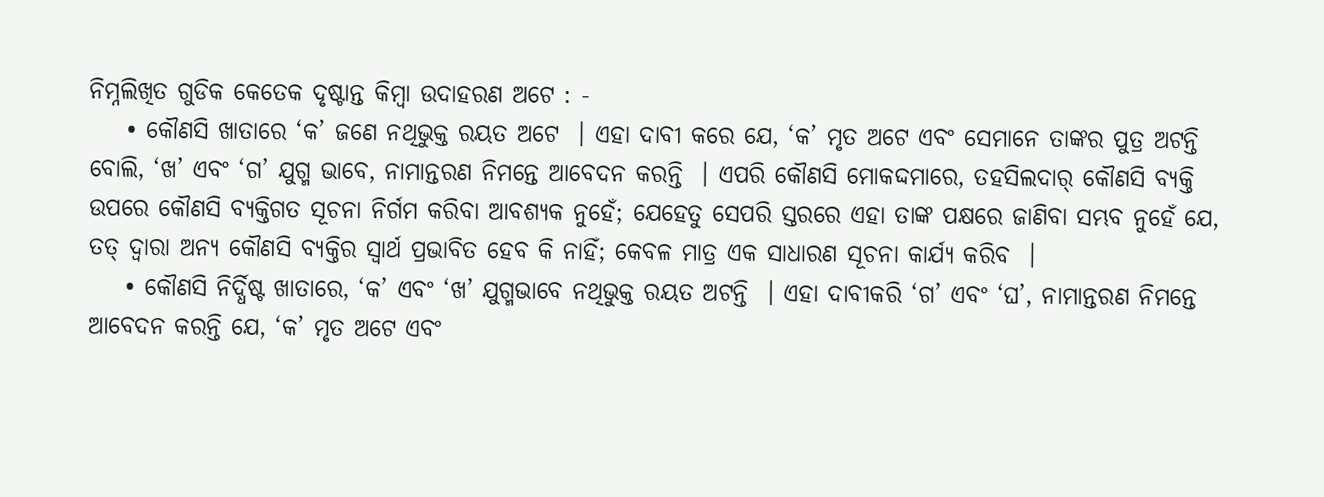ନିମ୍ନଲିଖିତ ଗୁଡିକ କେତେକ ଦୃଷ୍ଟାନ୍ତ କିମ୍ବା ଉଦାହରଣ ଅଟେ : -
    • କୌଣସି ଖାତାରେ ‘କ’ ଜଣେ ନଥିଭୁକ୍ତ ରୟତ ଅଟେ  । ଏହା ଦାବୀ କରେ ଯେ, ‘କ’ ମୃତ ଅଟେ ଏବଂ ସେମାନେ ତାଙ୍କର ପୁତ୍ର ଅଟନ୍ତି ବୋଲି, ‘ଖ’ ଏବଂ ‘ଗ’ ଯୁଗ୍ମ ଭାବେ, ନାମାନ୍ତରଣ ନିମନ୍ତେ ଆବେଦନ କରନ୍ତି  । ଏପରି କୌଣସି ମୋକଦ୍ଦମାରେ, ତହସିଲଦାର୍ କୌଣସି ବ୍ୟକ୍ତି ଉପରେ କୌଣସି ବ୍ୟକ୍ତିଗତ ସୂଚନା ନିର୍ଗମ କରିବା ଆବଶ୍ୟକ ନୁହେଁ; ଯେହେତୁ ସେପରି ସ୍ତରରେ ଏହା ତାଙ୍କ ପକ୍ଷରେ ଜାଣିବା ସମ୍ଭବ ନୁହେଁ ଯେ, ତତ୍ ଦ୍ଵାରା ଅନ୍ୟ କୌଣସି ବ୍ୟକ୍ତିର ସ୍ଵାର୍ଥ ପ୍ରଭାବିତ ହେବ କି ନାହିଁ; କେବଳ ମାତ୍ର ଏକ ସାଧାରଣ ସୂଚନା କାର୍ଯ୍ୟ କରିବ  ।
    • କୌଣସି ନିର୍ଦ୍ଧିଷ୍ଟ ଖାତାରେ, ‘କ’ ଏବଂ ‘ଖ’ ଯୁଗ୍ମଭାବେ ନଥିଭୁକ୍ତ ରୟତ ଅଟନ୍ତି  । ଏହା ଦାବୀକରି ‘ଗ’ ଏବଂ ‘ଘ’, ନାମାନ୍ତରଣ ନିମନ୍ତେ ଆବେଦନ କରନ୍ତି ଯେ, ‘କ’ ମୃତ ଅଟେ ଏବଂ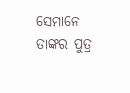ସେମାନେ ତାଙ୍କର ପୁତ୍ର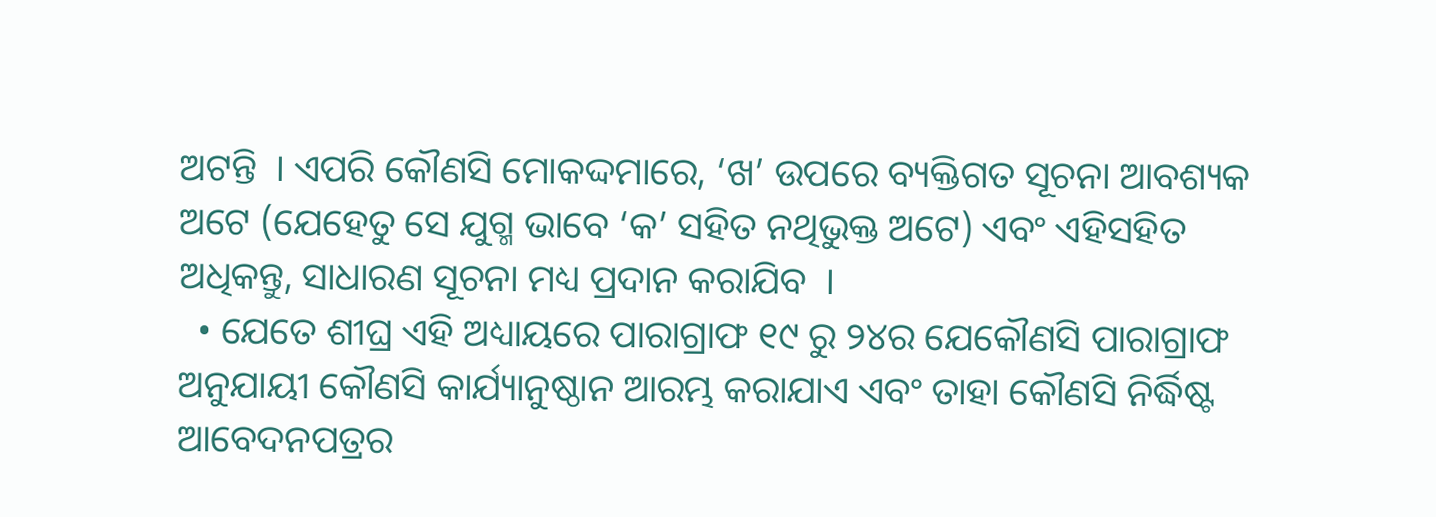ଅଟନ୍ତି  । ଏପରି କୌଣସି ମୋକଦ୍ଦମାରେ, ‘ଖ’ ଉପରେ ବ୍ୟକ୍ତିଗତ ସୂଚନା ଆବଶ୍ୟକ ଅଟେ (ଯେହେତୁ ସେ ଯୁଗ୍ମ ଭାବେ ‘କ’ ସହିତ ନଥିଭୁକ୍ତ ଅଟେ) ଏବଂ ଏହିସହିତ ଅଧିକନ୍ତୁ, ସାଧାରଣ ସୂଚନା ମଧ୍ୟ ପ୍ରଦାନ କରାଯିବ  ।
  • ଯେତେ ଶୀଘ୍ର ଏହି ଅଧ୍ୟାୟରେ ପାରାଗ୍ରାଫ ୧୯ ରୁ ୨୪ର ଯେକୌଣସି ପାରାଗ୍ରାଫ ଅନୁଯାୟୀ କୌଣସି କାର୍ଯ୍ୟାନୁଷ୍ଠାନ ଆରମ୍ଭ କରାଯାଏ ଏବଂ ତାହା କୌଣସି ନିର୍ଦ୍ଧିଷ୍ଟ ଆବେଦନପତ୍ରର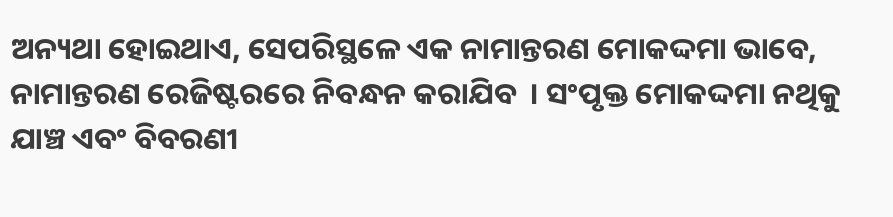ଅନ୍ୟଥା ହୋଇଥାଏ, ସେପରିସ୍ଥଳେ ଏକ ନାମାନ୍ତରଣ ମୋକଦ୍ଦମା ଭାବେ, ନାମାନ୍ତରଣ ରେଜିଷ୍ଟରରେ ନିବନ୍ଧନ କରାଯିବ  । ସଂପୃକ୍ତ ମୋକଦ୍ଦମା ନଥିକୁ ଯାଞ୍ଚ ଏବଂ ବିବରଣୀ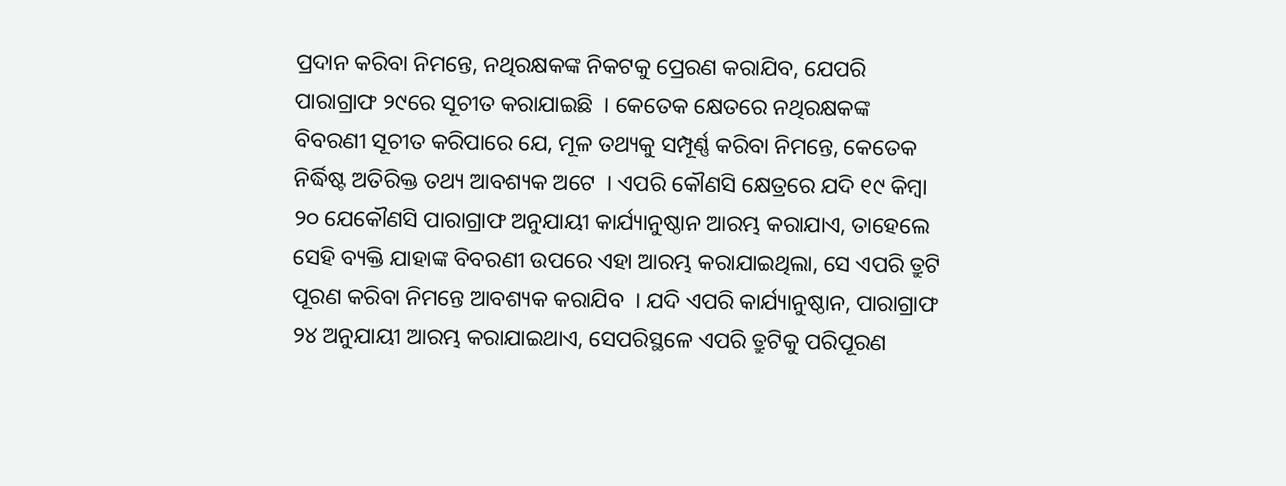ପ୍ରଦାନ କରିବା ନିମନ୍ତେ, ନଥିରକ୍ଷକଙ୍କ ନିକଟକୁ ପ୍ରେରଣ କରାଯିବ, ଯେପରି  ପାରାଗ୍ରାଫ ୨୯ରେ ସୂଚୀତ କରାଯାଇଛି  । କେତେକ କ୍ଷେତରେ ନଥିରକ୍ଷକଙ୍କ ବିବରଣୀ ସୂଚୀତ କରିପାରେ ଯେ, ମୂଳ ତଥ୍ୟକୁ ସମ୍ପୂର୍ଣ୍ଣ କରିବା ନିମନ୍ତେ, କେତେକ ନିର୍ଦ୍ଧିଷ୍ଟ ଅତିରିକ୍ତ ତଥ୍ୟ ଆବଶ୍ୟକ ଅଟେ  । ଏପରି କୌଣସି କ୍ଷେତ୍ରରେ ଯଦି ୧୯ କିମ୍ବା ୨୦ ଯେକୌଣସି ପାରାଗ୍ରାଫ ଅନୁଯାୟୀ କାର୍ଯ୍ୟାନୁଷ୍ଠାନ ଆରମ୍ଭ କରାଯାଏ, ତାହେଲେ ସେହି ବ୍ୟକ୍ତି ଯାହାଙ୍କ ବିବରଣୀ ଉପରେ ଏହା ଆରମ୍ଭ କରାଯାଇଥିଲା, ସେ ଏପରି ତ୍ରୁଟି ପୂରଣ କରିବା ନିମନ୍ତେ ଆବଶ୍ୟକ କରାଯିବ  । ଯଦି ଏପରି କାର୍ଯ୍ୟାନୁଷ୍ଠାନ, ପାରାଗ୍ରାଫ ୨୪ ଅନୁଯାୟୀ ଆରମ୍ଭ କରାଯାଇଥାଏ, ସେପରିସ୍ଥଳେ ଏପରି ତ୍ରୁଟିକୁ ପରିପୂରଣ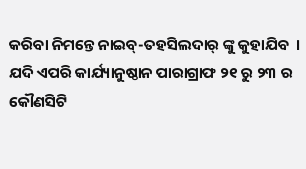କରିବା ନିମନ୍ତେ ନାଇବ୍-ତହସିଲଦାର୍ ଙ୍କୁ କୁହାଯିବ  । ଯଦି ଏପରି କାର୍ଯ୍ୟାନୁଷ୍ଠାନ ପାରାଗ୍ରାଫ ୨୧ ରୁ ୨୩ ର କୌଣସିଟି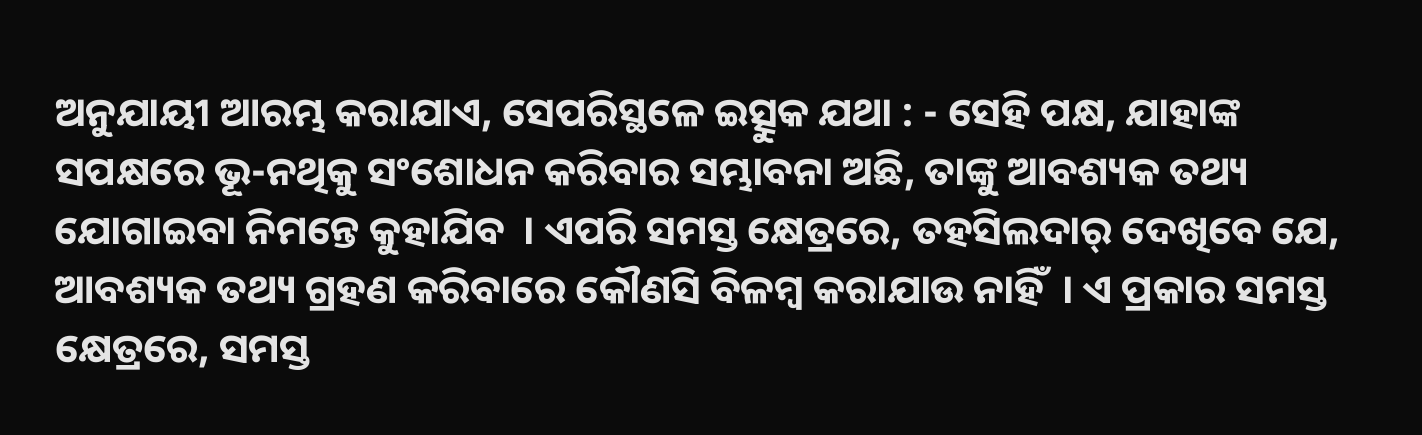ଅନୁଯାୟୀ ଆରମ୍ଭ କରାଯାଏ, ସେପରିସ୍ଥଳେ ଇତ୍ସୁକ ଯଥା : - ସେହି ପକ୍ଷ, ଯାହାଙ୍କ ସପକ୍ଷରେ ଭୂ-ନଥିକୁ ସଂଶୋଧନ କରିବାର ସମ୍ଭାବନା ଅଛି, ତାଙ୍କୁ ଆବଶ୍ୟକ ତଥ୍ୟ ଯୋଗାଇବା ନିମନ୍ତେ କୁହାଯିବ  । ଏପରି ସମସ୍ତ କ୍ଷେତ୍ରରେ, ତହସିଲଦାର୍ ଦେଖିବେ ଯେ, ଆବଶ୍ୟକ ତଥ୍ୟ ଗ୍ରହଣ କରିବାରେ କୌଣସି ବିଳମ୍ବ କରାଯାଉ ନାହିଁ  । ଏ ପ୍ରକାର ସମସ୍ତ କ୍ଷେତ୍ରରେ, ସମସ୍ତ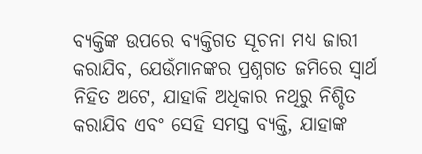ବ୍ୟକ୍ତିଙ୍କ ଉପରେ ବ୍ୟକ୍ତିଗତ ସୂଚନା ମଧ୍ୟ ଜାରୀ କରାଯିବ, ଯେଉଁମାନଙ୍କର ପ୍ରଶ୍ନଗତ ଜମିରେ ସ୍ଵାର୍ଥ ନିହିତ ଅଟେ, ଯାହାକି ଅଧିକାର ନଥିରୁ ନିଶ୍ଚିତ କରାଯିବ ଏବଂ ସେହି ସମସ୍ତ ବ୍ୟକ୍ତି, ଯାହାଙ୍କ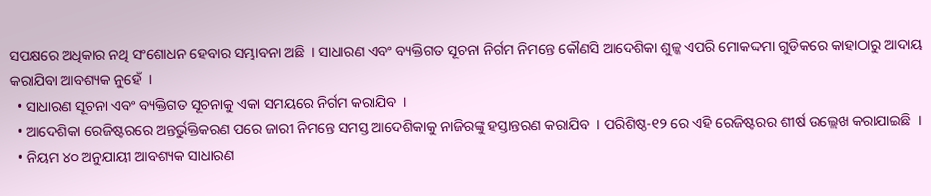ସପକ୍ଷରେ ଅଧିକାର ନଥି ସଂଶୋଧନ ହେବାର ସମ୍ଭାବନା ଅଛି  । ସାଧାରଣ ଏବଂ ବ୍ୟକ୍ତିଗତ ସୂଚନା ନିର୍ଗମ ନିମନ୍ତେ କୌଣସି ଆଦେଶିକା ଶୁଳ୍କ ଏପରି ମୋକଦ୍ଦମା ଗୁଡିକରେ କାହାଠାରୁ ଆଦାୟ କରାଯିବା ଆବଶ୍ୟକ ନୁହେଁ  ।
  • ସାଧାରଣ ସୂଚନା ଏବଂ ବ୍ୟକ୍ତିଗତ ସୂଚନାକୁ ଏକା ସମୟରେ ନିର୍ଗମ କରାଯିବ  ।
  • ଆଦେଶିକା ରେଜିଷ୍ଟରରେ ଅନ୍ତର୍ଭୁକ୍ତିକରଣ ପରେ ଜାରୀ ନିମନ୍ତେ ସମସ୍ତ ଆଦେଶିକାକୁ ନାଜିରଙ୍କୁ ହସ୍ତାନ୍ତରଣ କରାଯିବ  । ପରିଶିଷ୍ଠ-୧୨ ରେ ଏହି ରେଜିଷ୍ଟରର ଶୀର୍ଷ ଉଲ୍ଲେଖ କରାଯାଇଛି  ।
  • ନିୟମ ୪୦ ଅନୁଯାୟୀ ଆବଶ୍ୟକ ସାଧାରଣ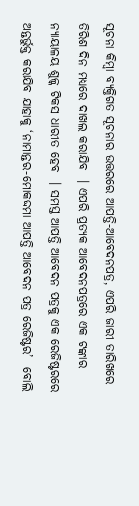ସୂଚନା କିମ୍ବା ବ୍ୟକ୍ତିଗତ ସୂଚନାର ଉତ୍ତରରେ ଆପତ୍ତି-ଆବେଦନପତ୍ର, ଏପରି ଜାରୀ ତାରିଖରେ ତିରିଶ ଦିନ ମଧ୍ୟରେ ଦାଖଲ କରାଯିବ  । ଏପରି ପ୍ରତ୍ୟକ ଆବେଦନପତ୍ରରେ ଏକ ଟଙ୍କାର ନ୍ୟାୟାଳୟ ଶୁଳ୍କ ଟିକସ ଧାରୀତ ହେବ  । ସମସ୍ତ ଆପତ୍ତି ଆବେଦନ ପତ୍ରକୁ ଏକ ରେଜିଷ୍ଟରରେ ଅନ୍ତର୍ଭୁକ୍ତ କରାଯିବ ଯାହାକୁ ‘ନାମାନ୍ତର-ମୋକଦ୍ଦମା ଆପତ୍ତି ଆବେଦନ ପତ୍ର ରେଜିଷ୍ଟର’  ବୋଲି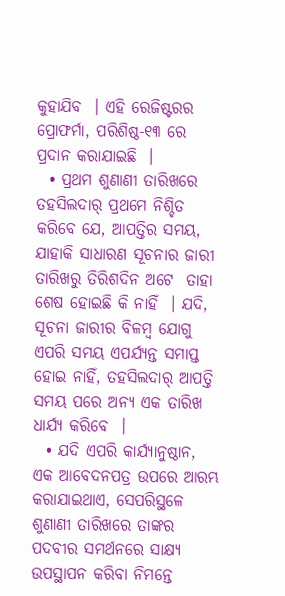କୁହାଯିବ  । ଏହି ରେଜିଷ୍ଟରର ପ୍ରୋଫର୍ମା, ପରିଶିଷ୍ଠ-୧୩ ରେ ପ୍ରଦାନ କରାଯାଇଛି  ।
  • ପ୍ରଥମ ଶୁଣାଣୀ ତାରିଖରେ ତହସିଲଦାର୍ ପ୍ରଥମେ ନିଶ୍ଚିତ କରିବେ ଯେ, ଆପତ୍ତିର ସମୟ, ଯାହାକି ସାଧାରଣ ସୂଚନାର ଜାରୀ ତାରିଖରୁ ତିରିଶଦିନ ଅଟେ  ତାହା ଶେଷ ହୋଇଛି କି ନାହିଁ  । ଯଦି, ସୂଚନା ଜାରୀର ବିଳମ୍ବ ଯୋଗୁ ଏପରି ସମୟ ଏପର୍ଯ୍ୟନ୍ତ ସମାପ୍ତ ହୋଇ ନାହିଁ, ତହସିଲଦାର୍ ଆପତ୍ତି ସମୟ ପରେ ଅନ୍ୟ ଏକ ତାରିଖ ଧାର୍ଯ୍ୟ କରିବେ  ।
  • ଯଦି ଏପରି କାର୍ଯ୍ୟାନୁଷ୍ଠାନ, ଏକ ଆବେଦନପତ୍ର ଉପରେ ଆରମ୍ଭ କରାଯାଇଥାଏ, ସେପରିସ୍ଥଳେ ଶୁଣାଣୀ ତାରିଖରେ ତାଙ୍କର ପଦବୀର ସମର୍ଥନରେ ସାକ୍ଷ୍ୟ ଉପସ୍ଥାପନ କରିବା ନିମନ୍ତେ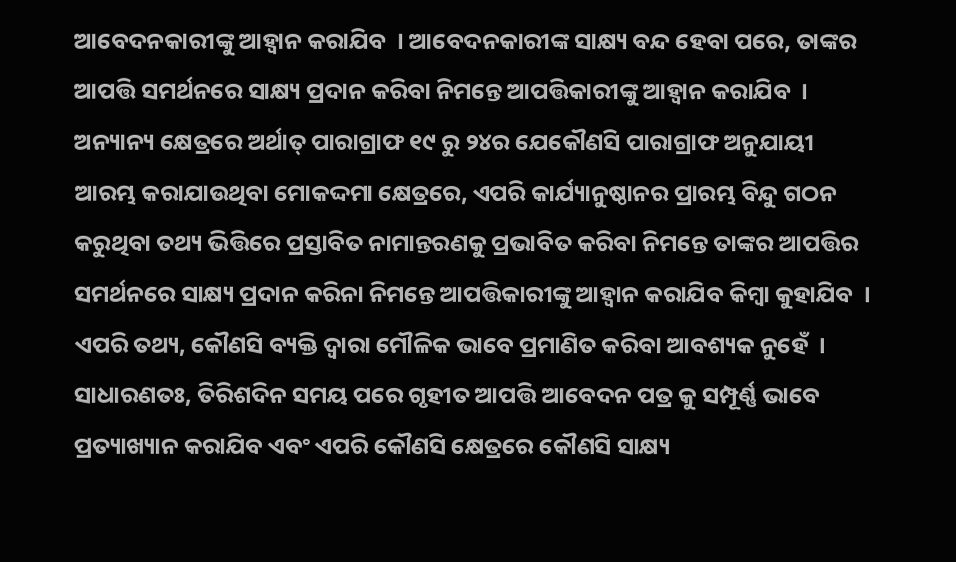ଆବେଦନକାରୀଙ୍କୁ ଆହ୍ଵାନ କରାଯିବ  । ଆବେଦନକାରୀଙ୍କ ସାକ୍ଷ୍ୟ ବନ୍ଦ ହେବା ପରେ, ତାଙ୍କର ଆପତ୍ତି ସମର୍ଥନରେ ସାକ୍ଷ୍ୟ ପ୍ରଦାନ କରିବା ନିମନ୍ତେ ଆପତ୍ତିକାରୀଙ୍କୁ ଆହ୍ଵାନ କରାଯିବ  । ଅନ୍ୟାନ୍ୟ କ୍ଷେତ୍ରରେ ଅର୍ଥାତ୍ ପାରାଗ୍ରାଫ ୧୯ ରୁ ୨୪ର ଯେକୌଣସି ପାରାଗ୍ରାଫ ଅନୁଯାୟୀ ଆରମ୍ଭ କରାଯାଉଥିବା ମୋକଦ୍ଦମା କ୍ଷେତ୍ରରେ, ଏପରି କାର୍ଯ୍ୟାନୁଷ୍ଠାନର ପ୍ରାରମ୍ଭ ବିନ୍ଦୁ ଗଠନ କରୁଥିବା ତଥ୍ୟ ଭିତ୍ତିରେ ପ୍ରସ୍ତାବିତ ନାମାନ୍ତରଣକୁ ପ୍ରଭାବିତ କରିବା ନିମନ୍ତେ ତାଙ୍କର ଆପତ୍ତିର ସମର୍ଥନରେ ସାକ୍ଷ୍ୟ ପ୍ରଦାନ କରିନା ନିମନ୍ତେ ଆପତ୍ତିକାରୀଙ୍କୁ ଆହ୍ଵାନ କରାଯିବ କିମ୍ବା କୁହାଯିବ  । ଏପରି ତଥ୍ୟ, କୌଣସି ବ୍ୟକ୍ତି ଦ୍ଵାରା ମୌଳିକ ଭାବେ ପ୍ରମାଣିତ କରିବା ଆବଶ୍ୟକ ନୁହେଁ  । ସାଧାରଣତଃ, ତିରିଶଦିନ ସମୟ ପରେ ଗୃହୀତ ଆପତ୍ତି ଆବେଦନ ପତ୍ର କୁ ସମ୍ପୂର୍ଣ୍ଣ ଭାବେ ପ୍ରତ୍ୟାଖ୍ୟାନ କରାଯିବ ଏବଂ ଏପରି କୌଣସି କ୍ଷେତ୍ରରେ କୌଣସି ସାକ୍ଷ୍ୟ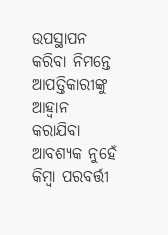ଉପସ୍ଥାପନ କରିବା ନିମନ୍ତେ ଆପତ୍ତିକାରୀଙ୍କୁ ଆହ୍ଵାନ କରାଯିବା ଆବଶ୍ୟକ ନୁହେଁ କିମ୍ବା ପରବର୍ତ୍ତୀ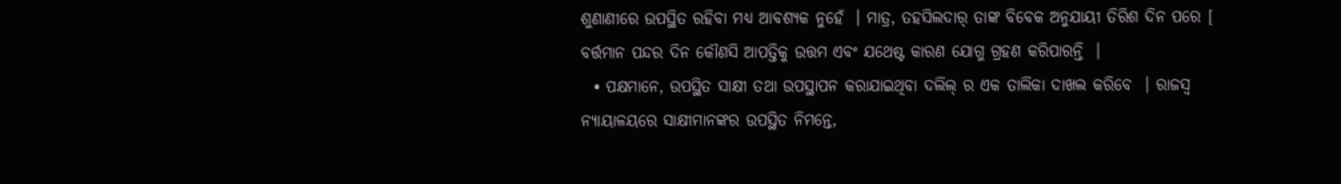ଶୁଣାଣୀରେ ଉପସ୍ଥିତ ରହିବା ମଧ୍ୟ ଆବଶ୍ୟକ ନୁହେଁ  । ମାତ୍ର, ତହସିଲଦାର୍ ତାଙ୍କ ବିବେକ ଅନୁଯାୟୀ ତିରିଶ ଦିନ ପରେ [ ବର୍ତ୍ତମାନ ପନ୍ଦର ଦିନ କୌଣସି ଆପତ୍ତିକୁ ଉତ୍ତମ ଏବଂ ଯଥେଷ୍ଟ କାରଣ ଯୋଗୁ ଗ୍ରହଣ କରିପାରନ୍ତି  ।
  • ପକ୍ଷମାନେ, ଉପସ୍ଥିତ ସାକ୍ଷୀ ତଥା ଉପସ୍ଥାପନ କରାଯାଇଥିବା ଦଲିଲ୍ ର ଏକ ତାଲିକା ଦାଖଲ କରିବେ  । ରାଜସ୍ୱ ନ୍ୟାୟାଳୟରେ ସାକ୍ଷୀମାନଙ୍କର ଉପସ୍ଥିତ ନିମନ୍ତେ,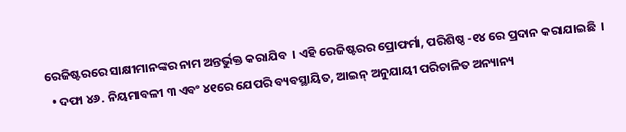ରେଜିଷ୍ଟରରେ ସାକ୍ଷୀମାନଙ୍କର ନାମ ଅନ୍ତର୍ଭୁକ୍ତ କରାଯିବ  । ଏହି ରେଜିଷ୍ଟରର ପ୍ରୋଫର୍ମା, ପରିଶିଷ୍ଠ -୧୪ ରେ ପ୍ରଦାନ କରାଯାଇଛି  ।
  • ଦଫା ୪୬. ନିୟମାବଳୀ ୩ ଏବଂ ୪୧ରେ ଯେପରି ବ୍ୟବସ୍ଥାୟିତ, ଆଇନ୍ ଅନୁଯାୟୀ ପରିଚାଳିତ ଅନ୍ୟାନ୍ୟ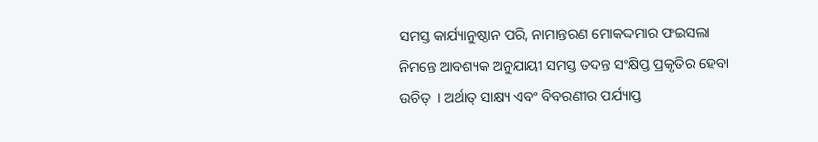ସମସ୍ତ କାର୍ଯ୍ୟାନୁଷ୍ଠାନ ପରି, ନାମାନ୍ତରଣ ମୋକଦ୍ଦମାର ଫଇସଲା ନିମନ୍ତେ ଆବଶ୍ୟକ ଅନୁଯାୟୀ ସମସ୍ତ ତଦନ୍ତ ସଂକ୍ଷିପ୍ତ ପ୍ରକୃତିର ହେବା ଉଚିତ୍  । ଅର୍ଥାତ୍ ସାକ୍ଷ୍ୟ ଏବଂ ବିବରଣୀର ପର୍ଯ୍ୟାପ୍ତ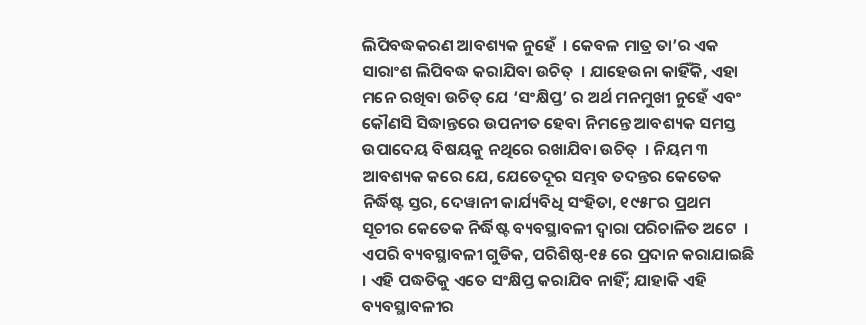ଲିପିବଦ୍ଧକରଣ ଆବଶ୍ୟକ ନୁହେଁ  । କେବଳ ମାତ୍ର ତା’ର ଏକ ସାରାଂଶ ଲିପିବଦ୍ଧ କରାଯିବା ଉଚିତ୍  । ଯାହେଉନା କାହିଁକି, ଏହା ମନେ ରଖିବା ଉଚିତ୍ ଯେ ‘ସଂକ୍ଷିପ୍ତ’ ର ଅର୍ଥ ମନମୁଖୀ ନୁହେଁ ଏବଂ କୌଣସି ସିଦ୍ଧାନ୍ତରେ ଉପନୀତ ହେବା ନିମନ୍ତେ ଆବଶ୍ୟକ ସମସ୍ତ ଉପାଦେୟ ବିଷୟକୁ ନଥିରେ ରଖାଯିବା ଉଚିତ୍  । ନିୟମ ୩ ଆବଶ୍ୟକ କରେ ଯେ, ଯେତେଦୂର ସମ୍ଭବ ତଦନ୍ତର କେତେକ ନିର୍ଦ୍ଧିଷ୍ଟ ସ୍ତର, ଦେୱାନୀ କାର୍ଯ୍ୟବିଧି ସଂହିତା, ୧୯୫୮ର ପ୍ରଥମ ସୂଚୀର କେତେକ ନିର୍ଦ୍ଧିଷ୍ଟ ବ୍ୟବସ୍ଥାବଳୀ ଦ୍ଵାରା ପରିଚାଳିତ ଅଟେ  । ଏପରି ବ୍ୟବସ୍ଥାବଳୀ ଗୁଡିକ, ପରିଶିଷ୍ଠ-୧୫ ରେ ପ୍ରଦାନ କରାଯାଇଛି  । ଏହି ପଦ୍ଧତିକୁ ଏତେ ସଂକ୍ଷିପ୍ତ କରାଯିବ ନାହିଁ; ଯାହାକି ଏହି ବ୍ୟବସ୍ଥାବଳୀର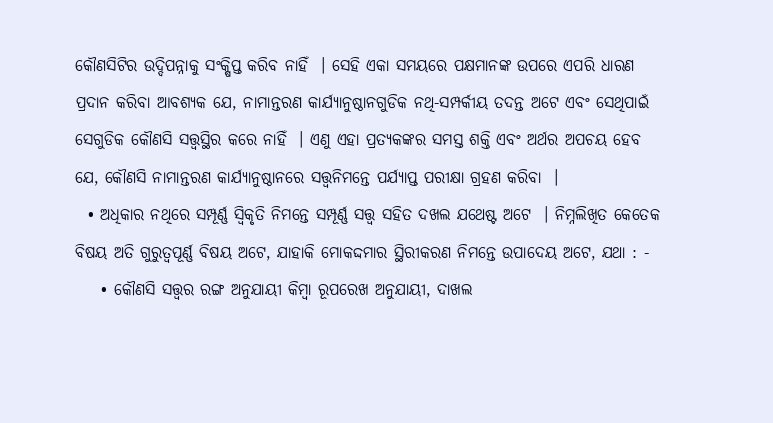କୌଣସିଟିର ଉଦ୍ଦିପନ୍ନାକୁ ସଂକ୍ଷିପ୍ତ କରିବ ନାହିଁ  । ସେହି ଏକା ସମୟରେ ପକ୍ଷମାନଙ୍କ ଉପରେ ଏପରି ଧାରଣ ପ୍ରଦାନ କରିବା ଆବଶ୍ୟକ ଯେ, ନାମାନ୍ତରଣ କାର୍ଯ୍ୟାନୁଷ୍ଠାନଗୁଡିକ ନଥି-ସମ୍ପର୍କୀୟ ତଦନ୍ତ ଅଟେ ଏବଂ ସେଥିପାଇଁ ସେଗୁଡିକ କୌଣସି ସତ୍ତ୍ଵସ୍ଥିର କରେ ନାହିଁ  । ଏଣୁ ଏହା ପ୍ରତ୍ୟକଙ୍କର ସମସ୍ତ ଶକ୍ତି ଏବଂ ଅର୍ଥର ଅପଚୟ ହେବ ଯେ, କୌଣସି ନାମାନ୍ତରଣ କାର୍ଯ୍ୟାନୁଷ୍ଠାନରେ ସତ୍ତ୍ଵନିମନ୍ତେ ପର୍ଯ୍ୟାପ୍ତ ପରୀକ୍ଷା ଗ୍ରହଣ କରିବା  ।
  • ଅଧିକାର ନଥିରେ ସମ୍ପୂର୍ଣ୍ଣ ସ୍ଵିକୃତି ନିମନ୍ତେ ସମ୍ପୂର୍ଣ୍ଣ ସତ୍ତ୍ଵ ସହିତ ଦଖଲ ଯଥେଷ୍ଟ ଅଟେ  । ନିମ୍ନଲିଖିତ କେତେକ ବିଷୟ ଅତି ଗୁରୁତ୍ୱପୂର୍ଣ୍ଣ ବିଷୟ ଅଟେ, ଯାହାକି ମୋକଦ୍ଦମାର ସ୍ଥିରୀକରଣ ନିମନ୍ତେ ଉପାଦେୟ ଅଟେ, ଯଥା : -
    • କୌଣସି ସତ୍ତ୍ଵର ରଙ୍ଗ ଅନୁଯାୟୀ କିମ୍ବା ରୂପରେଖ ଅନୁଯାୟୀ, ଦାଖଲ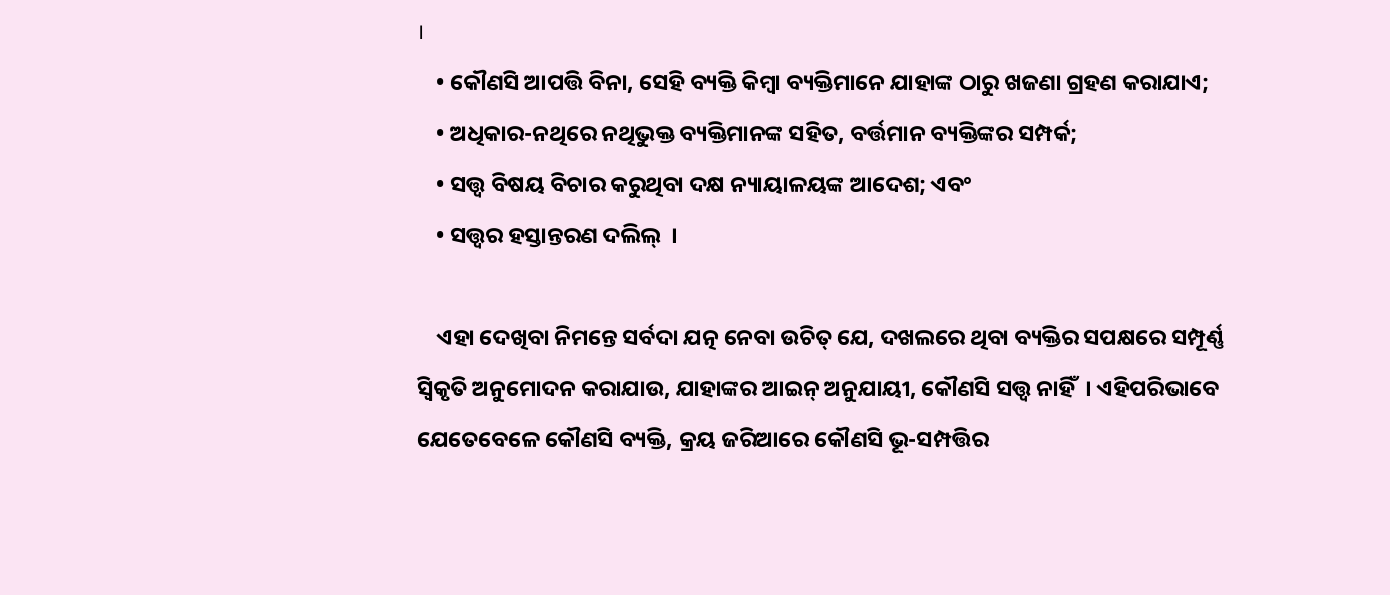।
    • କୌଣସି ଆପତ୍ତି ବିନା, ସେହି ବ୍ୟକ୍ତି କିମ୍ବା ବ୍ୟକ୍ତିମାନେ ଯାହାଙ୍କ ଠାରୁ ଖଜଣା ଗ୍ରହଣ କରାଯାଏ;
    • ଅଧିକାର-ନଥିରେ ନଥିଭୁକ୍ତ ବ୍ୟକ୍ତିମାନଙ୍କ ସହିତ, ବର୍ତ୍ତମାନ ବ୍ୟକ୍ତିଙ୍କର ସମ୍ପର୍କ;
    • ସତ୍ତ୍ଵ ବିଷୟ ବିଚାର କରୁଥିବା ଦକ୍ଷ ନ୍ୟାୟାଳୟଙ୍କ ଆଦେଶ; ଏବଂ
    • ସତ୍ତ୍ଵର ହସ୍ତାନ୍ତରଣ ଦଲିଲ୍  ।

    ଏହା ଦେଖିବା ନିମନ୍ତେ ସର୍ବଦା ଯତ୍ନ ନେବା ଉଚିତ୍ ଯେ, ଦଖଲରେ ଥିବା ବ୍ୟକ୍ତିର ସପକ୍ଷରେ ସମ୍ପୂର୍ଣ୍ଣ ସ୍ଵିକୃତି ଅନୁମୋଦନ କରାଯାଉ, ଯାହାଙ୍କର ଆଇନ୍ ଅନୁଯାୟୀ, କୌଣସି ସତ୍ତ୍ଵ ନାହିଁ  । ଏହିପରିଭାବେ ଯେତେବେଳେ କୌଣସି ବ୍ୟକ୍ତି, କ୍ରୟ ଜରିଆରେ କୌଣସି ଭୂ-ସମ୍ପତ୍ତିର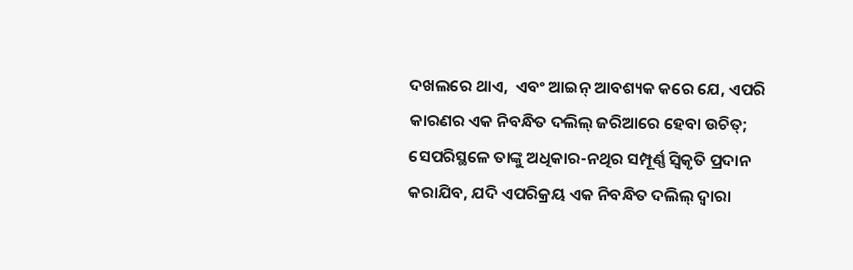ଦଖଲରେ ଥାଏ,  ଏବଂ ଆଇନ୍ ଆବଶ୍ୟକ କରେ ଯେ, ଏପରି କାରଣର ଏକ ନିବନ୍ଧିତ ଦଲିଲ୍ ଜରିଆରେ ହେବା ଉଚିତ୍; ସେପରିସ୍ଥଳେ ତାଙ୍କୁ ଅଧିକାର-ନଥିର ସମ୍ପୂର୍ଣ୍ଣ ସ୍ଵିକୃତି ପ୍ରଦାନ କରାଯିବ, ଯଦି ଏପରିକ୍ରୟ ଏକ ନିବନ୍ଧିତ ଦଲିଲ୍ ଦ୍ଵାରା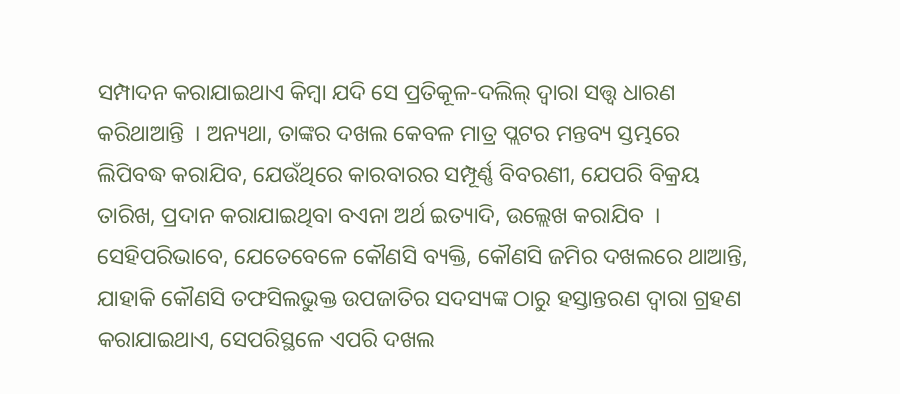ସମ୍ପାଦନ କରାଯାଇଥାଏ କିମ୍ବା ଯଦି ସେ ପ୍ରତିକୂଳ-ଦଲିଲ୍ ଦ୍ଵାରା ସତ୍ତ୍ଵ ଧାରଣ କରିଥାଆନ୍ତି  । ଅନ୍ୟଥା, ତାଙ୍କର ଦଖଲ କେବଳ ମାତ୍ର ପ୍ଲଟର ମନ୍ତବ୍ୟ ସ୍ତମ୍ଭରେ ଲିପିବଦ୍ଧ କରାଯିବ, ଯେଉଁଥିରେ କାରବାରର ସମ୍ପୂର୍ଣ୍ଣ ବିବରଣୀ, ଯେପରି ବିକ୍ରୟ ତାରିଖ, ପ୍ରଦାନ କରାଯାଇଥିବା ବଏନା ଅର୍ଥ ଇତ୍ୟାଦି, ଉଲ୍ଲେଖ କରାଯିବ  । ସେହିପରିଭାବେ, ଯେତେବେଳେ କୌଣସି ବ୍ୟକ୍ତି, କୌଣସି ଜମିର ଦଖଲରେ ଥାଆନ୍ତି, ଯାହାକି କୌଣସି ତଫସିଲଭୁକ୍ତ ଉପଜାତିର ସଦସ୍ୟଙ୍କ ଠାରୁ ହସ୍ତାନ୍ତରଣ ଦ୍ଵାରା ଗ୍ରହଣ କରାଯାଇଥାଏ, ସେପରିସ୍ଥଳେ ଏପରି ଦଖଲ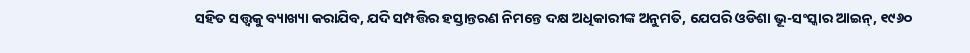ସହିତ ସତ୍ତ୍ଵକୁ ବ୍ୟାଖ୍ୟା କରାଯିବ, ଯଦି ସମ୍ପତ୍ତିର ହସ୍ତାନ୍ତରଣ ନିମନ୍ତେ ଦକ୍ଷ ଅଧିକାରୀଙ୍କ ଅନୁମତି, ଯେପରି ଓଡିଶା ଭୂ-ସଂସ୍କାର ଆଇନ୍, ୧୯୬୦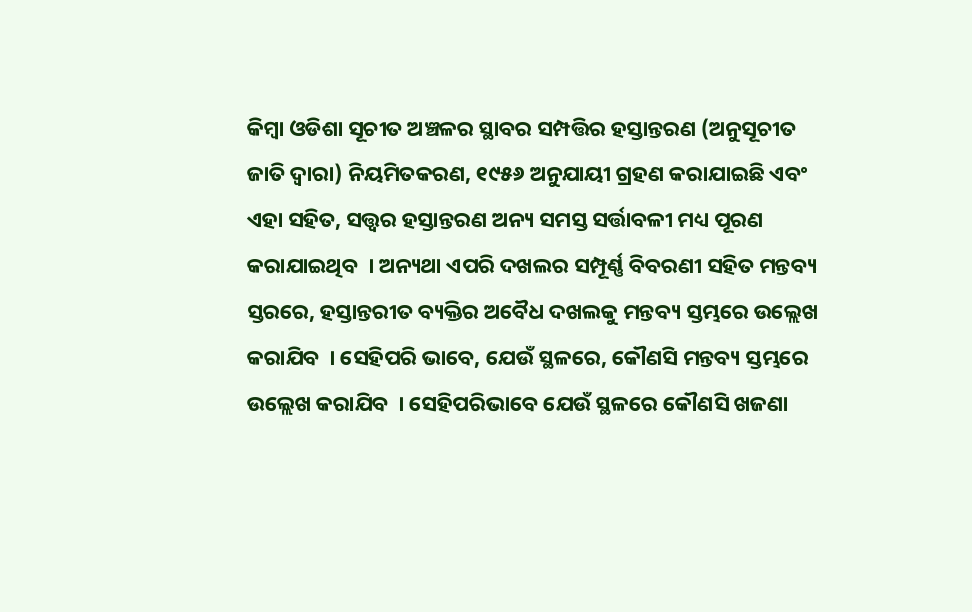କିମ୍ବା ଓଡିଶା ସୂଚୀତ ଅଞ୍ଚଳର ସ୍ଥାବର ସମ୍ପତ୍ତିର ହସ୍ତାନ୍ତରଣ (ଅନୁସୂଚୀତ ଜାତି ଦ୍ଵାରା) ନିୟମିତକରଣ, ୧୯୫୬ ଅନୁଯାୟୀ ଗ୍ରହଣ କରାଯାଇଛି ଏବଂ ଏହା ସହିତ, ସତ୍ତ୍ଵର ହସ୍ତାନ୍ତରଣ ଅନ୍ୟ ସମସ୍ତ ସର୍ତ୍ତାବଳୀ ମଧ୍ୟ ପୂରଣ କରାଯାଇଥିବ  । ଅନ୍ୟଥା ଏପରି ଦଖଲର ସମ୍ପୂର୍ଣ୍ଣ ବିବରଣୀ ସହିତ ମନ୍ତବ୍ୟ ସ୍ତରରେ, ହସ୍ତାନ୍ତରୀତ ବ୍ୟକ୍ତିର ଅବୈଧ ଦଖଲକୁ ମନ୍ତବ୍ୟ ସ୍ତମ୍ଭରେ ଉଲ୍ଲେଖ କରାଯିବ  । ସେହିପରି ଭାବେ, ଯେଉଁ ସ୍ଥଳରେ, କୌଣସି ମନ୍ତବ୍ୟ ସ୍ତମ୍ଭରେ ଉଲ୍ଲେଖ କରାଯିବ  । ସେହିପରିଭାବେ ଯେଉଁ ସ୍ଥଳରେ କୌଣସି ଖଜଣା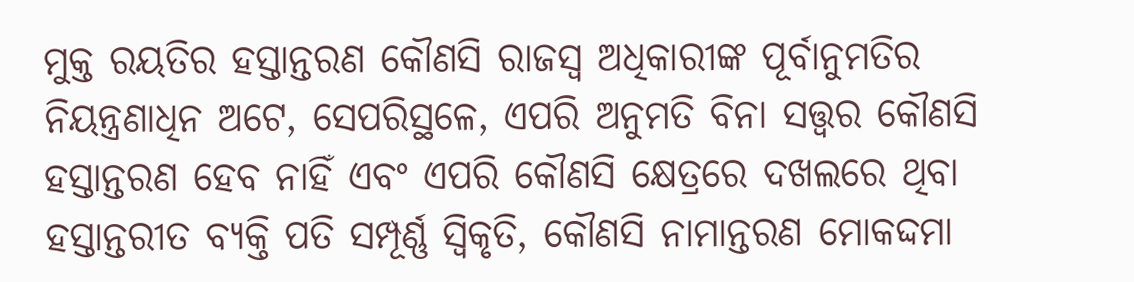ମୁକ୍ତ ରୟତିର ହସ୍ତାନ୍ତରଣ କୌଣସି ରାଜସ୍ୱ ଅଧିକାରୀଙ୍କ ପୂର୍ବାନୁମତିର ନିୟନ୍ତ୍ରଣାଧିନ ଅଟେ, ସେପରିସ୍ଥଳେ, ଏପରି ଅନୁମତି ବିନା ସତ୍ତ୍ଵର କୌଣସି ହସ୍ତାନ୍ତରଣ ହେବ ନାହିଁ ଏବଂ ଏପରି କୌଣସି କ୍ଷେତ୍ରରେ ଦଖଲରେ ଥିବା ହସ୍ତାନ୍ତରୀତ ବ୍ୟକ୍ତି ପତି ସମ୍ପୂର୍ଣ୍ଣ ସ୍ଵିକୃତି, କୌଣସି ନାମାନ୍ତରଣ ମୋକଦ୍ଦମା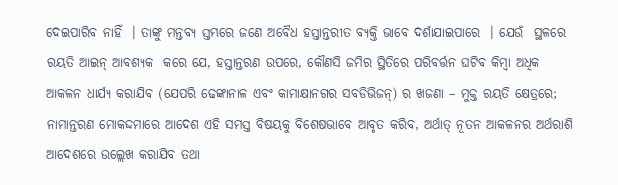ଦେଇପାରିବ ନାହିଁ  । ତାଙ୍କୁ ମନ୍ତବ୍ୟ ସ୍ତମ୍ଭରେ ଜଣେ ଅବୈଧ ହସ୍ତାନ୍ତରୀତ ବ୍ୟକ୍ତି ଭାବେ ଦର୍ଶାଯାଇପାରେ  । ଯେଉଁ  ସ୍ଥଳରେ ରୟତି ଆଇନ୍ ଆବଶ୍ୟକ  କରେ ଯେ, ହସ୍ତାନ୍ତରଣ ଉପରେ, କୌଣସି ଜମିର ସ୍ଥିତିରେ ପରିବର୍ତ୍ତନ ଘଟିବ କିମ୍ବା ଅଧିକ ଆକଳନ ଧାର୍ଯ୍ୟ କରାଯିବ (ଯେପରି ଢେଙ୍କାନାଳ ଏବଂ କାମାକ୍ଷାନଗର ସବଡିଭିଜନ୍) ର ଖଜଣା – ମୁକ୍ତ ରୟତି କ୍ଷେତ୍ରରେ; ନାମାନ୍ତରଣ ମୋକଦ୍ଦମାରେ ଆଦେଶ ଏହି ସମସ୍ତ ବିଷୟକୁ ବିଶେଷଭାବେ ଆବୃତ କରିବ, ଅର୍ଥାତ୍ ନୂତନ ଆକଳନର ଅର୍ଥରାଶି ଆଦେଶରେ ଉଲ୍ଲେଖ କରାଯିବ ତଥା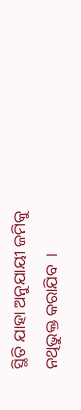ସ୍ଥିତି ଯାହା ଅନୁଯାୟୀ ଜମିକୁ ନଥିଭୁକ୍ତ କରାଯିବ  ।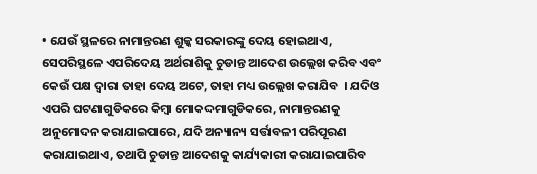• ଯେଉଁ ସ୍ଥଳରେ ନାମାନ୍ତରଣ ଶୁଳ୍କ ସରକାରଙ୍କୁ ଦେୟ ହୋଇଥାଏ, ସେପରିସ୍ଥଳେ ଏପରିଦେୟ ଅର୍ଥରାଶିକୁ ଚୁଡାନ୍ତ ଆଦେଶ ଉଲ୍ଲେଖ କରିବ ଏବଂ କେଉଁ ପକ୍ଷ ଦ୍ଵାରା ତାହା ଦେୟ ଅଟେ, ତାହା ମଧ୍ୟ ଉଲ୍ଲେଖ କରାଯିବ  । ଯଦିଓ ଏପରି ଘଟଣାଗୁଡିକରେ କିମ୍ବା ମୋକଦ୍ଦମାଗୁଡିକରେ, ନାମାନ୍ତରଣକୁ ଅନୁମୋଦନ କରାଯାଇପାରେ, ଯଦି ଅନ୍ୟାନ୍ୟ ସର୍ତ୍ତାବଳୀ ପରିପୂରଣ କରାଯାଇଥାଏ, ତଥାପି ଚୁଡାନ୍ତ ଆଦେଶକୁ କାର୍ଯ୍ୟକାରୀ କରାଯାଇପାରିବ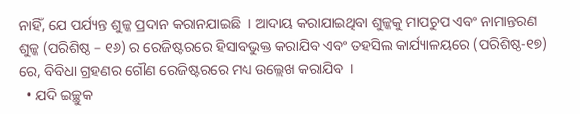ନାହିଁ, ଯେ ପର୍ଯ୍ୟନ୍ତ ଶୁଳ୍କ ପ୍ରଦାନ କରାନଯାଇଛି  । ଆଦାୟ କରାଯାଇଥିବା ଶୁଳ୍କକୁ ମାପଚୁପ ଏବଂ ନାମାନ୍ତରଣ ଶୁଳ୍କ (ପରିଶିଷ୍ଠ – ୧୬) ର ରେଜିଷ୍ଟରରେ ହିସାବଭୁକ୍ତ କରାଯିବ ଏବଂ ତହସିଲ କାର୍ଯ୍ୟାଳୟରେ (ପରିଶିଷ୍ଠ-୧୭) ରେ, ବିବିଧା ଗ୍ରହଣର ଗୌଣ ରେଜିଷ୍ଟରରେ ମଧ୍ୟ ଉଲ୍ଲେଖ କରାଯିବ  ।
  • ଯଦି ଇଚ୍ଛୁକ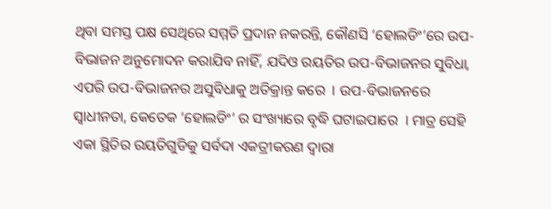ଥିବା ସମସ୍ତ ପକ୍ଷ ସେଥିରେ ସମ୍ମତି ପ୍ରଦାନ ନକରନ୍ତି, କୌଣସି ‘ହୋଲଡିଂ’ରେ ଉପ-ବିଭାଜନ ଅନୁମୋଦନ କରାଯିବ ନାହିଁ, ଯଦିଓ ରୟତିର ଉପ-ବିଭାଜନର ସୁବିଧା, ଏପରି ଉପ-ବିଭାଜନର ଅସୁବିଧାକୁ ଅତିକ୍ରାନ୍ତ କରେ  । ଉପ-ବିଭାଜନରେ  ସ୍ଵାଧୀନତା, କେତେକ ‘ହୋଲଡିଂ’ ର ସଂଖ୍ୟାରେ ବୃଦ୍ଧି ଘଟାଇପାରେ  । ମାତ୍ର ସେହି ଏକା ସ୍ଥିତିର ରୟତିଗୁଡିକୁ ସର୍ବଦା ଏକତ୍ରୀକରଣ ଦ୍ଵାରା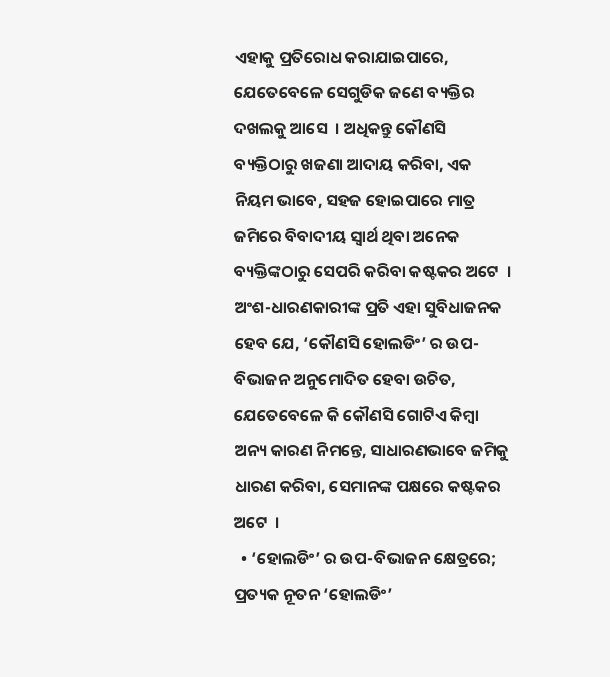ଏହାକୁ ପ୍ରତିରୋଧ କରାଯାଇପାରେ, ଯେତେବେଳେ ସେଗୁଡିକ ଜଣେ ବ୍ୟକ୍ତିର ଦଖଲକୁ ଆସେ  । ଅଧିକନ୍ତୁ କୌଣସି ବ୍ୟକ୍ତିଠାରୁ ଖଜଣା ଆଦାୟ କରିବା, ଏକ ନିୟମ ଭାବେ, ସହଜ ହୋଇପାରେ ମାତ୍ର ଜମିରେ ବିବାଦୀୟ ସ୍ଵାର୍ଥ ଥିବା ଅନେକ ବ୍ୟକ୍ତିଙ୍କଠାରୁ ସେପରି କରିବା କଷ୍ଟକର ଅଟେ  । ଅଂଶ-ଧାରଣକାରୀଙ୍କ ପ୍ରତି ଏହା ସୁବିଧାଜନକ ହେବ ଯେ, ‘କୌଣସି ହୋଲଡିଂ’ ର ଉପ-ବିଭାଜନ ଅନୁମୋଦିତ ହେବା ଉଚିତ, ଯେତେବେଳେ କି କୌଣସି ଗୋଟିଏ କିମ୍ବା ଅନ୍ୟ କାରଣ ନିମନ୍ତେ, ସାଧାରଣଭାବେ ଜମିକୁ ଧାରଣ କରିବା, ସେମାନଙ୍କ ପକ୍ଷରେ କଷ୍ଟକର ଅଟେ  ।
  • ‘ହୋଲଡିଂ’ ର ଉପ-ବିଭାଜନ କ୍ଷେତ୍ରରେ; ପ୍ରତ୍ୟକ ନୂତନ ‘ହୋଲଡିଂ’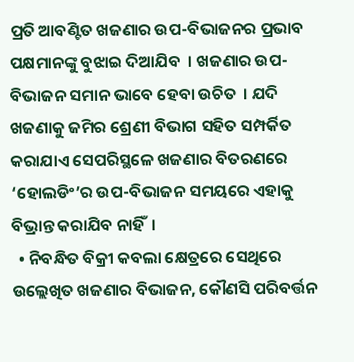ପ୍ରତି ଆବଣ୍ଟିତ ଖଜଣାର ଉପ-ବିଭାଜନର ପ୍ରଭାବ ପକ୍ଷମାନଙ୍କୁ ବୁଝାଇ ଦିଆଯିବ  । ଖଜଣାର ଉପ-ବିଭାଜନ ସମାନ ଭାବେ ହେବା ଉଚିତ  । ଯଦି ଖଜଣାକୁ ଜମିର ଶ୍ରେଣୀ ବିଭାଗ ସହିତ ସମ୍ପର୍କିତ କରାଯାଏ ସେପରିସ୍ଥଳେ ଖଜଣାର ବିତରଣରେ ‘ହୋଲଡିଂ’ର ଉପ-ବିଭାଜନ ସମୟରେ ଏହାକୁ ବିଭ୍ରାନ୍ତ କରାଯିବ ନାହିଁ  ।
  • ନିବନ୍ଧିତ ବିକ୍ରୀ କବଲା କ୍ଷେତ୍ରରେ ସେଥିରେ ଉଲ୍ଲେଖିତ ଖଜଣାର ବିଭାଜନ, କୌଣସି ପରିବର୍ତ୍ତନ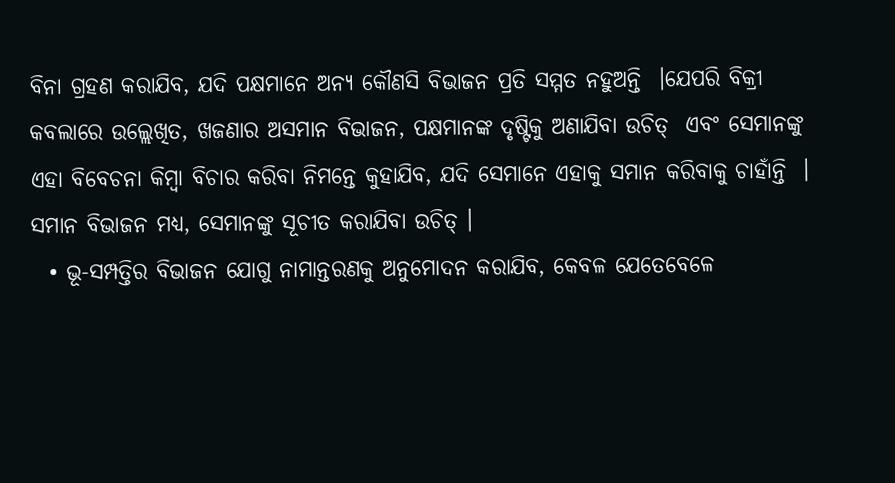ବିନା ଗ୍ରହଣ କରାଯିବ, ଯଦି ପକ୍ଷମାନେ ଅନ୍ୟ କୌଣସି ବିଭାଜନ ପ୍ରତି ସମ୍ମତ ନହୁଅନ୍ତି  ।ଯେପରି ବିକ୍ରୀ କବଲାରେ ଉଲ୍ଲେଖିତ, ଖଜଣାର ଅସମାନ ବିଭାଜନ, ପକ୍ଷମାନଙ୍କ ଦୃଷ୍ଟିକୁ ଅଣାଯିବା ଉଚିତ୍  ଏବଂ ସେମାନଙ୍କୁ ଏହା ବିବେଚନା କିମ୍ବା ବିଚାର କରିବା ନିମନ୍ତେ କୁହାଯିବ, ଯଦି ସେମାନେ ଏହାକୁ ସମାନ କରିବାକୁ ଚାହାଁନ୍ତି  । ସମାନ ବିଭାଜନ ମଧ୍ୟ, ସେମାନଙ୍କୁ ସୂଚୀତ କରାଯିବା ଉଚିତ୍ ।
  • ଭୂ-ସମ୍ପତ୍ତିର ବିଭାଜନ ଯୋଗୁ ନାମାନ୍ତରଣକୁ ଅନୁମୋଦନ କରାଯିବ, କେବଳ ଯେତେବେଳେ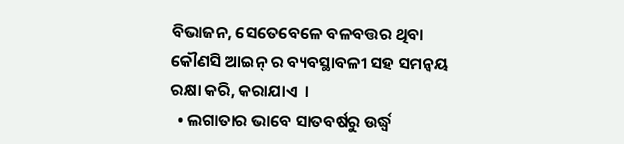ବିଭାଜନ, ସେତେବେଳେ ବଳବତ୍ତର ଥିବା କୌଣସି ଆଇନ୍ ର ବ୍ୟବସ୍ଥାବଳୀ ସହ ସମନ୍ଵୟ ରକ୍ଷା କରି, କରାଯାଏ  ।
  • ଲଗାତାର ଭାବେ ସାତବର୍ଷରୁ ଉର୍ଦ୍ଧ୍ଵ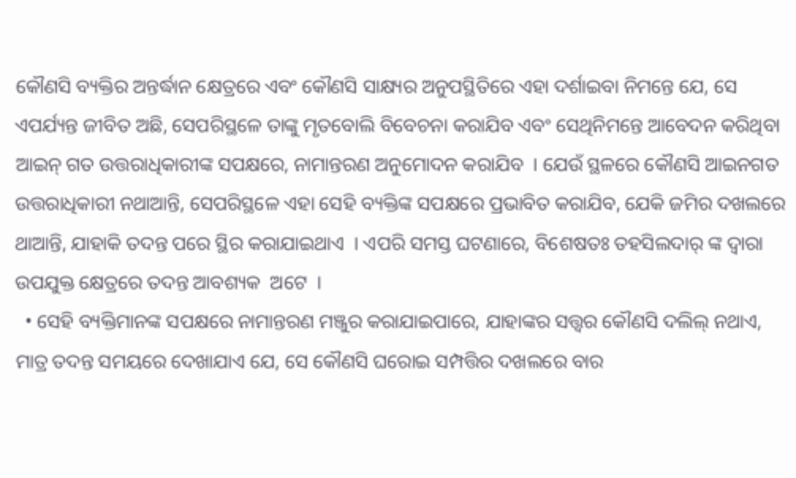କୌଣସି ବ୍ୟକ୍ତିର ଅନ୍ତର୍ଦ୍ଧାନ କ୍ଷେତ୍ରରେ ଏବଂ କୌଣସି ସାକ୍ଷ୍ୟର ଅନୁପସ୍ଥିତିରେ ଏହା ଦର୍ଶାଇବା ନିମନ୍ତେ ଯେ, ସେ ଏପର୍ଯ୍ୟନ୍ତ ଜୀବିତ ଅଛି, ସେପରିସ୍ଥଳେ ତାଙ୍କୁ ମୃତବୋଲି ବିବେଚନା କରାଯିବ ଏବଂ ସେଥିନିମନ୍ତେ ଆବେଦନ କରିଥିବା ଆଇନ୍ ଗତ ଉତ୍ତରାଧିକାରୀଙ୍କ ସପକ୍ଷରେ, ନାମାନ୍ତରଣ ଅନୁମୋଦନ କରାଯିବ  । ଯେଉଁ ସ୍ଥଳରେ କୌଣସି ଆଇନଗତ ଉତ୍ତରାଧିକାରୀ ନଥାଆନ୍ତି, ସେପରିସ୍ଥଳେ ଏହା ସେହି ବ୍ୟକ୍ତିଙ୍କ ସପକ୍ଷରେ ପ୍ରଭାବିତ କରାଯିବ, ଯେକି ଜମିର ଦଖଲରେ ଥାଆନ୍ତି, ଯାହାକି ତଦନ୍ତ ପରେ ସ୍ଥିର କରାଯାଇଥାଏ  । ଏପରି ସମସ୍ତ ଘଟଣାରେ, ବିଶେଷତଃ ତହସିଲଦାର୍ ଙ୍କ ଦ୍ଵାରା ଉପଯୁକ୍ତ କ୍ଷେତ୍ରରେ ତଦନ୍ତ ଆବଶ୍ୟକ  ଅଟେ  ।
  • ସେହି ବ୍ୟକ୍ତିମାନଙ୍କ ସପକ୍ଷରେ ନାମାନ୍ତରଣ ମଞ୍ଜୁର କରାଯାଇପାରେ, ଯାହାଙ୍କର ସତ୍ତ୍ଵର କୌଣସି ଦଲିଲ୍ ନଥାଏ, ମାତ୍ର ତଦନ୍ତ ସମୟରେ ଦେଖାଯାଏ ଯେ, ସେ କୌଣସି ଘରୋଇ ସମ୍ପତ୍ତିର ଦଖଲରେ ବାର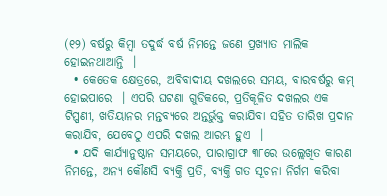(୧୨) ବର୍ଷରୁ କିମ୍ବା ତଦୁର୍ଦ୍ଧ ବର୍ଷ ନିମନ୍ତେ ଜଣେ ପ୍ରଖ୍ୟାତ ମାଲିକ ହୋଇନଥାଆନ୍ତି  ।
  • କେତେକ କ୍ଷେତ୍ରରେ, ଅବିବାଦୀୟ ଦଖଲରେ ସମୟ, ବାରବର୍ଷରୁ କମ୍ ହୋଇପାରେ  । ଏପରି ଘଟଣା ଗୁଡିକରେ, ପ୍ରତିକୂଳିତ ଦଖଲର ଏକ ଟିପ୍ପଣୀ, ଖତିୟାନର ମନ୍ତବ୍ୟରେ ଅନ୍ତର୍ଭୁକ୍ତ କରାଯିବା ସହିତ ତାରିଖ ପ୍ରଦାନ କରାଯିବ, ଯେବେଠୁ ଏପରି ଦଖଲ ଆରମ୍ଭ ହୁଏ  ।
  • ଯଦି କାର୍ଯ୍ୟାନୁଷ୍ଠାନ ସମୟରେ, ପାରାଗ୍ରାଫ ୩୮ରେ ଉଲ୍ଲେଖିତ କାରଣ ନିମନ୍ତେ, ଅନ୍ୟ କୌଣସି ବ୍ୟକ୍ତି ପ୍ରତି, ବ୍ୟକ୍ତି ଗତ ସୂଚନା ନିର୍ଗମ କରିବା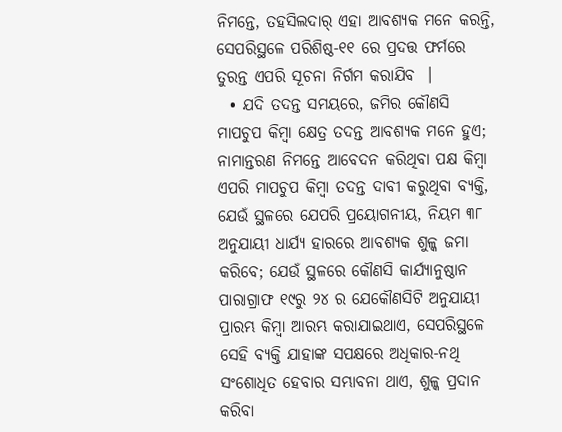ନିମନ୍ତେ, ତହସିଲଦାର୍ ଏହା ଆବଶ୍ୟକ ମନେ କରନ୍ତି, ସେପରିସ୍ଥଳେ ପରିଶିଷ୍ଠ-୧୧ ରେ ପ୍ରଦତ୍ତ ଫର୍ମରେ ତୁରନ୍ତ ଏପରି ସୂଚନା ନିର୍ଗମ କରାଯିବ  ।
  • ଯଦି ତଦନ୍ତ ସମୟରେ, ଜମିର କୌଣସି ମାପଚୁପ କିମ୍ବା କ୍ଷେତ୍ର ତଦନ୍ତ ଆବଶ୍ୟକ ମନେ ହୁଏ; ନାମାନ୍ତରଣ ନିମନ୍ତେ ଆବେଦନ କରିଥିବା ପକ୍ଷ କିମ୍ବା ଏପରି ମାପଚୁପ କିମ୍ବା ତଦନ୍ତ ଦାବୀ କରୁଥିବା ବ୍ୟକ୍ତି, ଯେଉଁ ସ୍ଥଳରେ ଯେପରି ପ୍ରୟୋଗନୀୟ, ନିୟମ ୩୮ ଅନୁଯାୟୀ ଧାର୍ଯ୍ୟ ହାରରେ ଆବଶ୍ୟକ ଶୁଳ୍କ ଜମା କରିବେ; ଯେଉଁ ସ୍ଥଳରେ କୌଣସି କାର୍ଯ୍ୟାନୁଷ୍ଠାନ ପାରାଗ୍ରାଫ ୧୯ରୁ ୨୪ ର ଯେକୌଣସିଟି ଅନୁଯାୟୀ ପ୍ରାରମ୍ଭ କିମ୍ବା ଆରମ୍ଭ କରାଯାଇଥାଏ, ସେପରିସ୍ଥଳେ ସେହି ବ୍ୟକ୍ତି ଯାହାଙ୍କ ସପକ୍ଷରେ ଅଧିକାର-ନଥି ସଂଶୋଧିତ ହେବାର ସମ୍ଭାବନା ଥାଏ, ଶୁଳ୍କ ପ୍ରଦାନ କରିବା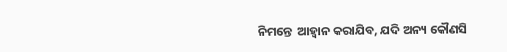ନିମନ୍ତେ  ଆହ୍ଵାନ କରାଯିବ, ଯଦି ଅନ୍ୟ କୌଣସି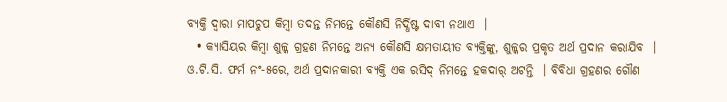ବ୍ୟକ୍ତି ଦ୍ଵାରା ମାପଚୁପ କିମ୍ବା ତଦନ୍ତ ନିମନ୍ତେ କୌଣସି ନିର୍ଦ୍ଧିଷ୍ଟ ଦାବୀ ନଥାଏ  ।
  • କ୍ୟାସିୟର କିମ୍ବା ଶୁଳ୍କ ଗ୍ରହଣ ନିମନ୍ତେ ଅନ୍ୟ କୌଣସି କ୍ଷମତାୟୀତ ବ୍ୟକ୍ତିଙ୍କୁ, ଶୁଳ୍କର ପ୍ରକୃତ ଅର୍ଥ ପ୍ରଦାନ କରାଯିବ  । ଓ.ଟି.ସି. ଫର୍ମ ନଂ-୫ରେ, ଅର୍ଥ ପ୍ରଦାନକାରୀ ବ୍ୟକ୍ତି ଏକ ରସିଦ୍ ନିମନ୍ତେ ହକଦାର୍ ଅଟନ୍ତି  । ବିବିଧା ଗ୍ରହଣର ଗୌଣ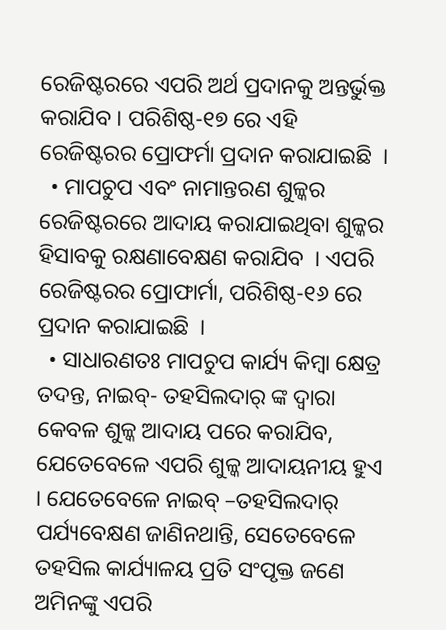ରେଜିଷ୍ଟରରେ ଏପରି ଅର୍ଥ ପ୍ରଦାନକୁ ଅନ୍ତର୍ଭୁକ୍ତ କରାଯିବ । ପରିଶିଷ୍ଠ-୧୭ ରେ ଏହି ରେଜିଷ୍ଟରର ପ୍ରୋଫର୍ମା ପ୍ରଦାନ କରାଯାଇଛି  ।
  • ମାପଚୁପ ଏବଂ ନାମାନ୍ତରଣ ଶୁଳ୍କର ରେଜିଷ୍ଟରରେ ଆଦାୟ କରାଯାଇଥିବା ଶୁଳ୍କର ହିସାବକୁ ରକ୍ଷଣାବେକ୍ଷଣ କରାଯିବ  । ଏପରି ରେଜିଷ୍ଟରର ପ୍ରୋଫାର୍ମା, ପରିଶିଷ୍ଠ-୧୬ ରେ ପ୍ରଦାନ କରାଯାଇଛି  ।
  • ସାଧାରଣତଃ ମାପଚୁପ କାର୍ଯ୍ୟ କିମ୍ବା କ୍ଷେତ୍ର ତଦନ୍ତ, ନାଇବ୍- ତହସିଲଦାର୍ ଙ୍କ ଦ୍ଵାରା କେବଳ ଶୁଳ୍କ ଆଦାୟ ପରେ କରାଯିବ, ଯେତେବେଳେ ଏପରି ଶୁଳ୍କ ଆଦାୟନୀୟ ହୁଏ  । ଯେତେବେଳେ ନାଇବ୍ –ତହସିଲଦାର୍  ପର୍ଯ୍ୟବେକ୍ଷଣ ଜାଣିନଥାନ୍ତି, ସେତେବେଳେ ତହସିଲ କାର୍ଯ୍ୟାଳୟ ପ୍ରତି ସଂପୃକ୍ତ ଜଣେ ଅମିନଙ୍କୁ ଏପରି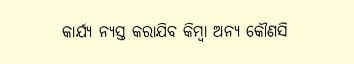କାର୍ଯ୍ୟ ନ୍ୟସ୍ତ କରାଯିବ କିମ୍ବା ଅନ୍ୟ କୌଣସି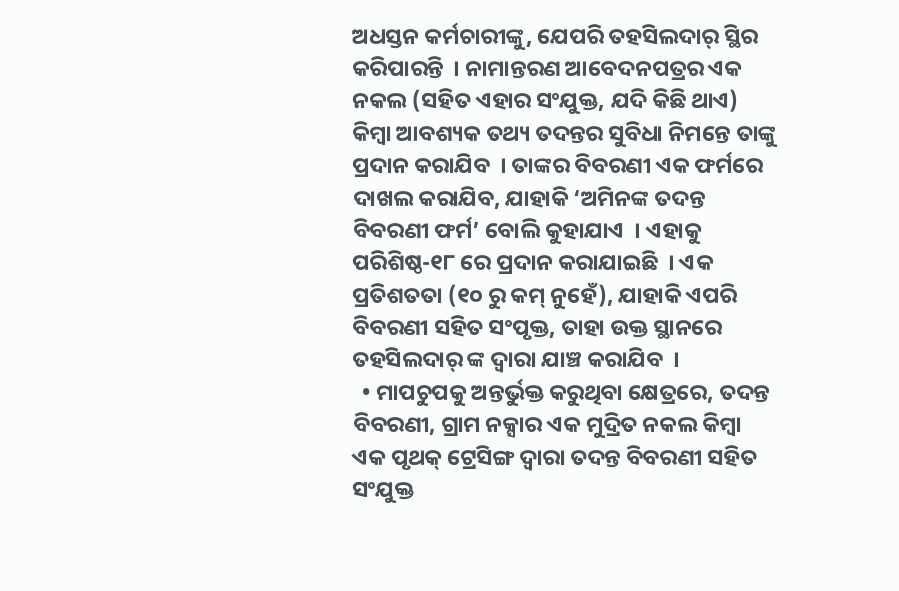ଅଧସ୍ତନ କର୍ମଚାରୀଙ୍କୁ, ଯେପରି ତହସିଲଦାର୍ ସ୍ଥିର କରିପାରନ୍ତି  । ନାମାନ୍ତରଣ ଆବେଦନପତ୍ରର ଏକ ନକଲ (ସହିତ ଏହାର ସଂଯୁକ୍ତ, ଯଦି କିଛି ଥାଏ) କିମ୍ବା ଆବଶ୍ୟକ ତଥ୍ୟ ତଦନ୍ତର ସୁବିଧା ନିମନ୍ତେ ତାଙ୍କୁ ପ୍ରଦାନ କରାଯିବ  । ତାଙ୍କର ବିବରଣୀ ଏକ ଫର୍ମରେ ଦାଖଲ କରାଯିବ, ଯାହାକି ‘ଅମିନଙ୍କ ତଦନ୍ତ ବିବରଣୀ ଫର୍ମ’ ବୋଲି କୁହାଯାଏ  । ଏହାକୁ ପରିଶିଷ୍ଠ-୧୮ ରେ ପ୍ରଦାନ କରାଯାଇଛି  । ଏକ ପ୍ରତିଶତତା (୧୦ ରୁ କମ୍ ନୁହେଁ), ଯାହାକି ଏପରି ବିବରଣୀ ସହିତ ସଂପୃକ୍ତ, ତାହା ଉକ୍ତ ସ୍ଥାନରେ ତହସିଲଦାର୍ ଙ୍କ ଦ୍ଵାରା ଯାଞ୍ଚ କରାଯିବ  ।
  • ମାପଚୁପକୁ ଅନ୍ତର୍ଭୁକ୍ତ କରୁଥିବା କ୍ଷେତ୍ରରେ, ତଦନ୍ତ ବିବରଣୀ, ଗ୍ରାମ ନକ୍ସାର ଏକ ମୁଦ୍ରିତ ନକଲ କିମ୍ବା ଏକ ପୃଥକ୍ ଟ୍ରେସିଙ୍ଗ ଦ୍ଵାରା ତଦନ୍ତ ବିବରଣୀ ସହିତ ସଂଯୁକ୍ତ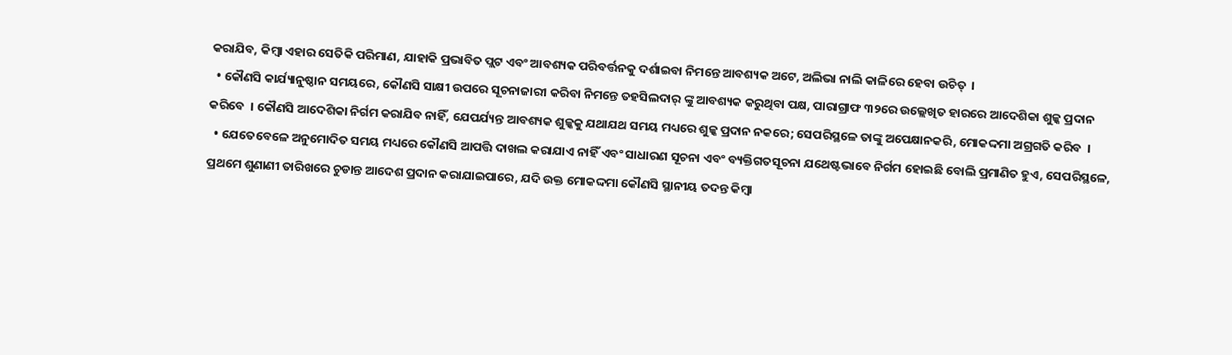କରାଯିବ, କିମ୍ବା ଏହାର ସେତିକି ପରିମାଣ, ଯାହାକି ପ୍ରଭାବିତ ପ୍ଲଟ ଏବଂ ଆବଶ୍ୟକ ପରିବର୍ତ୍ତନକୁ ଦର୍ଶାଇବା ନିମନ୍ତେ ଆବଶ୍ୟକ ଅଟେ, ଅଲିଭା ନାଲି କାଳିରେ ହେବା ଉଚିତ୍  ।
  • କୌଣସି କାର୍ଯ୍ୟାନୁଷ୍ଠାନ ସମୟରେ, କୌଣସି ସାକ୍ଷୀ ଉପରେ ସୂଚନାଜାରୀ କରିବା ନିମନ୍ତେ ତହସିଲଦାର୍ ଙ୍କୁ ଆବଶ୍ୟକ କରୁଥିବା ପକ୍ଷ, ପାରାଗ୍ରାଫ ୩୨ରେ ଉଲ୍ଲେଖିତ ହାରରେ ଆଦେଶିକା ଶୁଳ୍କ ପ୍ରଦାନ କରିବେ  । କୌଣସି ଆଦେଶିକା ନିର୍ଗମ କରାଯିବ ନାହିଁ, ଯେପର୍ଯ୍ୟନ୍ତ ଆବଶ୍ୟକ ଶୁଳ୍କକୁ ଯଥାଯଥ ସମୟ ମଧ୍ୟରେ ଶୁଳ୍କ ପ୍ରଦାନ ନକରେ; ସେପରିସ୍ଥଳେ ତାଙ୍କୁ ଅପେକ୍ଷାନକରି, ମୋକଦ୍ଦମା ଅଗ୍ରଗତି କରିବ  ।
  • ଯେତେବେଳେ ଅନୁମୋଦିତ ସମୟ ମଧ୍ୟରେ କୌଣସି ଆପତ୍ତି ଦାଖଲ କରାଯାଏ ନାହିଁ ଏବଂ ସାଧାରଣ ସୂଚନା ଏବଂ ବ୍ୟକ୍ତିଗତସୂଚନା ଯଥେଷ୍ଟଭାବେ ନିର୍ଗମ ହୋଇଛି ବୋଲି ପ୍ରମାଣିତ ହୁଏ, ସେପରିସ୍ଥଳେ, ପ୍ରଥମେ ଶୁଣାଣୀ ତାରିଖରେ ଚୁଡାନ୍ତ ଆଦେଶ ପ୍ରଦାନ କରାଯାଇପାରେ, ଯଦି ଉକ୍ତ ମୋକଦ୍ଦମା କୌଣସି ସ୍ଥାନୀୟ ତଦନ୍ତ କିମ୍ବା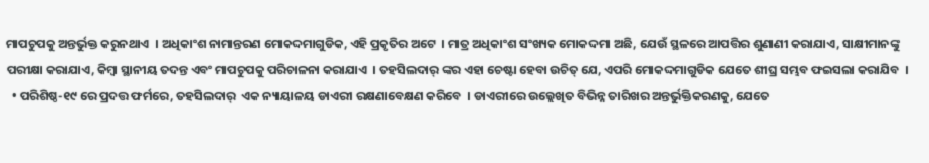ମାପଚୁପକୁ ଅନ୍ତର୍ଭୁକ୍ତ କରୁନଥାଏ  । ଅଧିକାଂଶ ନାମାନ୍ତରଣ ମୋକଦ୍ଦମାଗୁଡିକ, ଏହି ପ୍ରକୃତିର ଅଟେ  । ମାତ୍ର ଅଧିକାଂଶ ସଂଖ୍ୟକ ମୋକଦ୍ଦମା ଅଛି, ଯେଉଁ ସ୍ଥଳରେ ଆପତ୍ତିର ଶୁଣାଣୀ କରାଯାଏ, ସାକ୍ଷୀମାନଙ୍କୁ ପରୀକ୍ଷା କରାଯାଏ, କିମ୍ବା ସ୍ଥାନୀୟ ତଦନ୍ତ ଏବଂ ମାପଚୁପକୁ ପରିଚାଳନା କରାଯାଏ  । ତହସିଲଦାର୍ ଙ୍କର ଏହା ଚେଷ୍ଟା ହେବା ଉଚିତ୍ ଯେ, ଏପରି ମୋକଦ୍ଦମାଗୁଡିକ ଯେତେ ଶୀଘ୍ର ସମ୍ଭବ ଫଇସଲା କରାଯିବ  ।
  • ପରିଶିଷ୍ଠ-୧୯ ରେ ପ୍ରଦତ୍ତ ଫର୍ମରେ, ତହସିଲଦାର୍  ଏକ ନ୍ୟାୟାଳୟ ଡାଏରୀ ରକ୍ଷଣାବେକ୍ଷଣ କରିବେ  । ଡାଏରୀରେ ଉଲ୍ଲେଖିତ ବିଭିନ୍ନ ତାରିଖର ଅନ୍ତର୍ଭୁକ୍ତିକରଣକୁ, ଯେତେ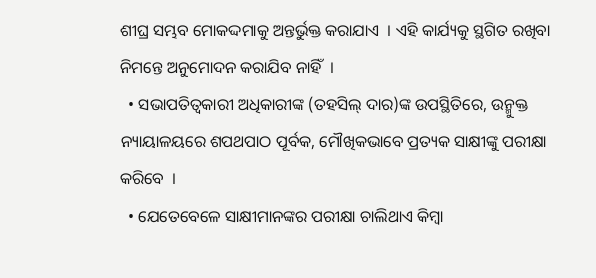ଶୀଘ୍ର ସମ୍ଭବ ମୋକଦ୍ଦମାକୁ ଅନ୍ତର୍ଭୁକ୍ତ କରାଯାଏ  । ଏହି କାର୍ଯ୍ୟକୁ ସ୍ଥଗିତ ରଖିବା ନିମନ୍ତେ ଅନୁମୋଦନ କରାଯିବ ନାହିଁ  ।
  • ସଭାପତିତ୍ଵକାରୀ ଅଧିକାରୀଙ୍କ (ତହସିଲ୍ ଦାର)ଙ୍କ ଉପସ୍ଥିତିରେ, ଉନ୍ମୁକ୍ତ ନ୍ୟାୟାଳୟରେ ଶପଥପାଠ ପୂର୍ବକ, ମୌଖିକଭାବେ ପ୍ରତ୍ୟକ ସାକ୍ଷୀଙ୍କୁ ପରୀକ୍ଷା କରିବେ  ।
  • ଯେତେବେଳେ ସାକ୍ଷୀମାନଙ୍କର ପରୀକ୍ଷା ଚାଲିଥାଏ କିମ୍ବା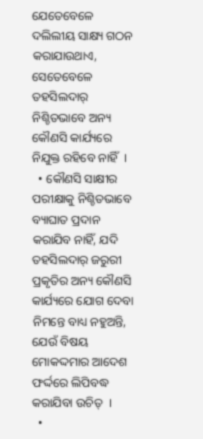ଯେତେବେଳେ ଦଲିଲୀୟ ସାକ୍ଷ୍ୟ ଗଠନ କରାଯାଉଥାଏ, ସେତେବେଳେ ତହସିଲଦାର୍  ନିଶ୍ଚିତଭାବେ ଅନ୍ୟ କୌଣସି କାର୍ଯ୍ୟରେ ନିଯୁକ୍ତ ରହିବେ ନାହିଁ  ।
  • କୌଣସି ସାକ୍ଷୀର ପରୀକ୍ଷାକୁ ନିଶ୍ଚିତଭାବେ ବ୍ୟାଘାତ ପ୍ରଦାନ କରାଯିବ ନାହିଁ, ଯଦି ତହସିଲଦାର୍ ଜରୁରୀ ପ୍ରକୃତିର ଅନ୍ୟ କୌଣସି କାର୍ଯ୍ୟରେ ଯୋଗ ଦେବା ନିମନ୍ତେ ବାଧ୍ୟ ନହୁଅନ୍ତି, ଯେଉଁ ବିଷୟ ମୋକଦ୍ଦମାର ଆଦେଶ ଫର୍ଦ୍ଦରେ ଲିପିବଦ୍ଧ କରାଯିବା ଉଚିତ୍  ।
  •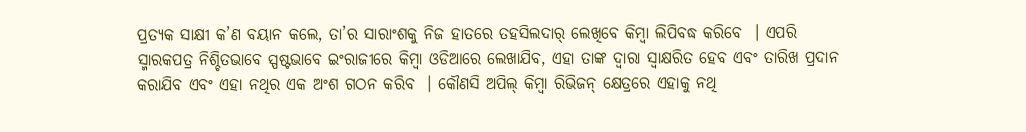ପ୍ରତ୍ୟକ ସାକ୍ଷୀ କ’ଣ ବୟାନ କଲେ, ତା’ର ସାରାଂଶକୁ ନିଜ ହାତରେ ତହସିଲଦାର୍ ଲେଖିବେ କିମ୍ବା ଲିପିବଦ୍ଧ କରିବେ  । ଏପରି ସ୍ମାରକପତ୍ର ନିଶ୍ଚିତଭାବେ ସ୍ପଷ୍ଟଭାବେ ଇଂରାଜୀରେ କିମ୍ବା ଓଡିଆରେ ଲେଖାଯିବ, ଏହା ତାଙ୍କ ଦ୍ଵାରା ସ୍ଵାକ୍ଷରିତ ହେବ ଏବଂ ତାରିଖ ପ୍ରଦାନ କରାଯିବ ଏବଂ ଏହା ନଥିର ଏକ ଅଂଶ ଗଠନ କରିବ  । କୌଣସି ଅପିଲ୍ କିମ୍ବା ରିଭିଜନ୍ କ୍ଷେତ୍ରରେ ଏହାକୁ ନଥି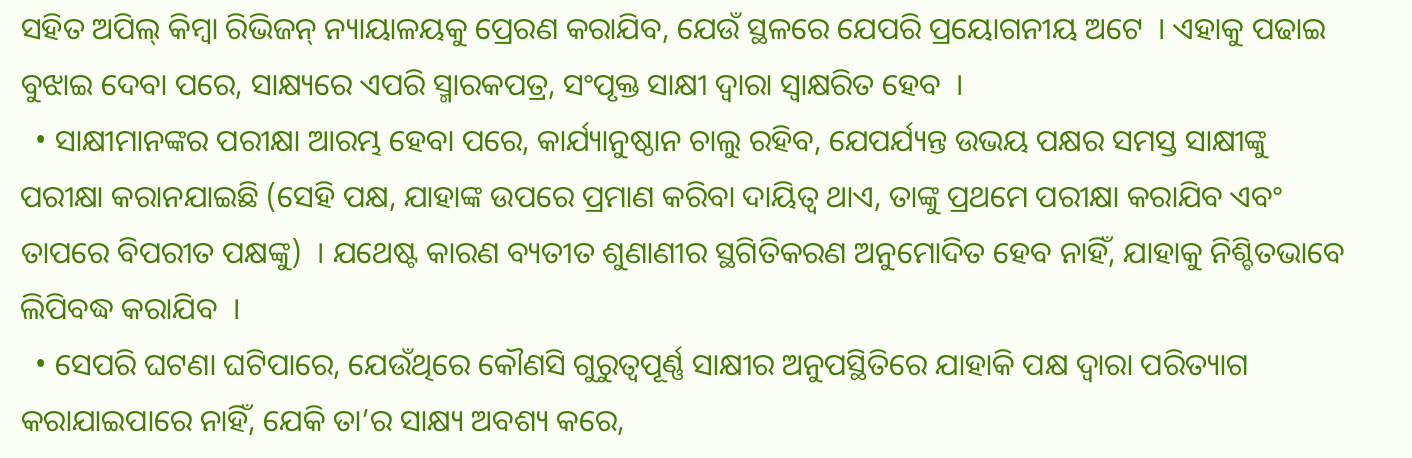ସହିତ ଅପିଲ୍ କିମ୍ବା ରିଭିଜନ୍ ନ୍ୟାୟାଳୟକୁ ପ୍ରେରଣ କରାଯିବ, ଯେଉଁ ସ୍ଥଳରେ ଯେପରି ପ୍ରୟୋଗନୀୟ ଅଟେ  । ଏହାକୁ ପଢାଇ ବୁଝାଇ ଦେବା ପରେ, ସାକ୍ଷ୍ୟରେ ଏପରି ସ୍ମାରକପତ୍ର, ସଂପୃକ୍ତ ସାକ୍ଷୀ ଦ୍ଵାରା ସ୍ଵାକ୍ଷରିତ ହେବ  ।
  • ସାକ୍ଷୀମାନଙ୍କର ପରୀକ୍ଷା ଆରମ୍ଭ ହେବା ପରେ, କାର୍ଯ୍ୟାନୁଷ୍ଠାନ ଚାଲୁ ରହିବ, ଯେପର୍ଯ୍ୟନ୍ତ ଉଭୟ ପକ୍ଷର ସମସ୍ତ ସାକ୍ଷୀଙ୍କୁ ପରୀକ୍ଷା କରାନଯାଇଛି (ସେହି ପକ୍ଷ, ଯାହାଙ୍କ ଉପରେ ପ୍ରମାଣ କରିବା ଦାୟିତ୍ଵ ଥାଏ, ତାଙ୍କୁ ପ୍ରଥମେ ପରୀକ୍ଷା କରାଯିବ ଏବଂ ତାପରେ ବିପରୀତ ପକ୍ଷଙ୍କୁ)  । ଯଥେଷ୍ଟ କାରଣ ବ୍ୟତୀତ ଶୁଣାଣୀର ସ୍ଥଗିତିକରଣ ଅନୁମୋଦିତ ହେବ ନାହିଁ, ଯାହାକୁ ନିଶ୍ଚିତଭାବେ ଲିପିବଦ୍ଧ କରାଯିବ  ।
  • ସେପରି ଘଟଣା ଘଟିପାରେ, ଯେଉଁଥିରେ କୌଣସି ଗୁରୁତ୍ଵପୂର୍ଣ୍ଣ ସାକ୍ଷୀର ଅନୁପସ୍ଥିତିରେ ଯାହାକି ପକ୍ଷ ଦ୍ଵାରା ପରିତ୍ୟାଗ କରାଯାଇପାରେ ନାହିଁ, ଯେକି ତା’ର ସାକ୍ଷ୍ୟ ଅବଶ୍ୟ କରେ,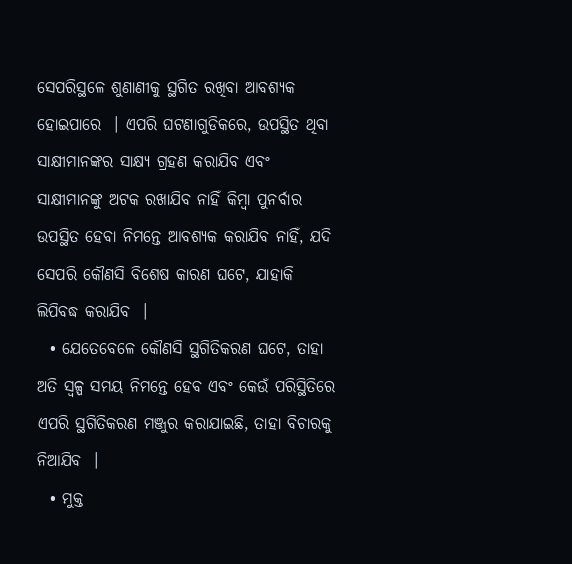ସେପରିସ୍ଥଳେ ଶୁଣାଣୀକୁ ସ୍ଥଗିତ ରଖିବା ଆବଶ୍ୟକ ହୋଇପାରେ  । ଏପରି ଘଟଣାଗୁଡିକରେ, ଉପସ୍ଥିତ ଥିବା ସାକ୍ଷୀମାନଙ୍କର ସାକ୍ଷ୍ୟ ଗ୍ରହଣ କରାଯିବ ଏବଂ ସାକ୍ଷୀମାନଙ୍କୁ ଅଟକ ରଖାଯିବ ନାହିଁ କିମ୍ବା ପୁନର୍ବାର ଉପସ୍ଥିତ ହେବା ନିମନ୍ତେ ଆବଶ୍ୟକ କରାଯିବ ନାହିଁ, ଯଦି ସେପରି କୌଣସି ବିଶେଷ କାରଣ ଘଟେ, ଯାହାକି ଲିପିବଦ୍ଧ କରାଯିବ  ।
  • ଯେତେବେଳେ କୌଣସି ସ୍ଥଗିତିକରଣ ଘଟେ, ତାହା ଅତି ସ୍ୱଳ୍ପ ସମୟ ନିମନ୍ତେ ହେବ ଏବଂ କେଉଁ ପରିସ୍ଥିତିରେ ଏପରି ସ୍ଥଗିତିକରଣ ମଞ୍ଜୁର କରାଯାଇଛି, ତାହା ବିଚାରକୁ ନିଆଯିବ  ।
  • ମୁକ୍ତ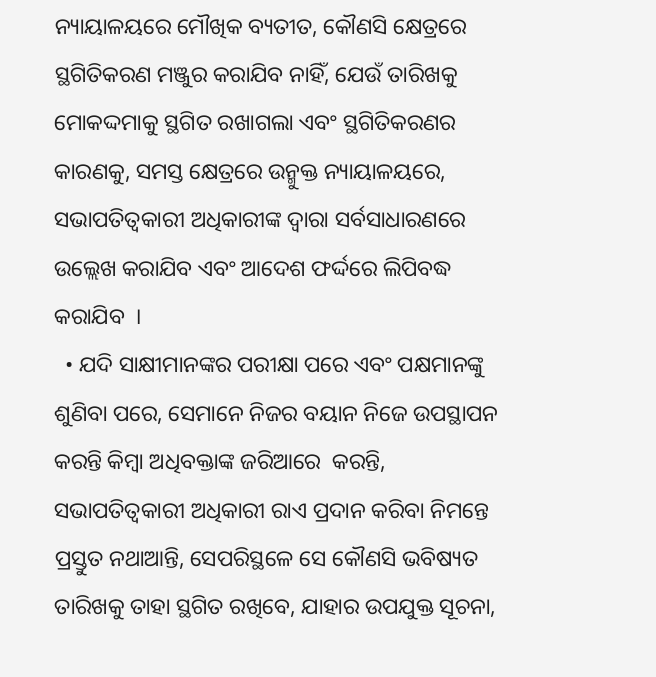ନ୍ୟାୟାଳୟରେ ମୌଖିକ ବ୍ୟତୀତ, କୌଣସି କ୍ଷେତ୍ରରେ ସ୍ଥଗିତିକରଣ ମଞ୍ଜୁର କରାଯିବ ନାହିଁ, ଯେଉଁ ତାରିଖକୁ ମୋକଦ୍ଦମାକୁ ସ୍ଥଗିତ ରଖାଗଲା ଏବଂ ସ୍ଥଗିତିକରଣର କାରଣକୁ, ସମସ୍ତ କ୍ଷେତ୍ରରେ ଉନ୍ମୁକ୍ତ ନ୍ୟାୟାଳୟରେ, ସଭାପତିତ୍ଵକାରୀ ଅଧିକାରୀଙ୍କ ଦ୍ଵାରା ସର୍ବସାଧାରଣରେ ଉଲ୍ଲେଖ କରାଯିବ ଏବଂ ଆଦେଶ ଫର୍ଦ୍ଦରେ ଲିପିବଦ୍ଧ କରାଯିବ  ।
  • ଯଦି ସାକ୍ଷୀମାନଙ୍କର ପରୀକ୍ଷା ପରେ ଏବଂ ପକ୍ଷମାନଙ୍କୁ ଶୁଣିବା ପରେ, ସେମାନେ ନିଜର ବୟାନ ନିଜେ ଉପସ୍ଥାପନ କରନ୍ତି କିମ୍ବା ଅଧିବକ୍ତାଙ୍କ ଜରିଆରେ  କରନ୍ତି, ସଭାପତିତ୍ଵକାରୀ ଅଧିକାରୀ ରାଏ ପ୍ରଦାନ କରିବା ନିମନ୍ତେ ପ୍ରସ୍ତୁତ ନଥାଆନ୍ତି, ସେପରିସ୍ଥଳେ ସେ କୌଣସି ଭବିଷ୍ୟତ ତାରିଖକୁ ତାହା ସ୍ଥଗିତ ରଖିବେ, ଯାହାର ଉପଯୁକ୍ତ ସୂଚନା,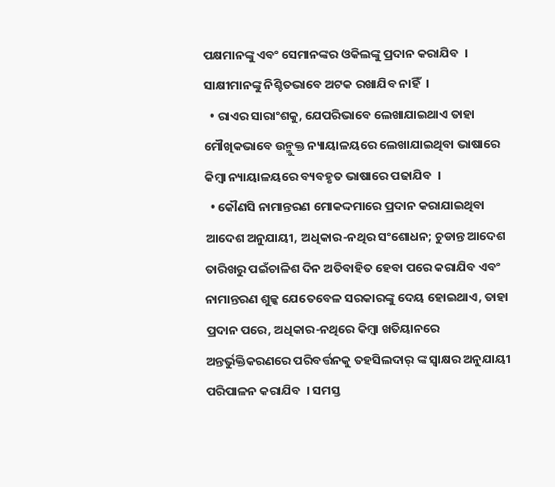ପକ୍ଷମାନଙ୍କୁ ଏବଂ ସେମାନଙ୍କର ଓକିଲଙ୍କୁ ପ୍ରଦାନ କରାଯିବ  । ସାକ୍ଷୀମାନଙ୍କୁ ନିଶ୍ଚିତଭାବେ ଅଟକ ରଖାଯିବ ନାହିଁ  ।
  • ରାଏର ସାରାଂଶକୁ, ଯେପରିଭାବେ ଲେଖାଯାଇଥାଏ ତାହା ମୌଖିକଭାବେ ଉନ୍ମୁକ୍ତ ନ୍ୟାୟାଳୟରେ ଲେଖାଯାଇଥିବା ଭାଷାରେ କିମ୍ବା ନ୍ୟାୟାଳୟରେ ବ୍ୟବହୃତ ଭାଷାରେ ପଢାଯିବ  ।
  • କୌଣସି ନାମାନ୍ତରଣ ମୋକଦ୍ଦମାରେ ପ୍ରଦାନ କରାଯାଇଥିବା ଆଦେଶ ଅନୁଯାୟୀ, ଅଧିକାର-ନଥିର ସଂଶୋଧନ; ଚୁଡାନ୍ତ ଆଦେଶ ତାରିଖରୁ ପଇଁଚାଳିଶ ଦିନ ଅତିବାହିତ ହେବା ପରେ କରାଯିବ ଏବଂ ନାମାନ୍ତରଣ ଶୁଳ୍କ ଯେତେବେଳ ସରକାରଙ୍କୁ ଦେୟ ହୋଇଥାଏ, ତାହା ପ୍ରଦାନ ପରେ, ଅଧିକାର-ନଥିରେ କିମ୍ବା ଖତିୟାନରେ ଅନ୍ତର୍ଭୁକ୍ତିକରଣରେ ପରିବର୍ତ୍ତନକୁ ତହସିଲଦାର୍ ଙ୍କ ସ୍ଵାକ୍ଷର ଅନୁଯାୟୀ ପରିପାଳନ କରାଯିବ  । ସମସ୍ତ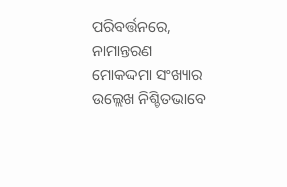ପରିବର୍ତ୍ତନରେ, ନାମାନ୍ତରଣ ମୋକଦ୍ଦମା ସଂଖ୍ୟାର ଉଲ୍ଲେଖ ନିଶ୍ଚିତଭାବେ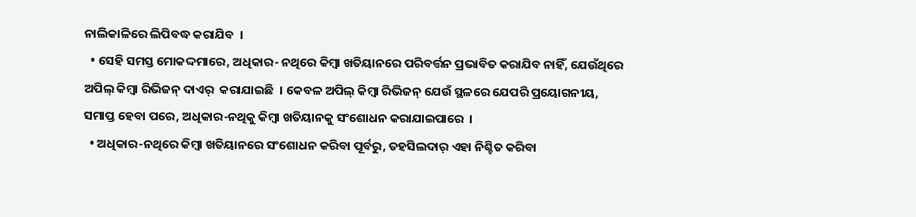ନାଲିକାଳିରେ ଲିପିବଦ୍ଧ କରାଯିବ  ।
  • ସେହି ସମସ୍ତ ମୋକଦ୍ଦମାରେ, ଅଧିକାର- ନଥିରେ କିମ୍ବା ଖତିୟାନରେ ପରିବର୍ତ୍ତନ ପ୍ରଭାବିତ କରାଯିବ ନାହିଁ, ଯେଉଁଥିରେ ଅପିଲ୍ କିମ୍ବା ରିଭିଜନ୍ ଦାଏର୍  କରାଯାଇଛି  । କେବଳ ଅପିଲ୍ କିମ୍ବା ରିଭିଜନ୍ ଯେଉଁ ସ୍ଥଳରେ ଯେପରି ପ୍ରୟୋଗନୀୟ, ସମାପ୍ତ ହେବା ପରେ, ଅଧିକାର-ନଥିକୁ କିମ୍ବା ଖତିୟାନକୁ ସଂଶୋଧନ କରାଯାଇପାରେ  ।
  • ଅଧିକାର-ନଥିରେ କିମ୍ବା ଖତିୟାନରେ ସଂଶୋଧନ କରିବା ପୂର୍ବରୁ, ତହସିଲଦାର୍ ଏହା ନିଶ୍ଚିତ କରିବା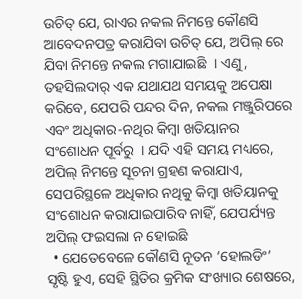ଉଚିତ୍ ଯେ, ରାଏର ନକଲ ନିମନ୍ତେ କୌଣସି ଆବେଦନପତ୍ର କରାଯିବା ଉଚିତ୍ ଯେ, ଅପିଲ୍ ରେ ଯିବା ନିମନ୍ତେ ନକଲ ମଗାଯାଇଛି  । ଏଣୁ, ତହସିଲଦାର୍ ଏକ ଯଥାଯଥ ସମୟକୁ ଅପେକ୍ଷା କରିବେ, ଯେପରି ପନ୍ଦର ଦିନ, ନକଲ ମଞ୍ଜୁରିପରେ ଏବଂ ଅଧିକାର-ନଥିର କିମ୍ବା ଖତିୟାନର ସଂଶୋଧନ ପୂର୍ବରୁ  । ଯଦି ଏହି ସମୟ ମଧ୍ୟରେ, ଅପିଲ୍ ନିମନ୍ତେ ସୂଚନା ଗ୍ରହଣ କରାଯାଏ, ସେପରିସ୍ଥଳେ ଅଧିକାର ନଥିକୁ କିମ୍ବା ଖତିୟାନକୁ ସଂଶୋଧନ କରାଯାଇପାରିବ ନାହିଁ, ଯେପର୍ଯ୍ୟନ୍ତ ଅପିଲ୍ ଫଇସଲା ନ ହୋଇଛି
  • ଯେତେବେଳେ କୌଣସି ନୂତନ ‘ହୋଲଡିଂ’ ସୃଷ୍ଟି ହୁଏ, ସେହି ସ୍ଥିତିର କ୍ରମିକ ସଂଖ୍ୟାର ଶେଷରେ,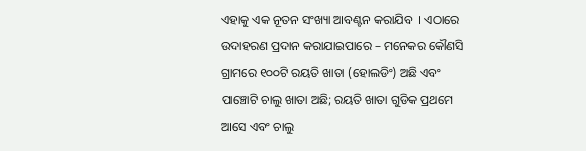ଏହାକୁ ଏକ ନୂତନ ସଂଖ୍ୟା ଆବଣ୍ଟନ କରାଯିବ  । ଏଠାରେ ଉଦାହରଣ ପ୍ରଦାନ କରାଯାଇପାରେ – ମନେକର କୌଣସି ଗ୍ରାମରେ ୧୦୦ଟି ରୟତି ଖାତା (ହୋଲଡିଂ) ଅଛି ଏବଂ ପାଞ୍ଚୋଟି ଚାଲୁ ଖାତା ଅଛି; ରୟତି ଖାତା ଗୁଡିକ ପ୍ରଥମେ ଆସେ ଏବଂ ଚାଲୁ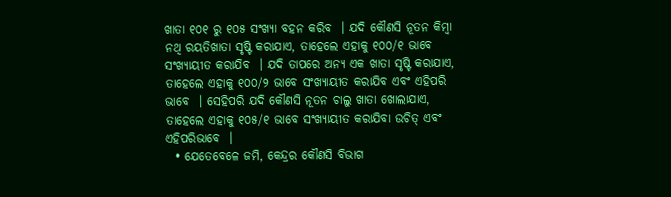ଖାତା ୧୦୧ ରୁ ୧୦୫ ସଂଖ୍ୟା ବହନ କରିବ  । ଯଦି କୌଣସି ନୂତନ କିମ୍ବା ନଥି ରୟତିଖାତା ସୃଷ୍ଟି କରାଯାଏ, ତାହେଲେ ଏହାକୁ ୧୦୦/୧ ଭାବେ ସଂଖ୍ୟାୟୀତ କରାଯିବ  । ଯଦି ତାପରେ ଅନ୍ୟ ଏକ ଖାତା ସୃଷ୍ଟି କରାଯାଏ, ତାହେଲେ ଏହାକୁ ୧୦୦/୨ ଭାବେ ସଂଖ୍ୟାୟୀତ କରାଯିବ ଏବଂ ଏହିପରି ଭାବେ  । ସେହିପରି ଯଦି କୌଣସି ନୂତନ ଚାଲୁ ଖାତା ଖୋଲାଯାଏ, ତାହେଲେ ଏହାକୁ ୧୦୫/୧ ଭାବେ ସଂଖ୍ୟାୟୀତ କରାଯିବା ଉଚିତ୍ ଏବଂ ଏହିପରିଭାବେ  ।
  • ଯେତେବେଳେ ଜମି, କେନ୍ଦ୍ରର କୌଣସି ବିଭାଗ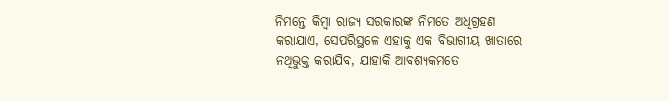ନିମନ୍ତେ କିମ୍ବା ରାଜ୍ୟ ସରକାରଙ୍କ ନିମତେ ଅଧିଗ୍ରହଣ କରାଯାଏ, ସେପରିସ୍ଥଳେ ଏହାକୁ ଏକ ବିଭାଗୀୟ ଖାତାରେ ନଥିଭୁକ୍ତ କରାଯିବ, ଯାହାକି ଆବଶ୍ୟକମତେ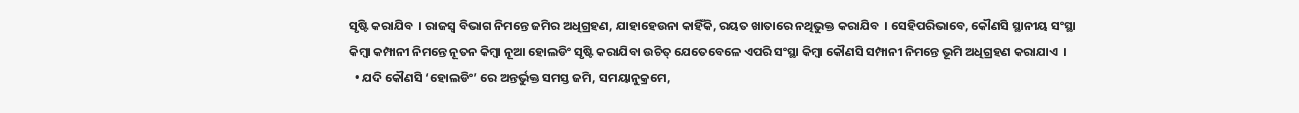ସୃଷ୍ଟି କରାଯିବ  । ରାଜସ୍ୱ ବିଭାଗ ନିମନ୍ତେ ଜମିର ଅଧିଗ୍ରହଣ, ଯାହାହେଉନା କାହିଁକି, ରୟତ ଖାତାରେ ନଥିଭୁକ୍ତ କରାଯିବ  । ସେହିପରିଭାବେ, କୌଣସି ସ୍ଥାନୀୟ ସଂସ୍ଥା କିମ୍ବା କମ୍ପାନୀ ନିମନ୍ତେ ନୂତନ କିମ୍ବା ନୂଆ ହୋଲଡିଂ ସୃଷ୍ଟି କରାଯିବା ଉଚିତ୍ ଯେତେବେଳେ ଏପରି ସଂସ୍ଥା କିମ୍ବା କୌଣସି ସମ୍ପାନୀ ନିମନ୍ତେ ଭୂମି ଅଧିଗ୍ରହଣ କରାଯାଏ  ।
  • ଯଦି କୌଣସି ‘ହୋଲଡିଂ’ ରେ ଅନ୍ତର୍ଭୁକ୍ତ ସମସ୍ତ ଜମି, ସମୟାନୁକ୍ରମେ,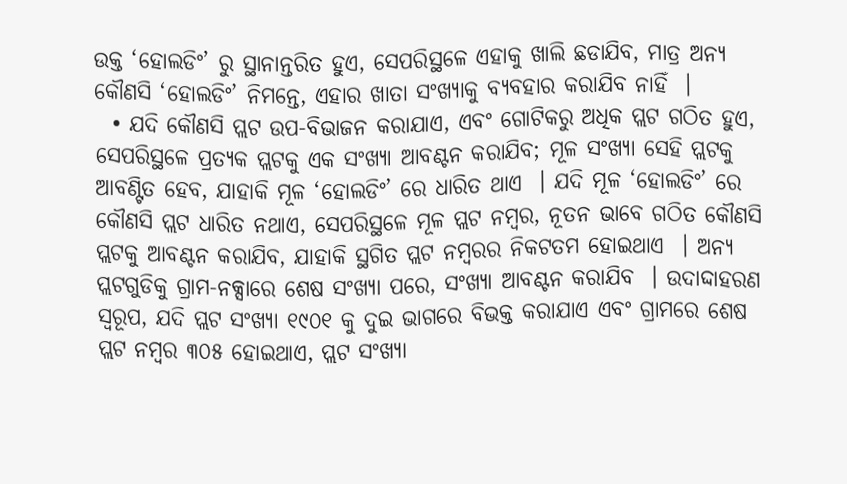ଉକ୍ତ ‘ହୋଲଡିଂ’ ରୁ ସ୍ଥାନାନ୍ତରିତ ହୁଏ, ସେପରିସ୍ଥଳେ ଏହାକୁ ଖାଲି ଛଡାଯିବ, ମାତ୍ର ଅନ୍ୟ କୌଣସି ‘ହୋଲଡିଂ’ ନିମନ୍ତେ, ଏହାର ଖାତା ସଂଖ୍ୟାକୁ ବ୍ୟବହାର କରାଯିବ ନାହିଁ  ।
  • ଯଦି କୌଣସି ପ୍ଲଟ ଉପ-ବିଭାଜନ କରାଯାଏ, ଏବଂ ଗୋଟିକରୁ ଅଧିକ ପ୍ଲଟ ଗଠିତ ହୁଏ, ସେପରିସ୍ଥଳେ ପ୍ରତ୍ୟକ ପ୍ଲଟକୁ ଏକ ସଂଖ୍ୟା ଆବଣ୍ଟନ କରାଯିବ; ମୂଳ ସଂଖ୍ୟା ସେହି ପ୍ଲଟକୁ ଆବଣ୍ଟିତ ହେବ, ଯାହାକି ମୂଳ ‘ହୋଲଡିଂ’ ରେ ଧାରିତ ଥାଏ  । ଯଦି ମୂଳ ‘ହୋଲଡିଂ’ ରେ କୌଣସି ପ୍ଲଟ ଧାରିତ ନଥାଏ, ସେପରିସ୍ଥଳେ ମୂଳ ପ୍ଲଟ ନମ୍ବର, ନୂତନ ଭାବେ ଗଠିତ କୌଣସି ପ୍ଲଟକୁ ଆବଣ୍ଟନ କରାଯିବ, ଯାହାକି ସ୍ଥଗିତ ପ୍ଲଟ ନମ୍ବରର ନିକଟତମ ହୋଇଥାଏ  । ଅନ୍ୟ ପ୍ଲଟଗୁଡିକୁ ଗ୍ରାମ-ନକ୍ସାରେ ଶେଷ ସଂଖ୍ୟା ପରେ, ସଂଖ୍ୟା ଆବଣ୍ଟନ କରାଯିବ  । ଉଦାଦ୍ଦାହରଣ ସ୍ୱରୂପ, ଯଦି ପ୍ଲଟ ସଂଖ୍ୟା ୧୯୦୧ କୁ ଦୁଇ ଭାଗରେ ବିଭକ୍ତ କରାଯାଏ ଏବଂ ଗ୍ରାମରେ ଶେଷ ପ୍ଲଟ ନମ୍ବର ୩୦୫ ହୋଇଥାଏ, ପ୍ଲଟ ସଂଖ୍ୟା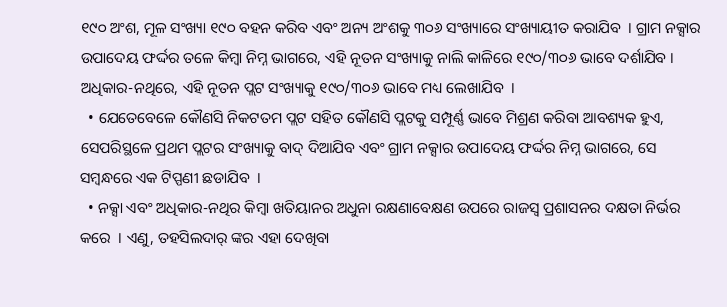୧୯୦ ଅଂଶ, ମୂଳ ସଂଖ୍ୟା ୧୯୦ ବହନ କରିବ ଏବଂ ଅନ୍ୟ ଅଂଶକୁ ୩୦୬ ସଂଖ୍ୟାରେ ସଂଖ୍ୟାୟୀତ କରାଯିବ  । ଗ୍ରାମ ନକ୍ସାର ଉପାଦେୟ ଫର୍ଦ୍ଦର ତଳେ କିମ୍ବା ନିମ୍ନ ଭାଗରେ, ଏହି ନୂତନ ସଂଖ୍ୟାକୁ ନାଲି କାଳିରେ ୧୯୦/୩୦୬ ଭାବେ ଦର୍ଶାଯିବ । ଅଧିକାର-ନଥିରେ, ଏହି ନୂତନ ପ୍ଲଟ ସଂଖ୍ୟାକୁ ୧୯୦/୩୦୬ ଭାବେ ମଧ୍ୟ ଲେଖାଯିବ  ।
  • ଯେତେବେଳେ କୌଣସି ନିକଟତମ ପ୍ଲଟ ସହିତ କୌଣସି ପ୍ଲଟକୁ ସମ୍ପୂର୍ଣ୍ଣ ଭାବେ ମିଶ୍ରଣ କରିବା ଆବଶ୍ୟକ ହୁଏ, ସେପରିସ୍ଥଳେ ପ୍ରଥମ ପ୍ଲଟର ସଂଖ୍ୟାକୁ ବାଦ୍ ଦିଆଯିବ ଏବଂ ଗ୍ରାମ ନକ୍ସାର ଉପାଦେୟ ଫର୍ଦ୍ଦର ନିମ୍ନ ଭାଗରେ, ସେ ସମ୍ବନ୍ଧରେ ଏକ ଟିପ୍ପଣୀ ଛଡାଯିବ  ।
  • ନକ୍ସା ଏବଂ ଅଧିକାର-ନଥିର କିମ୍ବା ଖତିୟାନର ଅଧୁନା ରକ୍ଷଣାବେକ୍ଷଣ ଉପରେ ରାଜସ୍ୱ ପ୍ରଶାସନର ଦକ୍ଷତା ନିର୍ଭର କରେ  । ଏଣୁ, ତହସିଲଦାର୍ ଙ୍କର ଏହା ଦେଖିବା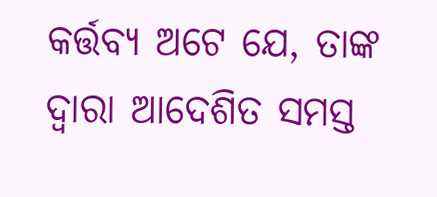କର୍ତ୍ତବ୍ୟ ଅଟେ ଯେ, ତାଙ୍କ ଦ୍ଵାରା ଆଦେଶିତ ସମସ୍ତ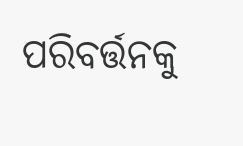ପରିବର୍ତ୍ତନକୁ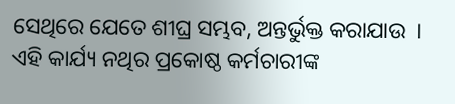ସେଥିରେ ଯେତେ ଶୀଘ୍ର ସମ୍ଭବ, ଅନ୍ତର୍ଭୁକ୍ତ କରାଯାଉ  । ଏହି କାର୍ଯ୍ୟ ନଥିର ପ୍ରକୋଷ୍ଠ କର୍ମଚାରୀଙ୍କ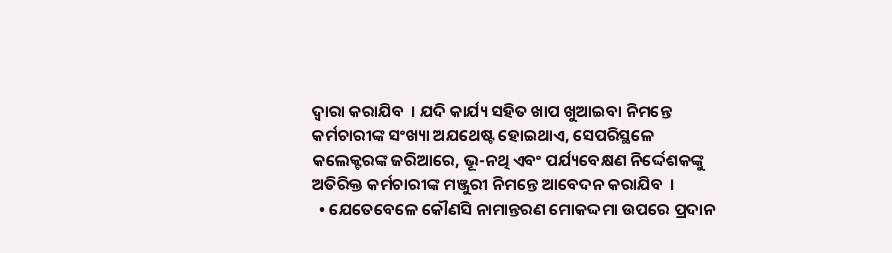ଦ୍ଵାରା କରାଯିବ  । ଯଦି କାର୍ଯ୍ୟ ସହିତ ଖାପ ଖୁଆଇବା ନିମନ୍ତେ କର୍ମଚାରୀଙ୍କ ସଂଖ୍ୟା ଅଯଥେଷ୍ଟ ହୋଇଥାଏ, ସେପରିସ୍ଥଳେ କଲେକ୍ଟରଙ୍କ ଜରିଆରେ, ଭୂ-ନଥି ଏବଂ ପର୍ଯ୍ୟବେକ୍ଷଣ ନିର୍ଦ୍ଦେଶକଙ୍କୁ ଅତିରିକ୍ତ କର୍ମଚାରୀଙ୍କ ମଞ୍ଜୁରୀ ନିମନ୍ତେ ଆବେଦନ କରାଯିବ  ।
  • ଯେତେବେଳେ କୌଣସି ନାମାନ୍ତରଣ ମୋକଦ୍ଦମା ଉପରେ ପ୍ରଦାନ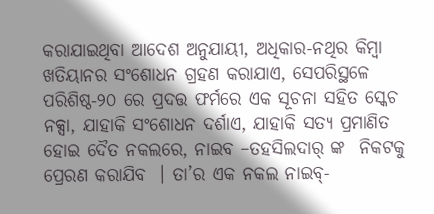କରାଯାଇଥିବା ଆଦେଶ ଅନୁଯାୟୀ, ଅଧିକାର-ନଥିର କିମ୍ବା ଖତିୟାନର ସଂଶୋଧନ ଗ୍ରହଣ କରାଯାଏ, ସେପରିସ୍ଥଳେ ପରିଶିଷ୍ଠ-୨୦ ରେ ପ୍ରଦତ୍ତ ଫର୍ମରେ ଏକ ସୂଚନା ସହିତ ସ୍କେଚ ନକ୍ସା, ଯାହାକି ସଂଶୋଧନ ଦର୍ଶାଏ, ଯାହାକି ସତ୍ୟ ପ୍ରମାଣିତ ହୋଇ ଦୈତ ନକଲରେ, ନାଇବ –ତହସିଲଦାର୍ ଙ୍କ  ନିକଟକୁ ପ୍ରେରଣ କରାଯିବ  । ତା’ର ଏକ ନକଲ ନାଇବ୍-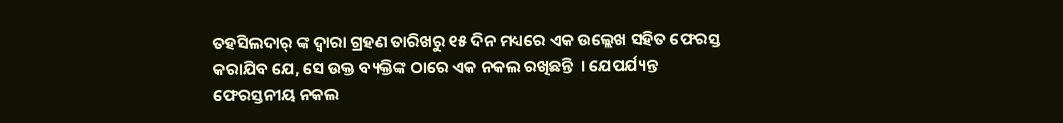ତହସିଲଦାର୍ ଙ୍କ ଦ୍ଵାରା ଗ୍ରହଣ ତାରିଖରୁ ୧୫ ଦିନ ମଧ୍ୟରେ ଏକ ଉଲ୍ଲେଖ ସହିତ ଫେରସ୍ତ କରାଯିବ ଯେ, ସେ ଉକ୍ତ ବ୍ୟକ୍ତିଙ୍କ ଠାରେ ଏକ ନକଲ ରଖିଛନ୍ତି  । ଯେପର୍ଯ୍ୟନ୍ତ ଫେରସ୍ତନୀୟ ନକଲ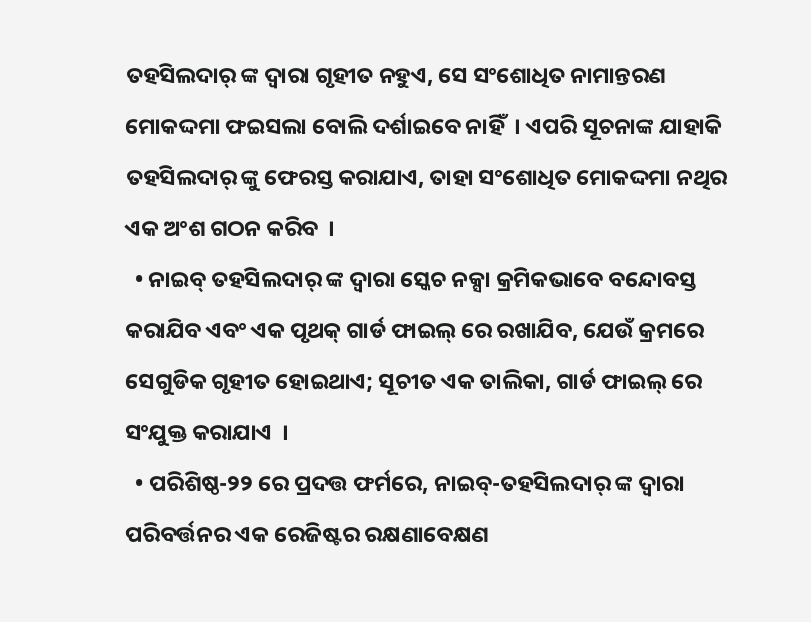ତହସିଲଦାର୍ ଙ୍କ ଦ୍ଵାରା ଗୃହୀତ ନହୁଏ, ସେ ସଂଶୋଧିତ ନାମାନ୍ତରଣ ମୋକଦ୍ଦମା ଫଇସଲା ବୋଲି ଦର୍ଶାଇବେ ନାହିଁ  । ଏପରି ସୂଚନାଙ୍କ ଯାହାକି ତହସିଲଦାର୍ ଙ୍କୁ ଫେରସ୍ତ କରାଯାଏ, ତାହା ସଂଶୋଧିତ ମୋକଦ୍ଦମା ନଥିର ଏକ ଅଂଶ ଗଠନ କରିବ  ।
  • ନାଇବ୍ ତହସିଲଦାର୍ ଙ୍କ ଦ୍ଵାରା ସ୍କେଚ ନକ୍ସା କ୍ରମିକଭାବେ ବନ୍ଦୋବସ୍ତ କରାଯିବ ଏବଂ ଏକ ପୃଥକ୍ ଗାର୍ଡ ଫାଇଲ୍ ରେ ରଖାଯିବ, ଯେଉଁ କ୍ରମରେ ସେଗୁଡିକ ଗୃହୀତ ହୋଇଥାଏ; ସୂଚୀତ ଏକ ତାଲିକା, ଗାର୍ଡ ଫାଇଲ୍ ରେ ସଂଯୁକ୍ତ କରାଯାଏ  ।
  • ପରିଶିଷ୍ଠ-୨୨ ରେ ପ୍ରଦତ୍ତ ଫର୍ମରେ, ନାଇବ୍-ତହସିଲଦାର୍ ଙ୍କ ଦ୍ଵାରା ପରିବର୍ତ୍ତନର ଏକ ରେଜିଷ୍ଟର ରକ୍ଷଣାବେକ୍ଷଣ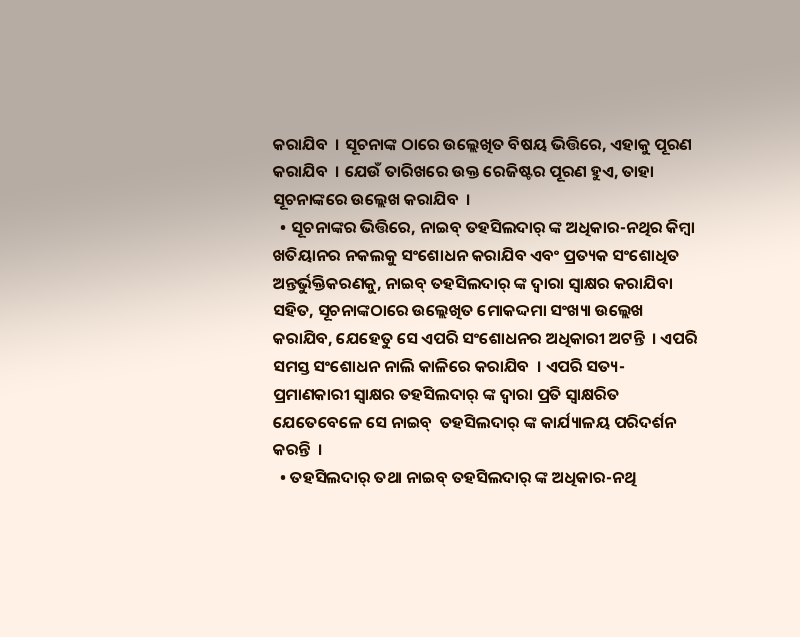କରାଯିବ  । ସୂଚନାଙ୍କ ଠାରେ ଉଲ୍ଲେଖିତ ବିଷୟ ଭିତ୍ତିରେ, ଏହାକୁ ପୂରଣ କରାଯିବ  । ଯେଉଁ ତାରିଖରେ ଉକ୍ତ ରେଜିଷ୍ଟର ପୂରଣ ହୁଏ, ତାହା ସୂଚନାଙ୍କରେ ଉଲ୍ଲେଖ କରାଯିବ  ।
  • ସୂଚନାଙ୍କର ଭିତ୍ତିରେ, ନାଇବ୍ ତହସିଲଦାର୍ ଙ୍କ ଅଧିକାର-ନଥିର କିମ୍ବା ଖତିୟାନର ନକଲକୁ ସଂଶୋଧନ କରାଯିବ ଏବଂ ପ୍ରତ୍ୟକ ସଂଶୋଧିତ ଅନ୍ତର୍ଭୁକ୍ତିକରଣକୁ, ନାଇବ୍ ତହସିଲଦାର୍ ଙ୍କ ଦ୍ଵାରା ସ୍ଵାକ୍ଷର କରାଯିବା ସହିତ, ସୂଚନାଙ୍କଠାରେ ଉଲ୍ଲେଖିତ ମୋକଦ୍ଦମା ସଂଖ୍ୟା ଉଲ୍ଲେଖ କରାଯିବ, ଯେହେତୁ ସେ ଏପରି ସଂଶୋଧନର ଅଧିକାରୀ ଅଟନ୍ତି  । ଏପରି ସମସ୍ତ ସଂଶୋଧନ ନାଲି କାଳିରେ କରାଯିବ  । ଏପରି ସତ୍ୟ-ପ୍ରମାଣକାରୀ ସ୍ଵାକ୍ଷର ତହସିଲଦାର୍ ଙ୍କ ଦ୍ଵାରା ପ୍ରତି ସ୍ଵାକ୍ଷରିତ ଯେତେବେଳେ ସେ ନାଇବ୍  ତହସିଲଦାର୍ ଙ୍କ କାର୍ଯ୍ୟାଳୟ ପରିଦର୍ଶନ କରନ୍ତି  ।
  • ତହସିଲଦାର୍ ତଥା ନାଇବ୍ ତହସିଲଦାର୍ ଙ୍କ ଅଧିକାର-ନଥି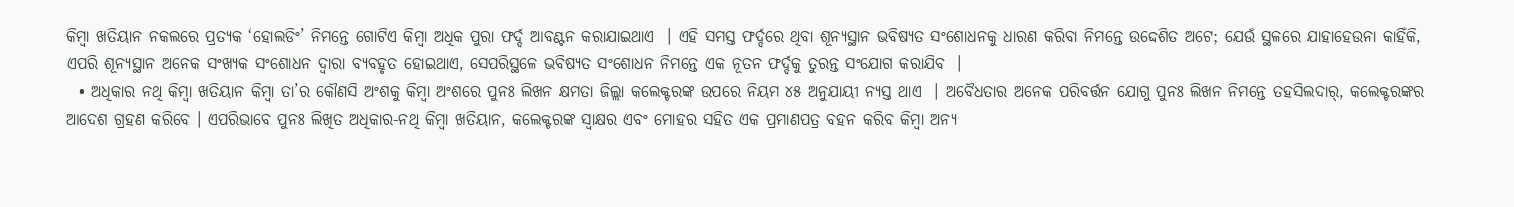କିମ୍ବା ଖତିୟାନ ନକଲରେ ପ୍ରତ୍ୟକ ‘ହୋଲଡିଂ’ ନିମନ୍ତେ ଗୋଟିଏ କିମ୍ବା ଅଧିକ ପୁରା ଫର୍ଦ୍ଦ ଆବଣ୍ଟନ କରାଯାଇଥାଏ  । ଏହି ସମସ୍ତ ଫର୍ଦ୍ଦରେ ଥିବା ଶୂନ୍ୟସ୍ଥାନ ଭବିଷ୍ୟତ ସଂଶୋଧନକୁ ଧାରଣ କରିବା ନିମନ୍ତେ ଉଦ୍ଦେଶିତ ଅଟେ; ଯେଉଁ ସ୍ଥଳରେ ଯାହାହେଉନା କାହିଁକି, ଏପରି ଶୂନ୍ୟସ୍ଥାନ ଅନେକ ସଂଖ୍ୟକ ସଂଶୋଧନ ଦ୍ଵାରା ବ୍ୟବହୃତ ହୋଇଥାଏ, ସେପରିସ୍ଥଳେ ଭବିଷ୍ୟତ ସଂଶୋଧନ ନିମନ୍ତେ ଏକ ନୂତନ ଫର୍ଦ୍ଦକୁ ତୁରନ୍ତ ସଂଯୋଗ କରାଯିବ  ।
  • ଅଧିକାର ନଥି କିମ୍ବା ଖତିୟାନ କିମ୍ବା ତା’ର କୌଣସି ଅଂଶକୁ କିମ୍ବା ଅଂଶରେ ପୁନଃ ଲିଖନ କ୍ଷମତା ଜିଲ୍ଲା କଲେକ୍ଟରଙ୍କ ଉପରେ ନିୟମ ୪୫ ଅନୁଯାୟୀ ନ୍ୟସ୍ତ ଥାଏ  । ଅବୈଧତାର ଅନେକ ପରିବର୍ତ୍ତନ ଯୋଗୁ ପୁନଃ ଲିଖନ ନିମନ୍ତେ ତହସିଲଦାର୍, କଲେକ୍ଟରଙ୍କର ଆଦେଶ ଗ୍ରହଣ କରିବେ । ଏପରିଭାବେ ପୁନଃ ଲିଖିତ ଅଧିକାର-ନଥି କିମ୍ବା ଖତିୟାନ, କଲେକ୍ଟରଙ୍କ ସ୍ଵାକ୍ଷର ଏବଂ ମୋହର ସହିତ ଏକ ପ୍ରମାଣପତ୍ର ବହନ କରିବ କିମ୍ବା ଅନ୍ୟ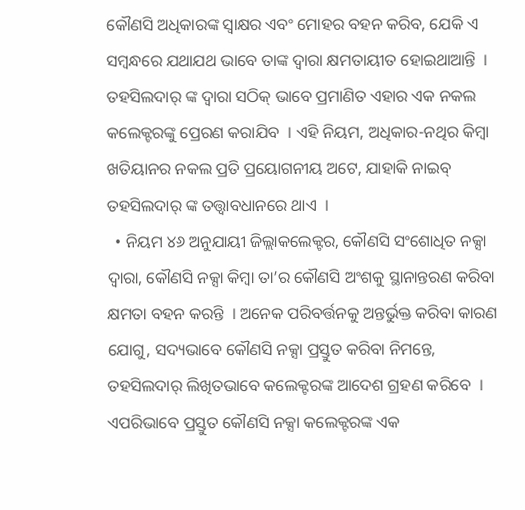କୌଣସି ଅଧିକାରଙ୍କ ସ୍ଵାକ୍ଷର ଏବଂ ମୋହର ବହନ କରିବ, ଯେକି ଏ ସମ୍ବନ୍ଧରେ ଯଥାଯଥ ଭାବେ ତାଙ୍କ ଦ୍ଵାରା କ୍ଷମତାୟୀତ ହୋଇଥାଆନ୍ତି  । ତହସିଲଦାର୍ ଙ୍କ ଦ୍ଵାରା ସଠିକ୍ ଭାବେ ପ୍ରମାଣିତ ଏହାର ଏକ ନକଲ କଲେକ୍ଟରଙ୍କୁ ପ୍ରେରଣ କରାଯିବ  । ଏହି ନିୟମ, ଅଧିକାର-ନଥିର କିମ୍ବା ଖତିୟାନର ନକଲ ପ୍ରତି ପ୍ରୟୋଗନୀୟ ଅଟେ, ଯାହାକି ନାଇବ୍ ତହସିଲଦାର୍ ଙ୍କ ତତ୍ତ୍ଵାବଧାନରେ ଥାଏ  ।
  • ନିୟମ ୪୬ ଅନୁଯାୟୀ ଜିଲ୍ଲାକଲେକ୍ଟର, କୌଣସି ସଂଶୋଧିତ ନକ୍ସା ଦ୍ଵାରା, କୌଣସି ନକ୍ସା କିମ୍ବା ତା’ର କୌଣସି ଅଂଶକୁ ସ୍ଥାନାନ୍ତରଣ କରିବା କ୍ଷମତା ବହନ କରନ୍ତି  । ଅନେକ ପରିବର୍ତ୍ତନକୁ ଅନ୍ତର୍ଭୁକ୍ତ କରିବା କାରଣ ଯୋଗୁ, ସଦ୍ୟଭାବେ କୌଣସି ନକ୍ସା ପ୍ରସ୍ତୁତ କରିବା ନିମନ୍ତେ, ତହସିଲଦାର୍ ଲିଖିତଭାବେ କଲେକ୍ଟରଙ୍କ ଆଦେଶ ଗ୍ରହଣ କରିବେ  । ଏପରିଭାବେ ପ୍ରସ୍ତୁତ କୌଣସି ନକ୍ସା କଲେକ୍ଟରଙ୍କ ଏକ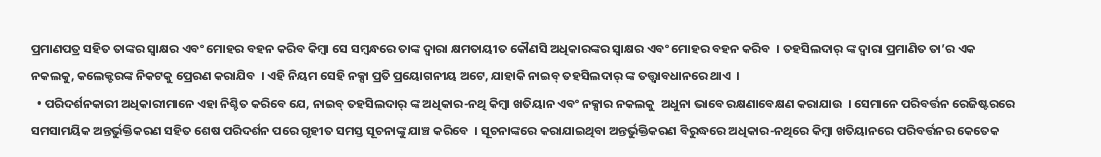ପ୍ରମାଣପତ୍ର ସହିତ ତାଙ୍କର ସ୍ଵାକ୍ଷର ଏବଂ ମୋହର ବହନ କରିବ କିମ୍ବା ସେ ସମ୍ବନ୍ଧରେ ତାଙ୍କ ଦ୍ଵାରା କ୍ଷମତାୟୀତ କୌଣସି ଅଧିକାରଙ୍କର ସ୍ଵାକ୍ଷର ଏବଂ ମୋହର ବହନ କରିବ  । ତହସିଲଦାର୍ ଙ୍କ ଦ୍ଵାରା ପ୍ରମାଣିତ ତା’ର ଏକ ନକଲକୁ, କଲେକ୍ଟରଙ୍କ ନିକଟକୁ ପ୍ରେରଣ କରାଯିବ  । ଏହି ନିୟମ ସେହି ନକ୍ସା ପ୍ରତି ପ୍ରୟୋଗନୀୟ ଅଟେ, ଯାହାକି ନାଇବ୍ ତହସିଲଦାର୍ ଙ୍କ ତତ୍ତ୍ଵାବଧାନରେ ଥାଏ  ।
  • ପରିଦର୍ଶନକାରୀ ଅଧିକାରୀମାନେ ଏହା ନିଶ୍ଚିତ କରିବେ ଯେ, ନାଇବ୍ ତହସିଲଦାର୍ ଙ୍କ ଅଧିକାର-ନଥି କିମ୍ବା ଖତିୟାନ ଏବଂ ନକ୍ସାର ନକଲକୁ  ଅଧୁନା ଭାବେ ରକ୍ଷଣାବେକ୍ଷଣ କରାଯାଉ  । ସେମାନେ ପରିବର୍ତ୍ତନ ରେଜିଷ୍ଟରରେ ସମସାମୟିକ ଅନ୍ତର୍ଭୁକ୍ତିକରଣ ସହିତ ଶେଷ ପରିଦର୍ଶନ ପରେ ଗୃହୀତ ସମସ୍ତ ସୂଚନାଙ୍କୁ ଯାଞ୍ଚ କରିବେ  । ସୂଚନାଙ୍କରେ କରାଯାଇଥିବା ଅନ୍ତର୍ଭୁକ୍ତିକରଣ ବିରୁଦ୍ଧରେ ଅଧିକାର-ନଥିରେ କିମ୍ବା ଖତିୟାନରେ ପରିବର୍ତ୍ତନର କେତେକ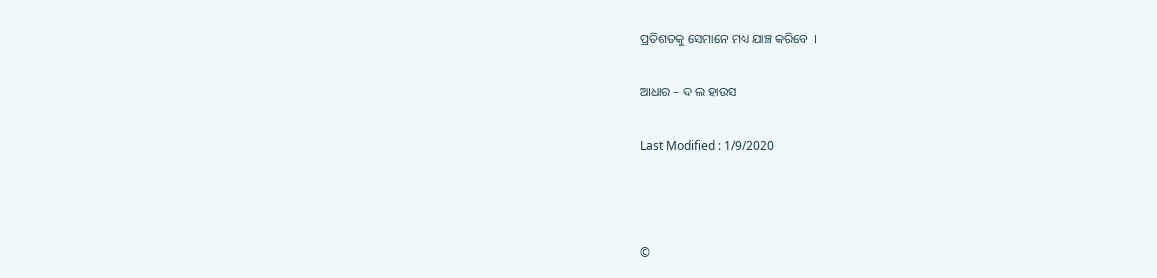ପ୍ରତିଶତକୁ ସେମାନେ ମଧ୍ୟ ଯାଞ୍ଚ କରିବେ  ।

ଆଧାର – ଦ ଲ ହାଉସ

Last Modified : 1/9/2020



©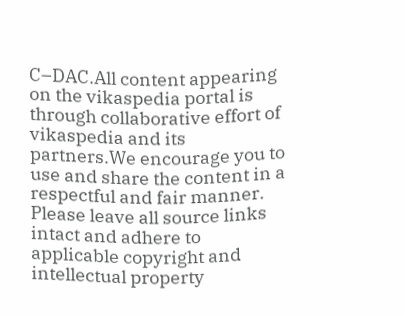C–DAC.All content appearing on the vikaspedia portal is through collaborative effort of vikaspedia and its partners.We encourage you to use and share the content in a respectful and fair manner. Please leave all source links intact and adhere to applicable copyright and intellectual property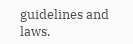guidelines and laws.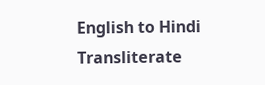English to Hindi Transliterate